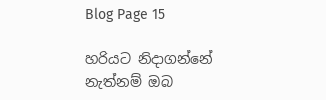Blog Page 15

හරියට නිදාගන්නේ නැත්නම් ඔබ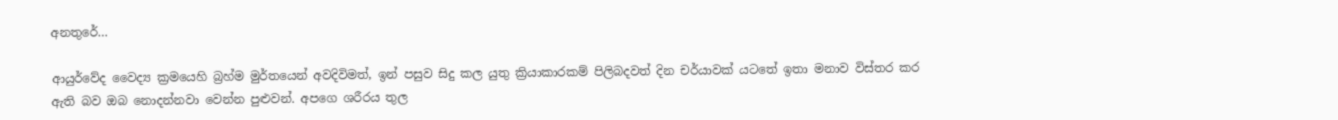අනතුරේ…

ආයුර්වේද වෛද්‍ය ක්‍රමයෙහි බ්‍රහ්ම මුර්තයෙන් අවදිවිමත්, ඉන් පසුව සිදු කල යුතු ක්‍රියාකාරකම් පිලිබදවත් දින චර්යාවක් යටතේ ඉතා මනාව විස්තර කර ඇති බව ඔබ නොදන්නවා වෙන්න පුළුවන්. අපගෙ ශරීරය තුල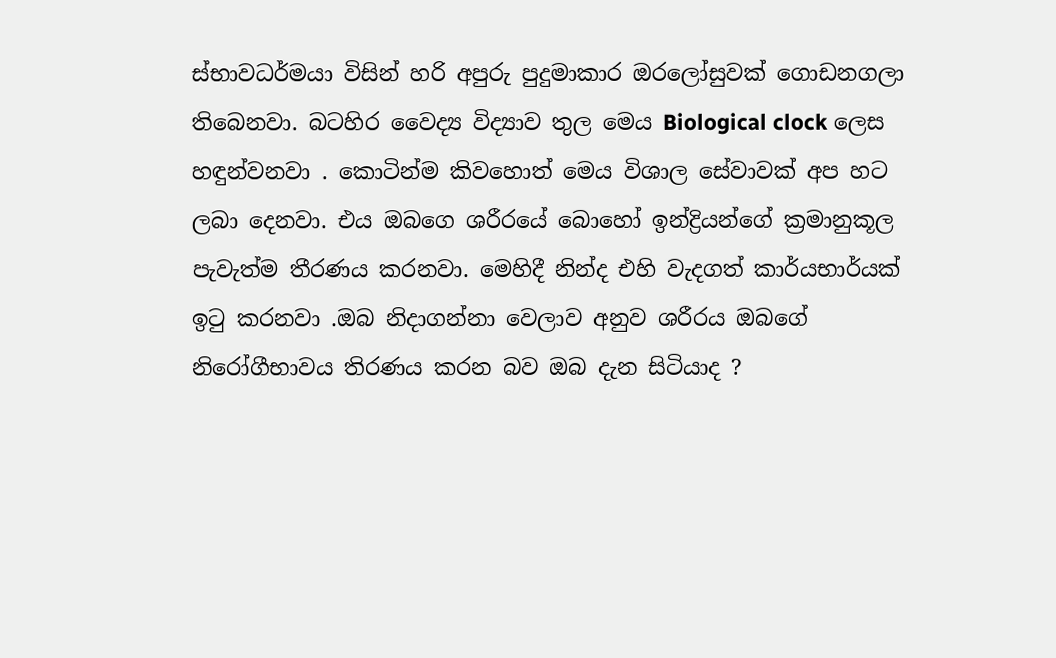ස්භාවධර්මයා විසින් හරි අපුරු පුදුමාකාර ඔරලෝසුවක් ගොඩනගලා තිබෙනවා. බටහිර වෛද්‍ය විද්‍යාව තුල මෙය Biological clock ලෙස හඳුන්වනවා . කොටින්ම කිවහොත් මෙය විශාල සේවාවක් අප හට ලබා දෙනවා. එය ඔබගෙ ශරීරයේ බොහෝ ඉන්ද්‍රියන්ගේ ක්‍රමානුකූල පැවැත්ම තීරණය කරනවා. මෙහිදී නින්ද එහි වැදගත් කාර්යභාර්යක් ඉටු කරනවා .ඔබ නිදාගන්නා වෙලාව අනුව ශරීරය ඔබගේ නිරෝගීභාවය තිරණය කරන බව ඔබ දැන සිටියාද ?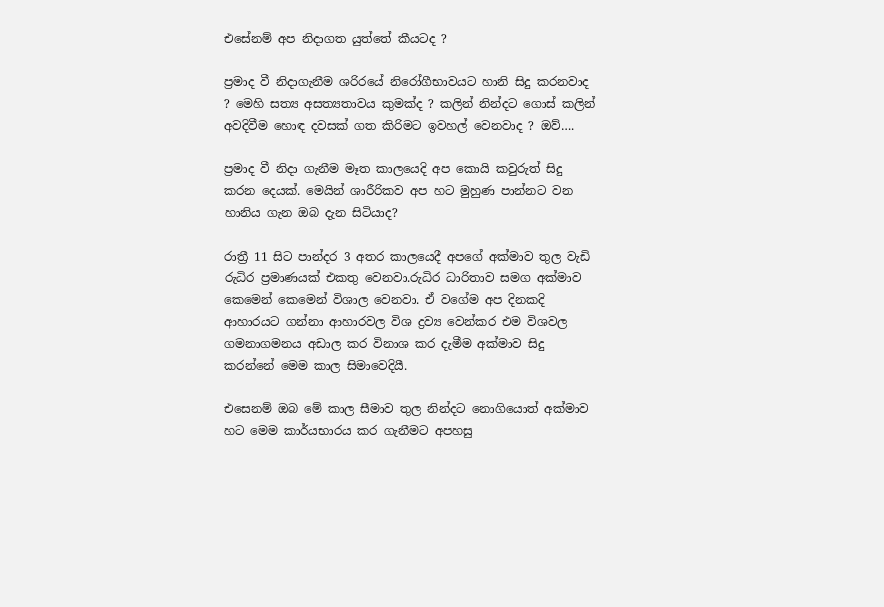එසේනම් අප නිදාගත යුත්තේ කීයටද ?

ප්‍රමාද වී නිදාගැනීම ශරිරයේ නිරෝගීභාවයට හානි සිදු කරනවාද ? මෙහි සත්‍ය අසත්‍යතාවය කුමක්ද ? කලින් නින්දට ගොස් කලින් අවදිවීම හොඳ දවසක් ගත කිරිමට ඉවහල් වෙනවාද ? ඔව්….

ප්‍රමාද වී නිදා ගැනීම මෑත කාලයෙදි අප කොයි කවුරුත් සිදු කරන දෙයක්. මෙයින් ශාරීරිකව අප හට මුහුණ පාන්නට වන හානිය ගැන ඔබ දැන සිටියාද?

රාත්‍රී 11 සිට පාන්දර 3 අතර කාලයෙදී අපගේ අක්මාව තුල වැඩි රුධිර ප්‍රමාණයක් එකතු වෙනවා.රුධිර ධාරිතාව සමග අක්මාව කෙමෙන් කෙමෙන් විශාල වෙනවා. ඒ වගේම අප දිනකදි ආහාරයට ගන්නා ආහාරවල විශ ද්‍රව්‍ය වෙන්කර එම විශවල ගමනාගමනය අඩාල කර විනාශ කර දැමීම අක්මාව සිදු කරන්නේ මෙම කාල සිමාවෙදියී.

එසෙනම් ඔබ මේ කාල සීමාව තුල නින්දට නොගියොත් අක්මාව හට මෙම කාර්යභාරය කර ගැනීමට අපහසු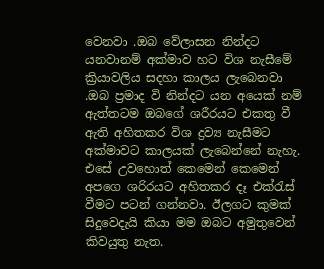වෙනවා .ඔබ වේලාසන නින්දට යනවානම් අක්මාව හට විශ නැසීමේ ක්‍රියාවලිය සදහා කාලය ලැබෙනවා .ඔබ ප්‍රමාද වි නින්දට යන අයෙක් නම් ඇත්තටම ඔබගේ ශරීරයට එකතු වී ඇති අහිතකර විශ ද්‍රව්‍ය නැසීමට අක්මාවට කාලයක් ලැබෙන්නේ නැහැ. එසේ උවහොත් කෙමෙන් කෙමෙන් අපගෙ ශරිරයට අහිතකර දෑ එක්රැස් වීමට පටන් ගන්නවා. ඊලගට කුමක් සිදුවෙදැයි කියා මම ඔබට අමුතුවෙන් කිවයුතු නැත.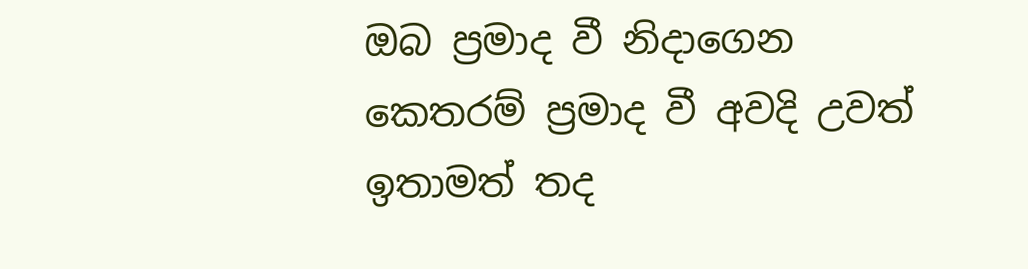ඔබ ප්‍රමාද වී නිදාගෙන කෙතරම් ප්‍රමාද වී අවදි උවත් ඉතාමත් තද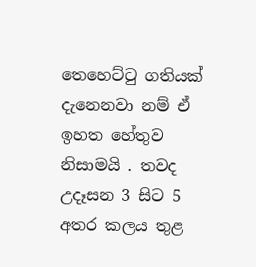තෙහෙට්ටු ගතියක් දැනෙනවා නම් ඒ ඉහත හේතුව නිසාමයි . තවද උදෑසන 3 සිට 5 අතර කලය තුළ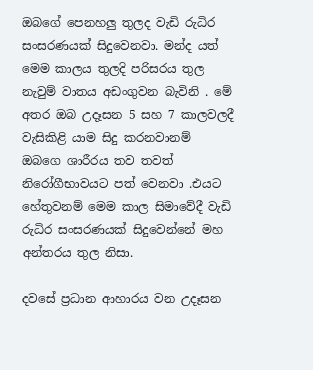ඔබගේ පෙනහලු තුලද වැඩි රුධිර සංසරණයක් සිදුවෙනවා. මන්ද යත් මෙම කාලය තුලදි පරිසරය තුල නැවුම් වාතය අඩංගුවන බැවිනි . මේ අතර ඔබ උදෑසන 5 සහ 7 කාලවලදී වැසිකිළි යාම සිදු කරනවානම් ඔබගෙ ශාරීරය තව තවත් නිරෝගීභාවයට පත් වෙනවා .එයට හේතුවනම් මෙම කාල සිමාවේදී වැඩි රුධිර සංසරණයක් සිදුවෙන්නේ මහ අන්තරය තුල නිසා.

දවසේ ප්‍රධාන ආහාරය වන උදෑසන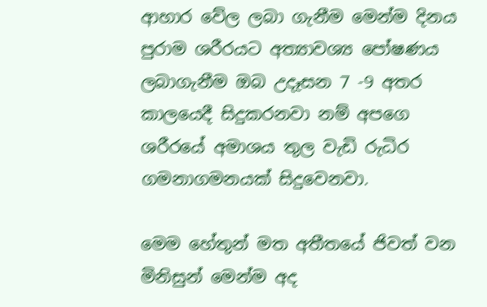ආහාර වේල ලබා ගැනීම මෙන්ම දිනය පුරාම ශරීරයට අත්‍යාවශ්‍ය පෝෂණය ලබාගැනීම ඔබ උදෑසන 7 -9 අතර කාලයෙදී සිදුකරනවා නම් අපගෙ ශරීරයේ අමාශය තුල වැඩි රුධිර ගමනාගමනයක් සිදුවෙනවා.

මෙම හේතුන් මත අතීතයේ ජිවත් වන මිනිසුන් මෙන්ම අද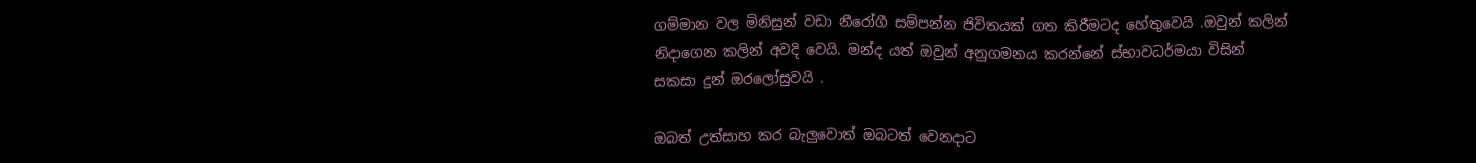ගම්මාන වල මිනිසුන් වඩා නීරෝගී සම්පන්න ජිවිතයක් ගත කිරීමටද හේතුවෙයි .ඔවුන් කලින් නිදාගෙන කලින් අවදි වෙයි. මන්ද යත් ඔවුන් අනුගමනය කරන්නේ ස්භාවධර්මයා විසින් සකසා දුන් ඔරලෝසුවයි .

ඔබත් උත්සාහ කර බැලුවොත් ඔබටත් වෙනදාට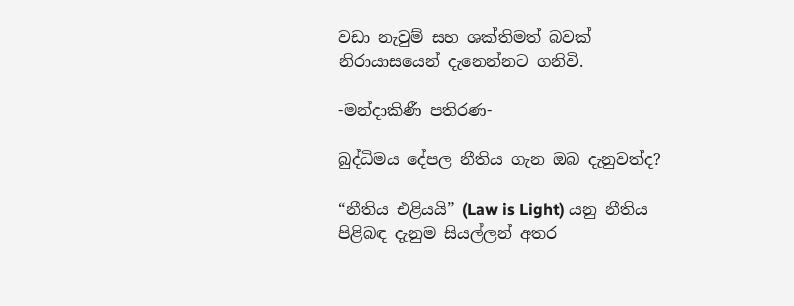වඩා නැවුම් සහ ශක්තිමත් බවක් නිරායාසයෙන් දැනෙන්නට ගනිවි.

-මන්දාකිණී පතිරණ-

බුද්ධිමය දේපල නීතිය ගැන ඔබ දැනුවත්ද?

“නීතිය එළියයි” (Law is Light) යනු නීතිය පිළිබඳ දැනුම සියල්ලන් අතර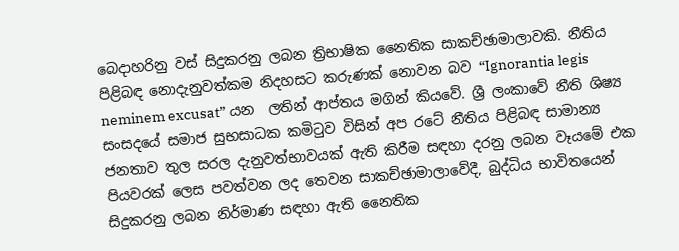බෙදාහරිනු වස් සිදුකරනු ලබන ත්‍රිභාෂික නෛතික සාකච්ඡාමාලාවකි. නීතිය පිළිබඳ නොදැනුවත්කම නිදහසට කරුණක් නොවන බව “Ignorantia legis neminem excusat” යන  ලතින් ආප්තය මගින් කියවේ. ශ්‍රී ලංකාවේ නීති ශිෂ්‍ය සංසදයේ සමාජ සුභසාධක කමිටුව විසින් අප රටේ නීතිය පිළිබඳ සාමාන්‍ය ජනතාව තුල සරල දැනුවත්භාවයක් ඇති කිරීම සඳහා දරනු ලබන වෑයමේ එක පියවරක් ලෙස පවත්වන ලද තෙවන සාකච්ඡාමාලාවේදී, බුද්ධිය භාවිතයෙන් සිදුකරනු ලබන නිර්මාණ සඳහා ඇති නෛතික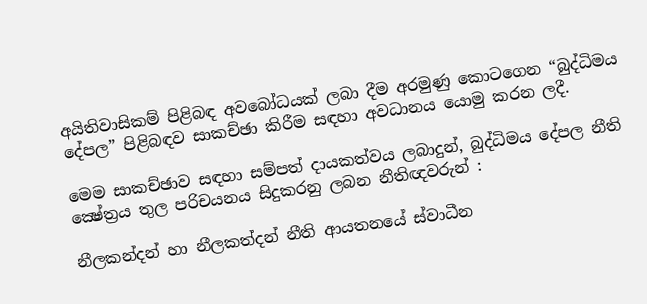අයිතිවාසිකම් පිළිබඳ අවබෝධයක් ලබා දීම අරමුණු කොටගෙන “බුද්ධිමය දේපල” පිළිබඳව සාකච්ඡා කිරීම සඳහා අවධානය යොමු කරන ලදී.

මෙම සාකච්ඡාව සඳහා සම්පත් දායකත්වය ලබාදුන්, බුද්ධිමය දේපල නීති ක්‍ෂේත්‍රය තුල පරිචයනය සිදුකරනු ලබන නීතිඥවරුන් :

නීලකන්දන් හා නීලකත්දන් නීති ආයතනයේ ස්වාධීන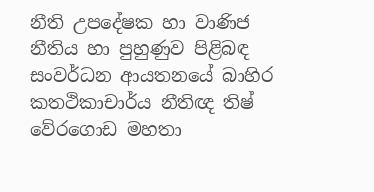නීති උපදේෂක හා වාණිජ නීතිය හා පුහුණුව පිළිබඳ සංවර්ධන ආයතනයේ බාහිර කතථිකාචාර්ය නීතිඥ තිෂ් වේරගොඩ මහතා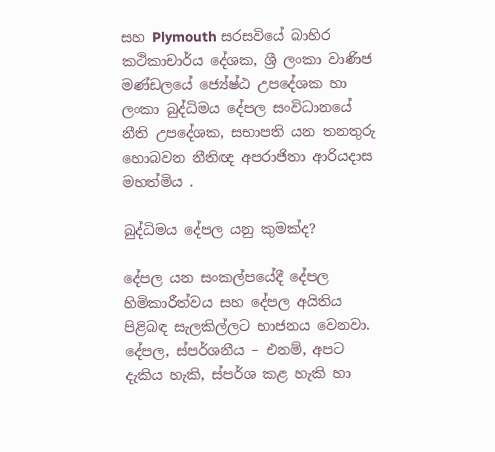සහ Plymouth සරසවියේ බාහිර කථිකාචාර්ය දේශක, ශ්‍රී ලංකා වාණිජ මණ්ඩලයේ ජ්‍යේෂ්ඨ උපදේශක හා ලංකා බුද්ධිමය දේපල සංවිධානයේ නීති උපදේශක, සභාපති යන තනතුරු හොබවන නීතිඥ අපරාජිතා ආරියදාස මහත්මිය .

බුද්ධිමය දේපල යනු කුමක්ද?

දේපල යන සංකල්පයේදී දේපල හිමිකාරීත්වය සහ දේපල අයිතිය පිළිබඳ සැලකිල්ලට භාජනය වෙනවා. දේපල, ස්පර්ශනීය – එනම්, අපට දැකිය හැකි, ස්පර්ශ කළ හැකි හා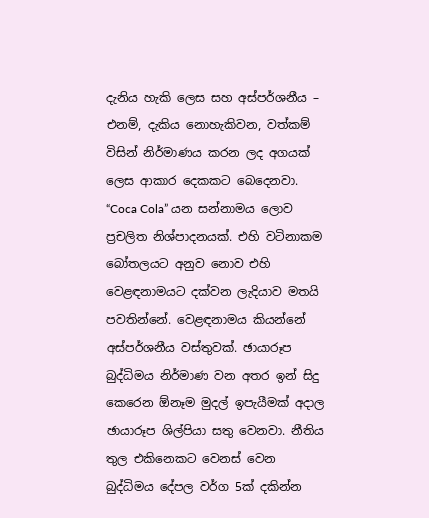දැනිය හැකි ලෙස සහ අස්පර්ශනීය – එනම්, දැකිය නොහැකිවන, වත්කම් විසින් නිර්මාණය කරන ලද අගයක් ලෙස ආකාර දෙකකට බෙදෙනවා. “Coca Cola” යන සන්නාමය ලොව ප්‍රචලිත නිශ්පාදනයක්. එහි වටිනාකම බෝතලයට අනුව නොව එහි වෙළඳනාමයට දක්වන ලැදියාව මතයි පවතින්නේ. වෙළඳනාමය කියන්නේ අස්පර්ශනීය වස්තුවක්. ඡායාරූප බුද්ධිමය නිර්මාණ වන අතර ඉන් සිදු කෙරෙන ඕනෑම මුදල් ඉපැයීමක් අදාල ඡායාරූප ශිල්පියා සතු වෙනවා. නීතිය තුල එකිනෙකට වෙනස් වෙන බුද්ධිමය දේපල වර්ග 5ක් දකින්න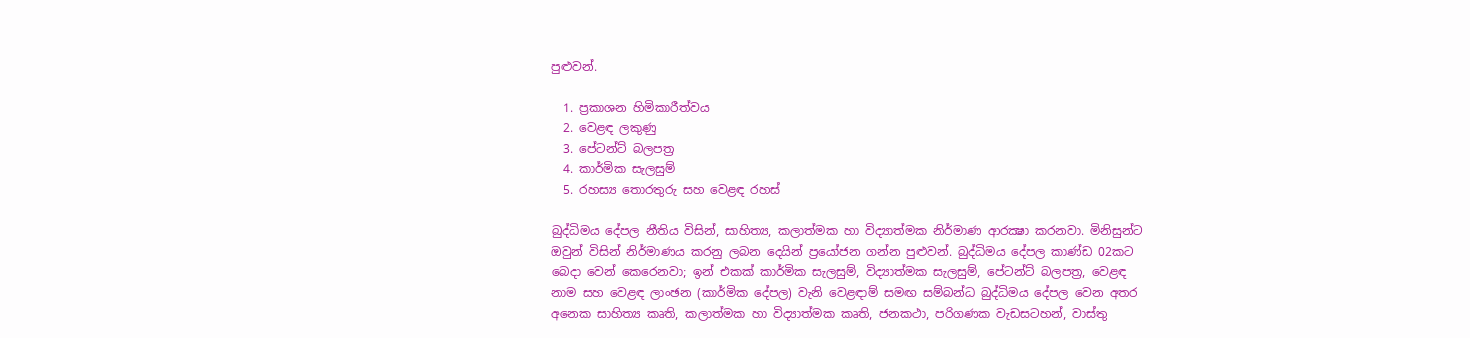පුළුවන්.

  1. ප්‍රකාශන හිමිකාරීත්වය
  2. වෙළඳ ලකුණු
  3. පේටන්ට් බලපත්‍ර
  4. කාර්මික සැලසුම්
  5. රහස්‍ය තොරතුරු සහ වෙළඳ රහස්

බුද්ධිමය දේපල නීතිය විසින්, සාහිත්‍ය, කලාත්මක හා විද්‍යාත්මක නිර්මාණ ආරක්‍ෂා කරනවා. මිනිසුන්ට ඔවුන් විසින් නිර්මාණය කරනු ලබන දෙයින් ප්‍රයෝජන ගන්න පුළුවන්. බුද්ධිමය දේපල කාණ්ඩ 02කට බෙදා වෙන් කෙරෙනවා; ඉන් එකක් කාර්මික සැලසුම්, විද්‍යාත්මක සැලසුම්, පේටන්ට් බලපත්‍ර, වෙළඳ නාම සහ වෙළඳ ලාංඡන (කාර්මික දේපල) වැනි වෙළඳාම් සමඟ සම්බන්ධ බුද්ධිමය දේපල වෙන අතර අනෙක සාහිත්‍ය කෘති, කලාත්මක හා විද්‍යාත්මක කෘති, ජනකථා, පරිගණක වැඩසටහන්, වාස්තු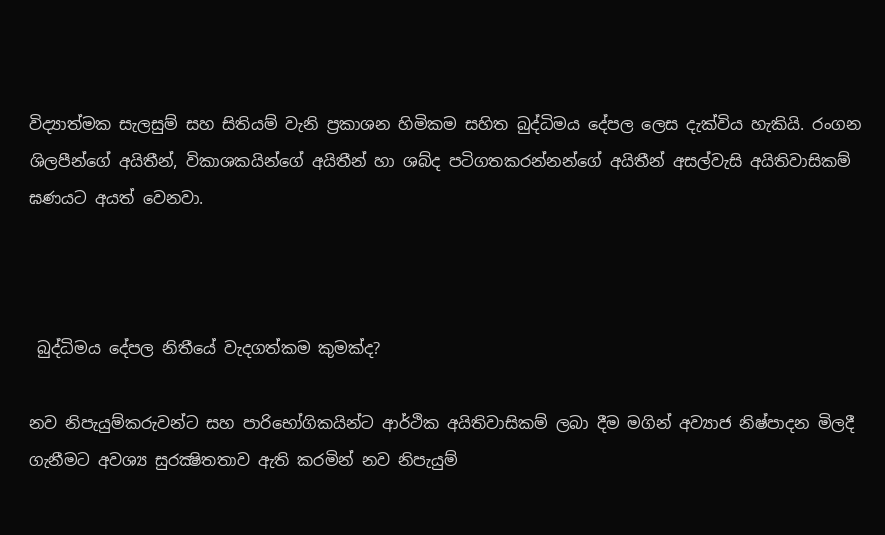විද්‍යාත්මක සැලසුම් සහ සිතියම් වැනි ප්‍රකාශන හිමිකම සහිත බුද්ධිමය දේපල ලෙස දැක්විය හැකියි. රංගන ශිලපීන්ගේ අයිතීන්, විකාශකයින්ගේ අයිතීන් හා ශබ්ද පටිගතකරන්නන්ගේ අයිතීන් අසල්වැසි අයිතිවාසිකම් ඝණයට අයත් වෙනවා.



 බුද්ධිමය දේපල නිතීයේ වැදගත්කම කුමක්ද?

නව නිපැයුම්කරුවන්ට සහ පාරිභෝගිකයින්ට ආර්ථික අයිතිවාසිකම් ලබා දීම මගින් අව්‍යාජ නිෂ්පාදන මිලදී ගැනීමට අවශ්‍ය සුරක්‍ෂිතතාව ඇති කරමින් නව නිපැයුම්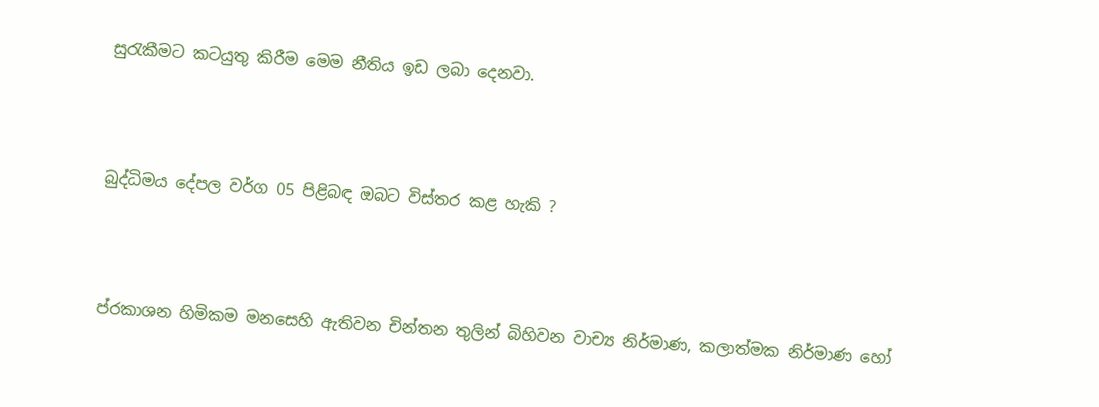සුරැකීමට කටයුතු කිරීම මෙම නීතිය ඉඩ ලබා දෙනවා.



බුද්ධිමය දේපල වර්ග 05 පිළිබඳ ඔබට විස්තර කළ හැකි ?



ප්රකාශන හිමිකම මනසෙහි ඇතිවන චින්තන තුලින් බිහිවන වාච්‍ය නිර්මාණ, කලාත්මක නිර්මාණ හෝ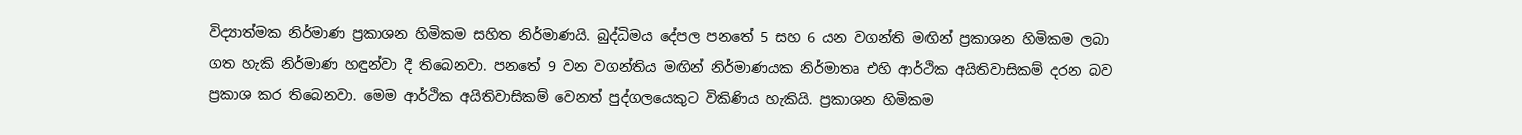විද්‍යාත්මක නිර්මාණ ප්‍රකාශන හිමිකම සහිත නිර්මාණයි. බුද්ධිමය දේපල පනතේ 5 සහ 6 යන වගන්ති මඟින් ප්‍රකාශන හිමිකම ලබා ගත හැකි නිර්මාණ හඳුන්වා දී තිබෙනවා. පනතේ 9 වන වගන්තිය මඟින් නිර්මාණයක නිර්මාතෘ එහි ආර්ථික අයිතිවාසිකම් දරන බව ප්‍රකාශ කර තිබෙනවා. මෙම ආර්ථික අයිතිවාසිකම් වෙනත් පුද්ගලයෙකුට විකිණිය හැකියි. ප්‍රකාශන හිමිකම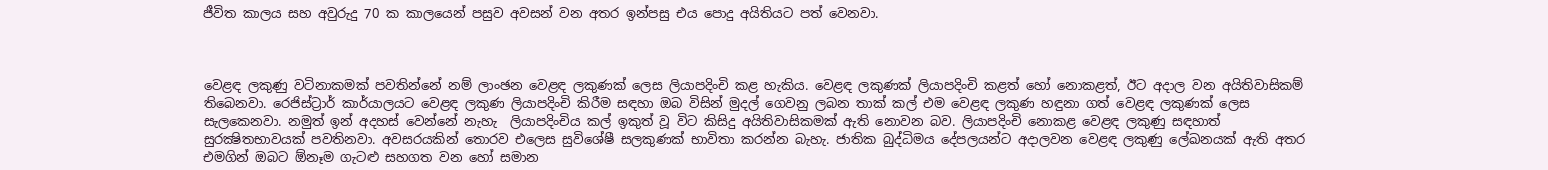ජීවිත කාලය සහ අවුරුදු 70 ක කාලයෙන් පසුව අවසන් වන අතර ඉන්පසු එය පොදු අයිතියට පත් වෙනවා.



වෙළඳ ලකුණු වටිනාකමක් පවතින්නේ නම් ලාංඡන වෙළඳ ලකුණක් ලෙස ලියාපදිංචි කළ හැකිය. වෙළඳ ලකුණක් ලියාපදිංචි කළත් හෝ නොකළත්, ඊට අදාල වන අයිතිවාසිකම් තිබෙනවා. රෙජිස්ට්‍රාර් කාර්යාලයට වෙළඳ ලකුණ ලියාපදිංචි කිරීම සඳහා ඔබ විසින් මුදල් ගෙවනු ලබන තාක් කල් එම වෙළඳ ලකුණ හඳුනා ගත් වෙළඳ ලකුණක් ලෙස සැලකෙනවා. නමුත් ඉන් අදහස් වෙන්නේ නැහැ  ලියාපදිංචිය කල් ඉකුත් වූ විට කිසිදු අයිතිවාසිකමක් ඇති නොවන බව. ලියාපදිංචි නොකළ වෙළඳ ලකුණු සඳහාත් සුරක්‍ෂිතභාවයක් පවතිනවා. අවසරයකින් තොරව එලෙස සුවිශේෂී සලකුණක් භාවිතා කරන්න බැහැ. ජාතික බුද්ධිමය දේපලයන්ට අදාලවන වෙළඳ ලකුණු ලේඛනයක් ඇති අතර එමගින් ඔබට ඕනෑම ගැටළු සහගත වන හෝ සමාන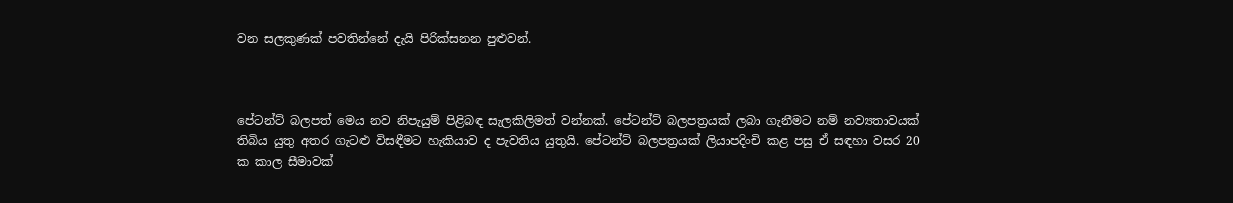වන සලකුණක් පවතින්නේ දැයි පිරික්සනන පුළුවන්.



පේටන්ට් බලපත් මෙය නව නිපැයුම් පිළිබඳ සැලකිලිමත් වන්නක්. පේටන්ට් බලපත්‍රයක් ලබා ගැනීමට නම් නව්‍යතාවයක් තිබිය යුතු අතර ගැටළු විසඳීමට හැකියාව ද පැවතිය යුතුයි. පේටන්ට් බලපත්‍රයක් ලියාපදිංචි කළ පසු ඒ සඳහා වසර 20 ක කාල සීමාවක්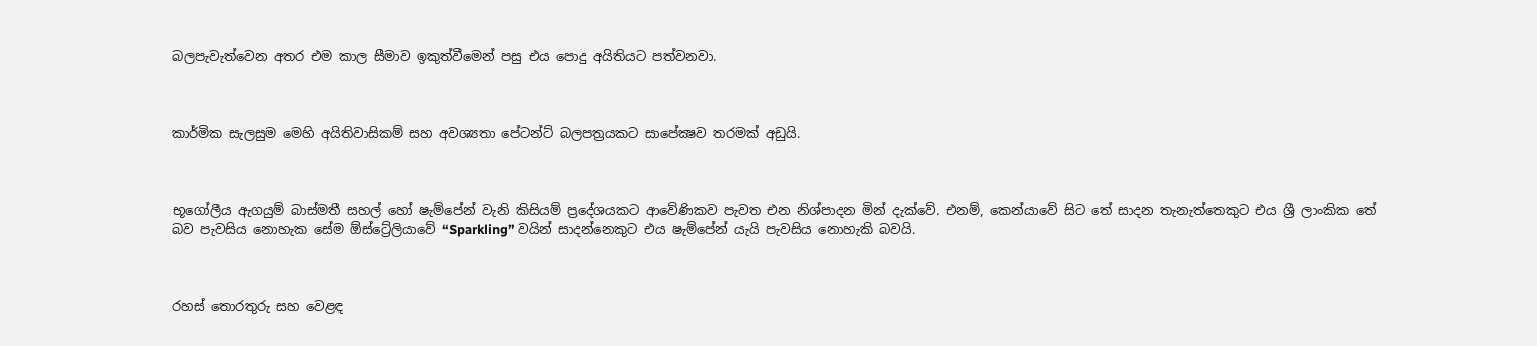බලපැවැත්වෙන අතර එම කාල සීමාව ඉකුත්වීමෙන් පසු එය පොදු අයිතියට පත්වනවා.



කාර්මික සැලසුම මෙහි අයිතිවාසිකම් සහ අවශ්‍යතා පේටන්ට් බලපත්‍රයකට සාපේක්‍ෂව තරමක් අඩුයි.



භූගෝලීය ඇගයුම් බාස්මතී සහල් හෝ ෂැම්පේන් වැනි කිසියම් ප්‍රදේශයකට ආවේණිකව පැවත එන නිශ්පාදන මින් දැක්වේ. එනම්, කෙන්යාවේ සිට තේ සාදන තැනැත්තෙකුට එය ශ්‍රී ලාංකික තේ බව පැවසිය නොහැක සේම ඕස්ට්‍රේලියාවේ “Sparkling” වයින් සාදන්නෙකුට එය ෂැම්පේන් යැයි පැවසිය නොහැකි බවයි.



රහස් තොරතුරු සහ වෙළඳ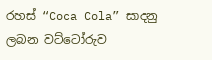රහස් “Coca Cola” සාදනු ලබන වට්ටෝරුව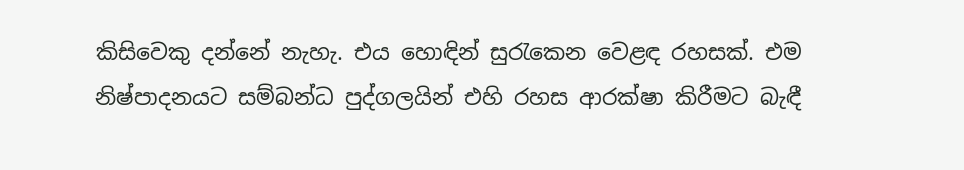කිසිවෙකු දන්නේ නැහැ. එය හොඳින් සුරැකෙන වෙළඳ රහසක්. එම නිෂ්පාදනයට සම්බන්ධ පුද්ගලයින් එහි රහස ආරක්ෂා කිරීමට බැඳී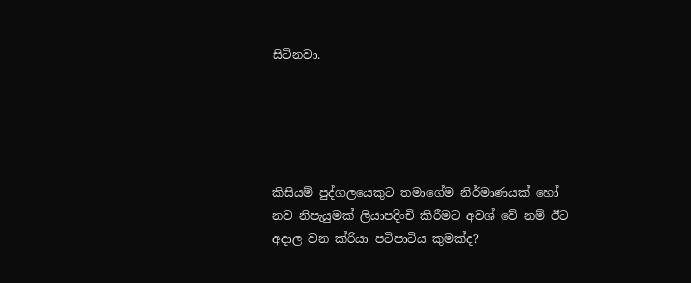සිටිනවා.





කිසියම් පුද්ගලයෙකුට තමාගේම නිර්මාණයක් හෝ නව නිපැයුමක් ලියාපදිංචි කිරීමට අවශ් වේ නම් ඊට අදාල වන ක්රියා පටිපාටිය කුමක්ද?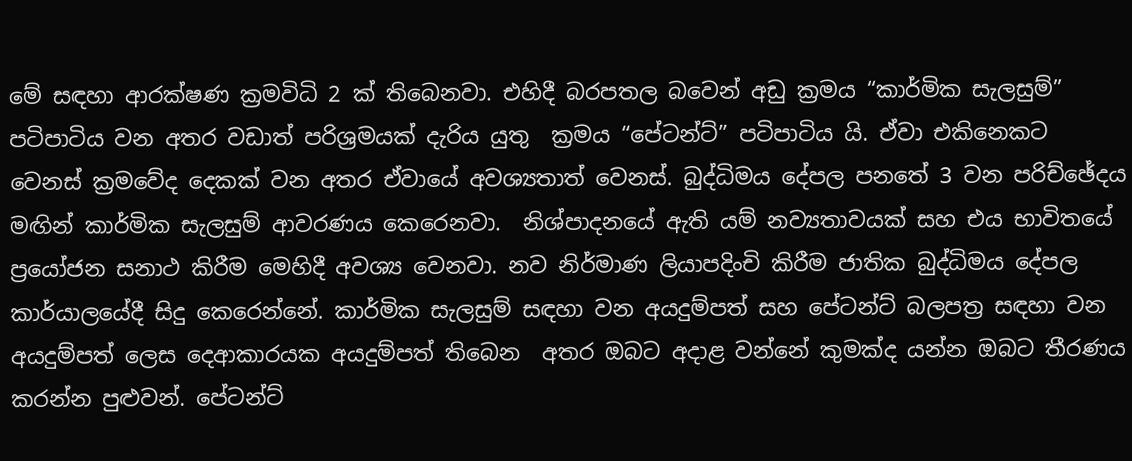මේ සඳහා ආරක්ෂණ ක්‍රමවිධි 2 ක් තිබෙනවා. එහිදී බරපතල බවෙන් අඩු ක්‍රමය “කාර්මික සැලසුම්” පටිපාටිය වන අතර වඩාත් පරිශ්‍රමයක් දැරිය යුතු  ක්‍රමය “පේටන්ට්” පටිපාටිය යි. ඒවා එකිනෙකට වෙනස් ක්‍රමවේද දෙකක් වන අතර ඒවායේ අවශ්‍යතාත් වෙනස්. බුද්ධිමය දේපල පනතේ 3 වන පරිච්ඡේදය මඟින් කාර්මික සැලසුම් ආවරණය කෙරෙනවා.  නිශ්පාදනයේ ඇති යම් නව්‍යතාවයක් සහ එය භාවිතයේ ප්‍රයෝජන සනාථ කිරීම මෙහිදී අවශ්‍ය වෙනවා. නව නිර්මාණ ලියාපදිංචි කිරීම ජාතික බුද්ධිමය දේපල කාර්යාලයේදී සිදු කෙරෙන්නේ. කාර්මික සැලසුම් සඳහා වන අයදුම්පත් සහ පේටන්ට් බලපත්‍ර සඳහා වන අයදුම්පත් ලෙස දෙආකාරයක අයදුම්පත් තිබෙන  අතර ඔබට අදාළ වන්නේ කුමක්ද යන්න ඔබට තීරණය කරන්න පුළුවන්. පේටන්ට්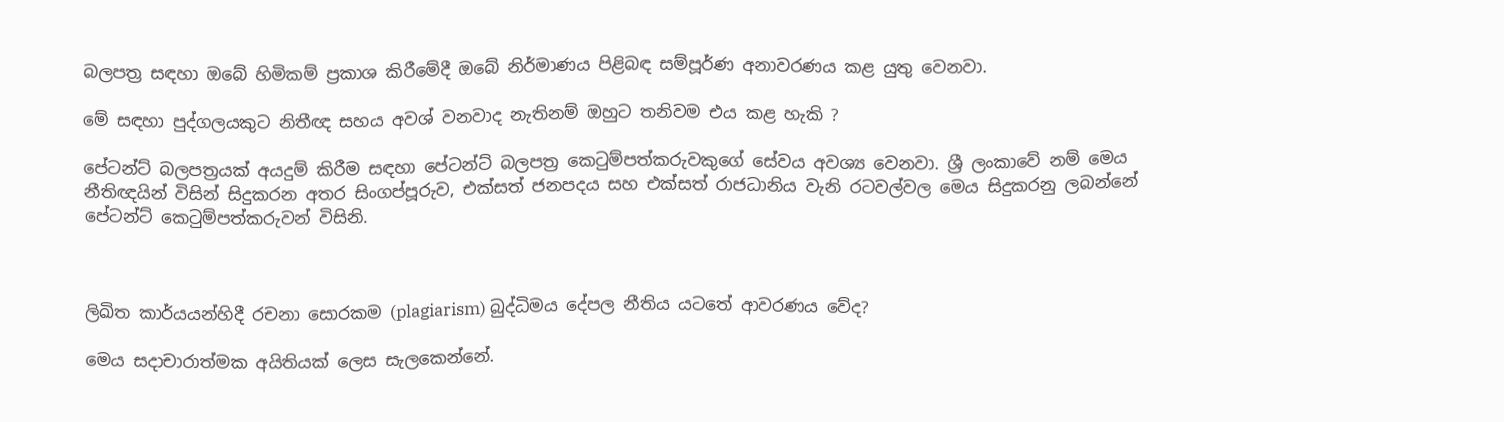බලපත්‍ර සඳහා ඔබේ හිමිකම් ප්‍රකාශ කිරීමේදී ඔබේ නිර්මාණය පිළිබඳ සම්පූර්ණ අනාවරණය කළ යුතු වෙනවා.

මේ සඳහා පුද්ගලයකුට නිතීඥ සහය අවශ් වනවාද නැතිනම් ඔහුට තනිවම එය කළ හැකි ?

පේටන්ට් බලපත්‍රයක් අයදුම් කිරීම සඳහා පේටන්ට් බලපත්‍ර කෙටුම්පත්කරුවකුගේ සේවය අවශ්‍ය වෙනවා. ශ්‍රී ලංකාවේ නම් මෙය නීතිඥයින් විසින් සිදුකරන අතර සිංගප්පූරුව, එක්සත් ජනපදය සහ එක්සත් රාජධානිය වැනි රටවල්වල මෙය සිදුකරනු ලබන්නේ පේටන්ට් කෙටුම්පත්කරුවන් විසිනි.



ලිඛිත කාර්යයන්හිදී රචනා සොරකම (plagiarism) බුද්ධිමය දේපල නීතිය යටතේ ආවරණය වේද?

මෙය සදාචාරාත්මක අයිතියක් ලෙස සැලකෙන්නේ.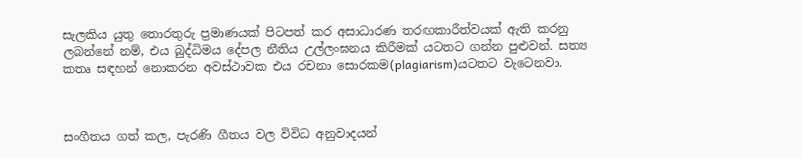සැලකිය යුතු තොරතුරු ප්‍රමාණයක් පිටපත් කර අසාධාරණ තරඟකාරීත්වයක් ඇති කරනු ලබන්නේ නම්, එය බුද්ධිමය දේපල නීතිය උල්ලංඝනය කිරීමක් යටතට ගන්න පුළුවන්. සත්‍ය කතෘ සඳහන් නොකරන අවස්ථාවක එය රචනා සොරකම(plagiarism)යටතට වැටෙනවා.



සංගීතය ගත් කල, පැරණි ගීතය වල විවිධ අනුවාදයන්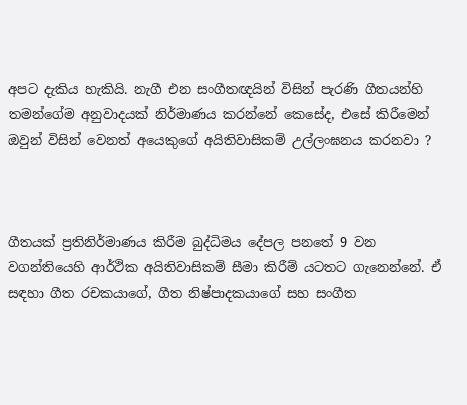අපට දැකිය හැකියි. නැගී එන සංගීතඥයින් විසින් පැරණි ගීතයන්හි තමන්ගේම අනුවාදයක් නිර්මාණය කරන්නේ කෙසේද, එසේ කිරීමෙන් ඔවුන් විසින් වෙනත් අයෙකුගේ අයිතිවාසිකම් උල්ලංඝනය කරනවා ?



ගීතයක් ප්‍රතිනිර්මාණය කිරීම බුද්ධිමය දේපල පනතේ 9 වන වගන්තියෙහි ආර්ථික අයිතිවාසිකම් සීමා කිරීම් යටතට ගැනෙන්නේ. ඒ සඳහා ගීත රචකයාගේ, ගීත නිෂ්පාදකයාගේ සහ සංගීත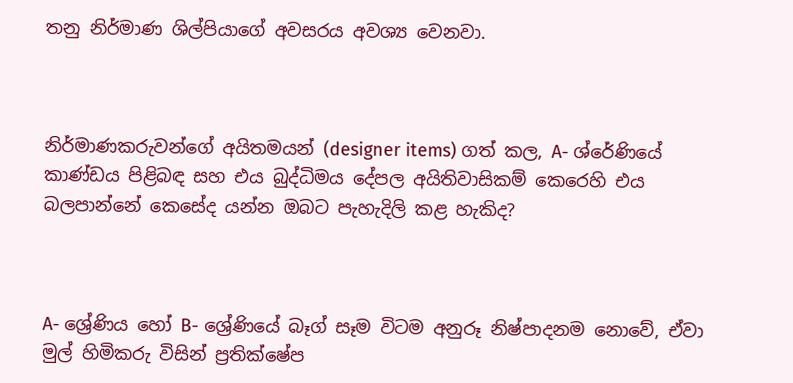තනු නිර්මාණ ශිල්පියාගේ අවසරය අවශ්‍ය වෙනවා.



නිර්මාණකරුවන්ගේ අයිතමයන් (designer items) ගත් කල, A- ශ්රේණියේ කාණ්ඩය පිළිබඳ සහ එය බුද්ධිමය දේපල අයිතිවාසිකම් කෙරෙහි එය බලපාන්නේ කෙසේද යන්න ඔබට පැහැදිලි කළ හැකිද?



A- ශ්‍රේණිය හෝ B- ශ්‍රේණියේ බෑග් සෑම විටම අනුරූ නිෂ්පාදනම නොවේ, ඒවා මුල් හිමිකරු විසින් ප්‍රතික්ෂේප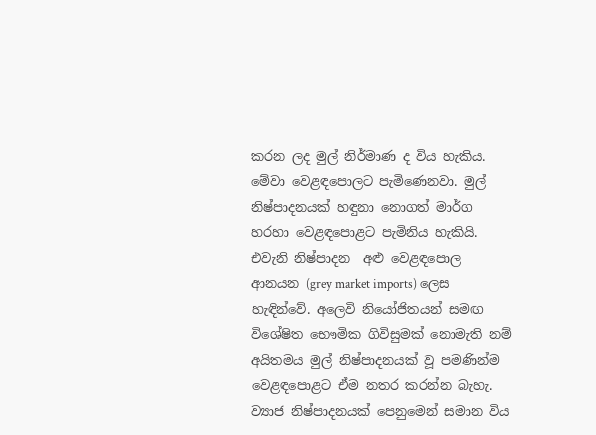කරන ලද මුල් නිර්මාණ ද විය හැකිය. මේවා වෙළඳපොලට පැමිණෙනවා. මුල් නිෂ්පාදනයක් හඳුනා නොගත් මාර්ග හරහා වෙළඳපොළට පැමිනිය හැකියි. එවැනි නිෂ්පාදන  අළු වෙළඳපොල ආනයන (grey market imports) ලෙස හැඳින්වේ. අලෙවි නියෝජිතයන් සමඟ විශේෂිත භෞමික ගිවිසුමක් නොමැති නම් අයිතමය මුල් නිෂ්පාදනයක් වූ පමණින්ම වෙළඳපොළට ඒම නතර කරන්න බැහැ. ව්‍යාජ නිෂ්පාදනයක් පෙනුමෙන් සමාන විය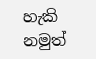හැකි නමුත්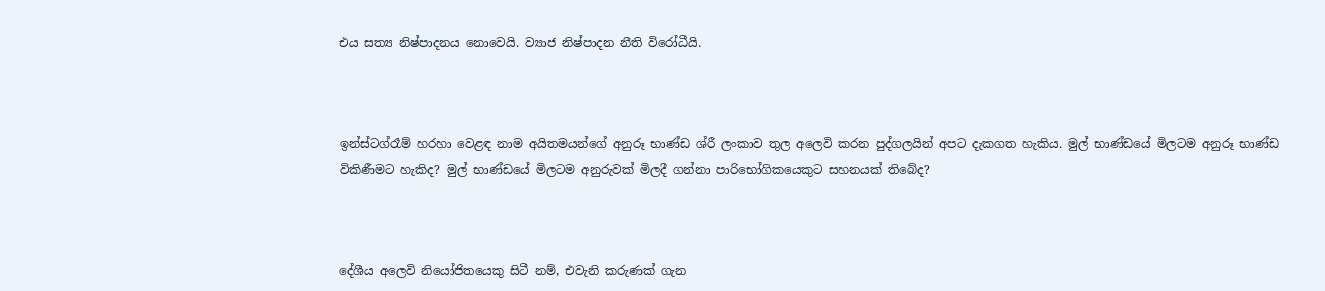එය සත්‍ය නිෂ්පාදනය නොවෙයි. ව්‍යාජ නිෂ්පාදන නීති විරෝධීයි.



ඉන්ස්ටග්රෑම් හරහා වෙළඳ නාම අයිතමයන්ගේ අනුරූ භාණ්ඩ ශ්රී ලංකාව තුල අලෙවි කරන පුද්ගලයින් අපට දැකගත හැකිය. මුල් භාණ්ඩයේ මිලටම අනුරූ භාණ්ඩ විකිණීමට හැකිද? මුල් භාණ්ඩයේ මිලටම අනුරුවක් මිලදී ගන්නා පාරිභෝගිකයෙකුට සහනයක් තිබේද?



දේශීය අලෙවි නියෝජිතයෙකු සිටී නම්, එවැනි කරුණක් ගැන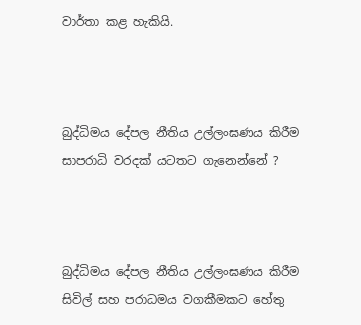වාර්තා කළ හැකියි.



බුද්ධිමය දේපල නීතිය උල්ලංඝණය කිරීම සාපරාධි වරදක් යටතට ගැනෙන්නේ ?



බුද්ධිමය දේපල නීතිය උල්ලංඝණය කිරීම සිවිල් සහ පරාධමය වගකීමකට හේතු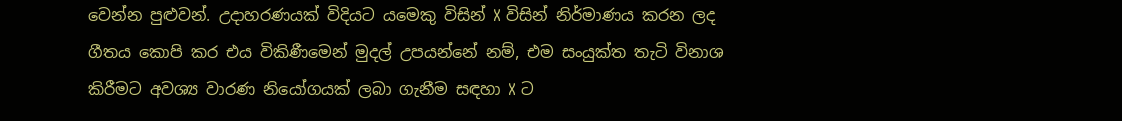වෙන්න පුළුවන්. උදාහරණයක් විදියට යමෙකු විසින් X විසින් නිර්මාණය කරන ලද ගීතය කොපි කර එය විකිණීමෙන් මුදල් උපයන්නේ නම්, එම සංයුක්ත තැටි විනාශ කිරීමට අවශ්‍ය වාරණ නියෝගයක් ලබා ගැනීම සඳහා X ට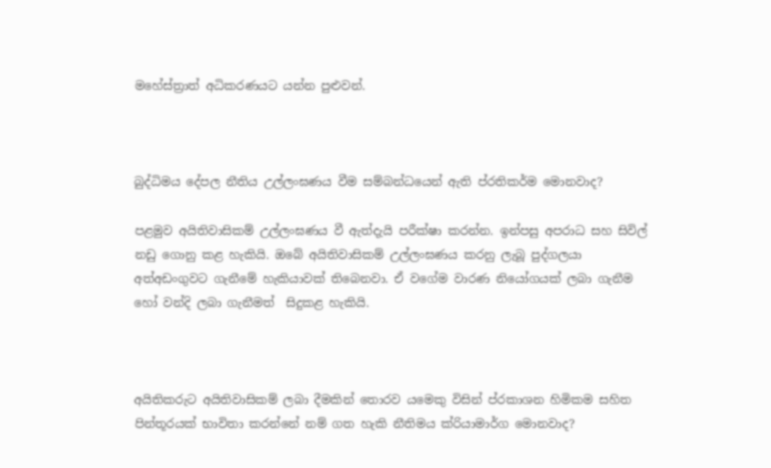මහේස්ත්‍රාත් අධිකරණයට යන්න පුළුවන්.



බුද්ධිමය දේපල නීතිය උල්ලංඝණය වීම සම්බන්ධයෙන් ඇති ප්රතිකර්ම මොනවාද?

පළමුව අයිතිවාසිකම් උල්ලංඝණය වී ඇත්දැයි පරීක්ෂා කරන්න. ඉන්පසු අපරාධ සහ සිවිල් නඩු ගොනු කළ හැකියි. ඔබේ අයිතිවාසිකම් උල්ලංඝණය කරනු ලැබූ පුද්ගලයා අත්අඩංගුවට ගැනීමේ හැකියාවක් තිබෙනවා. ඒ වගේම වාරණ නියෝගයක් ලබා ගැනීම හෝ වන්දි ලබා ගැනීමත්  සිදුකළ හැකියි.



අයිතිකරුට අයිතිවාසිකම් ලබා දීමකින් තොරව යමෙකු විසින් ප්රකාශන හිමිකම සහිත පින්තූරයක් භාවිතා කරන්නේ නම් ගත හැකි නීතිමය ක්රියාමාර්ග මොනවාද?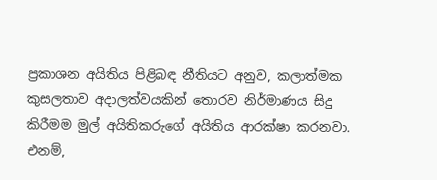ප්‍රකාශන අයිතිය පිළිබඳ නීතියට අනුව‍, කලාත්මක කුසලතාව අදාලත්වයකින් තොරව නිර්මාණය සිදු කිරීමම මුල් අයිතිකරුගේ අයිතිය ආරක්ෂා කරනවා. එනම්,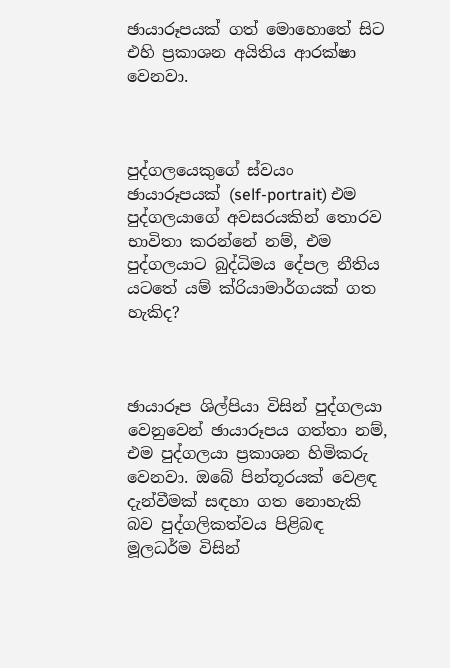ඡායාරූපයක් ගත් මොහොතේ සිට එහි ප්‍රකාශන අයිතිය ආරක්ෂා වෙනවා.



පුද්ගලයෙකුගේ ස්වයං ඡායාරූපයක් (self-portrait) එම පුද්ගලයාගේ අවසරයකින් තොරව භාවිතා කරන්නේ නම්, එම පුද්ගලයාට බුද්ධිමය දේපල නීතිය යටතේ යම් ක්රියාමාර්ගයක් ගත හැකිද?



ඡායාරූප ශිල්පියා විසින් පුද්ගලයා වෙනුවෙන් ඡායාරූපය ගත්තා නම්, එම පුද්ගලයා ප්‍රකාශන හිමිකරු වෙනවා. ඔබේ පින්තූරයක් වෙළඳ දැන්වීමක් සඳහා ගත නොහැකි බව පුද්ගලිකත්වය පිළිබඳ මූලධර්ම විසින්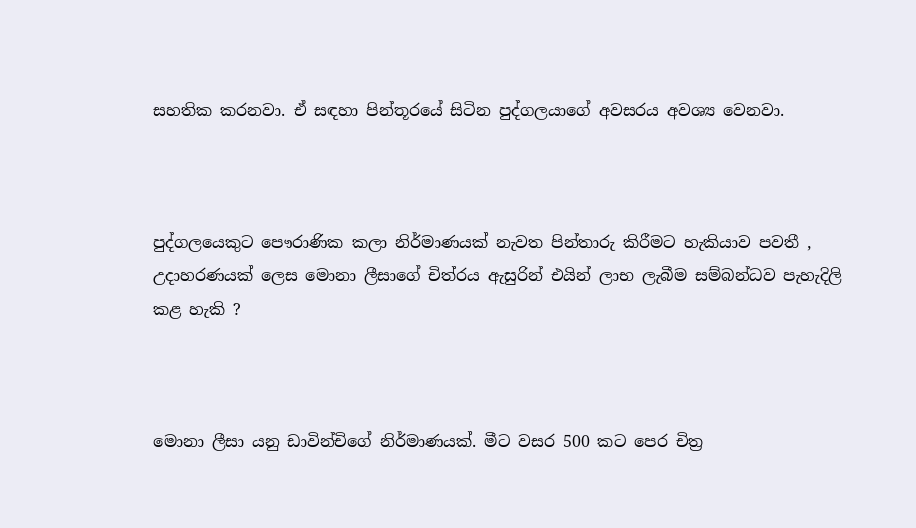සහතික කරනවා. ඒ සඳහා පින්තූරයේ සිටින පුද්ගලයාගේ අවසරය අවශ්‍ය වෙනවා.



පුද්ගලයෙකුට පෞරාණික කලා නිර්මාණයක් නැවත පින්තාරු කිරීමට හැකියාව පවතී , උදාහරණයක් ලෙස මොනා ලීසාගේ චිත්රය ඇසුරින් එයින් ලාභ ලැබීම සම්බන්ධව පැහැදිලි කළ හැකි ?



මොනා ලීසා යනු ඩාවින්චිගේ නිර්මාණයක්. මීට වසර 500 කට පෙර චිත්‍ර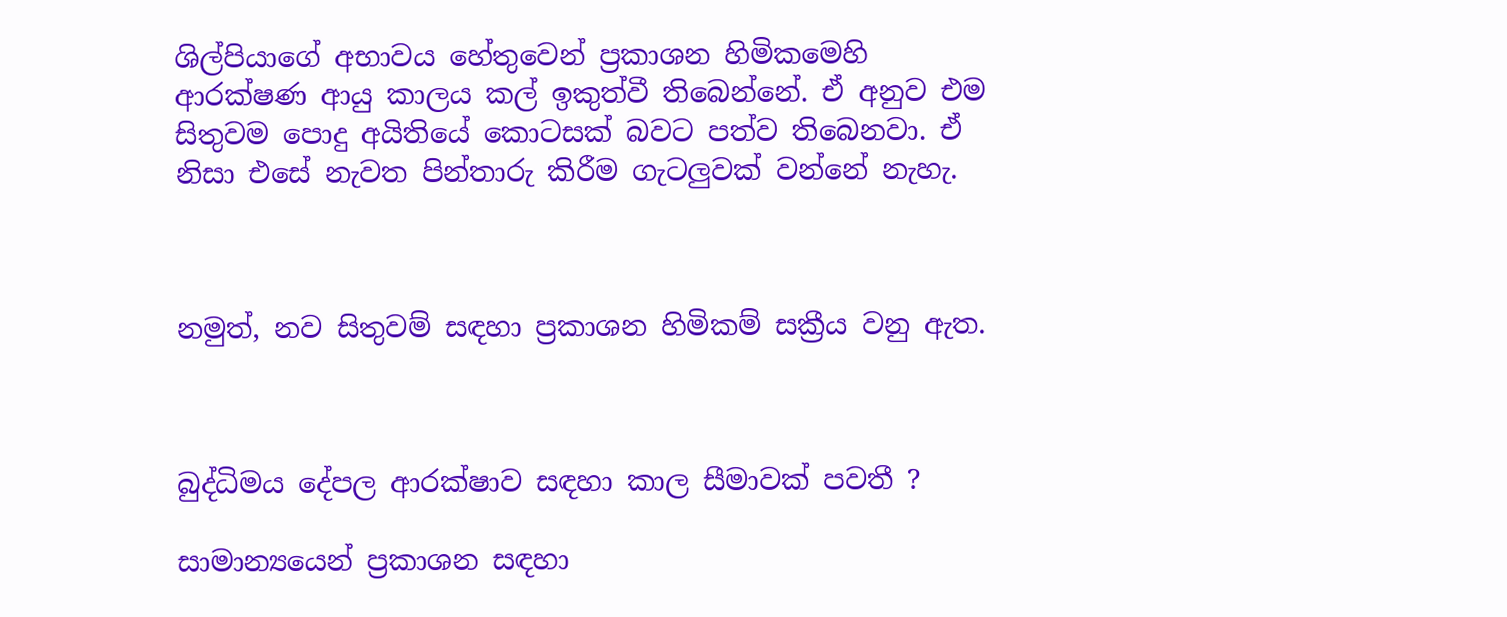ශිල්පියාගේ අභාවය හේතුවෙන් ප්‍රකාශන හිමිකමෙහි ආරක්ෂණ ආයු කාලය කල් ඉකුත්වී තිබෙන්නේ. ඒ අනුව එම සිතුවම පොදු අයිතියේ කොටසක් බවට පත්ව තිබෙනවා. ඒ නිසා එසේ නැවත පින්තාරු කිරීම ගැටලුවක් වන්නේ නැහැ.



නමුත්, නව සිතුවම් සඳහා ප්‍රකාශන හිමිකම් සක්‍රීය වනු ඇත.



බුද්ධිමය දේපල ආරක්ෂාව සඳහා කාල සීමාවක් පවතී ?

සාමාන්‍යයෙන් ප්‍රකාශන සඳහා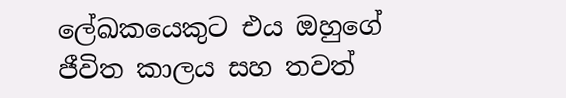ලේඛකයෙකුට එය ඔහුගේ ජීවිත කාලය සහ තවත්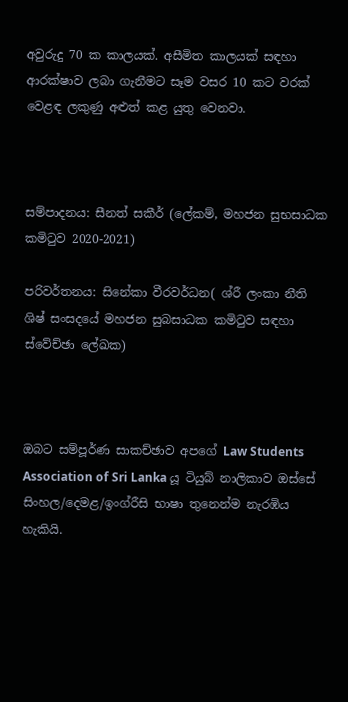අවුරුදු 70 ක කාලයක්. අසීමිත කාලයක් සඳහා ආරක්ෂාව ලබා ගැනීමට සෑම වසර 10 කට වරක් වෙළඳ ලකුණු අළුත් කළ යුතු වෙනවා.



සම්පාදනය: සීනත් සකීර් (ලේකම්, මහජන සුභසාධක කමිටුව 2020-2021)

පරිවර්තනය: සිනේකා වීරවර්ධන( ශ්රී ලංකා නීති ශිෂ් සංසදයේ මහජන සුබසාධක කමිටුව සඳහා ස්වේච්ඡා ලේඛක)



ඔබට සම්පූර්ණ සාකච්ඡාව අපගේ Law Students Association of Sri Lanka යූ ටියුබ් නාලිකාව ඔස්සේ සිංහල/දෙමළ/ඉංග්රීසි භාෂා තුනෙන්ම නැරඹිය හැකියි.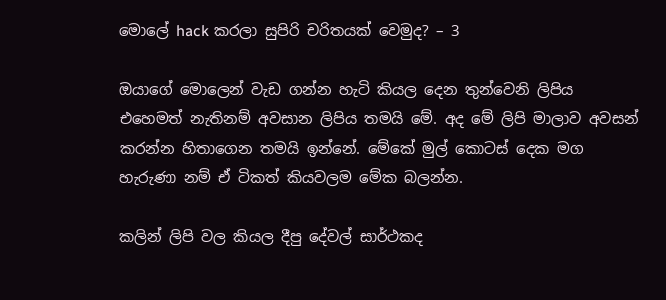මොලේ hack කරලා සුපිරි චරිතයක් වෙමුද? – 3

ඔයාගේ මොලෙන් වැඩ ගන්න හැටි කියල දෙන තුන්වෙනි ලිපිය එහෙමත් නැතිනම් අවසාන ලිපිය තමයි මේ. අද මේ ලිපි මාලාව අවසන් කරන්න හිතාගෙන තමයි ඉන්නේ. මේකේ මුල් කොටස් දෙක මග හැරුණා නම් ඒ ටිකත් කියවලම මේක බලන්න.

කලින් ලිපි වල කියල දීපු දේවල් සාර්ථකද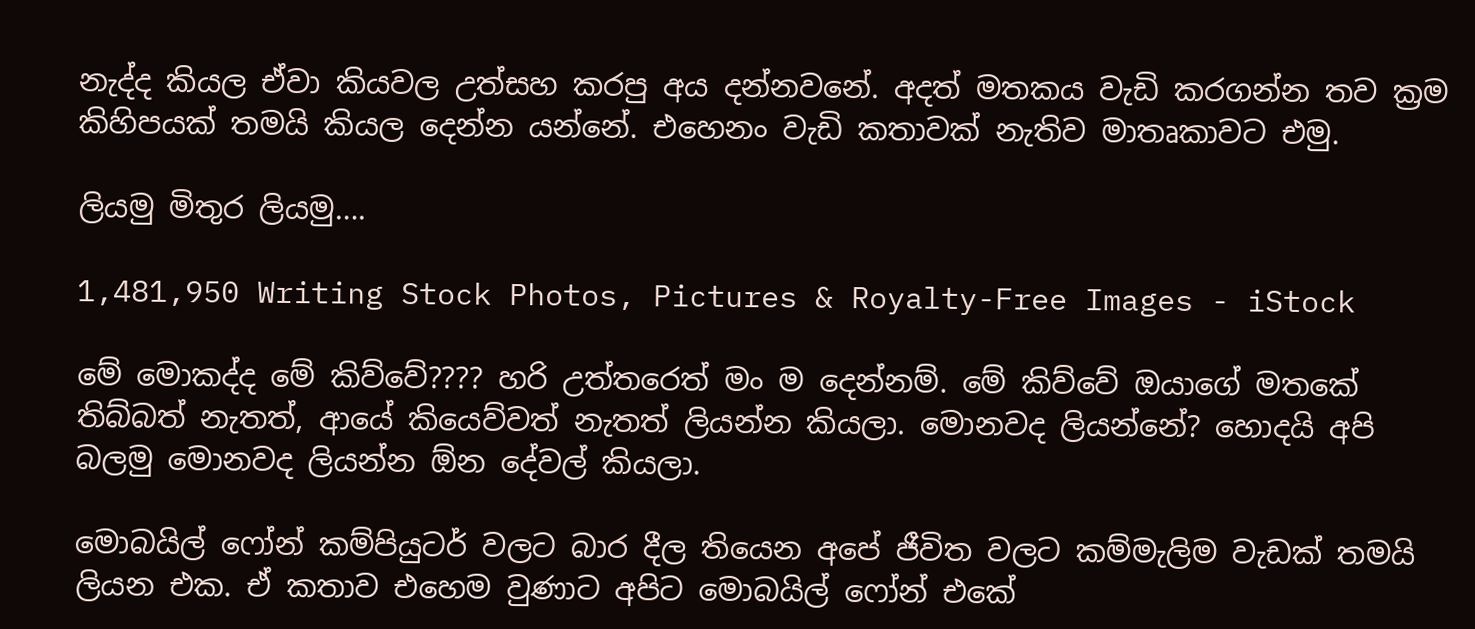නැද්ද කියල ඒවා කියවල උත්සහ කරපු අය දන්නවනේ. අදත් මතකය වැඩි කරගන්න තව ක්‍රම කිහිපයක් තමයි කියල දෙන්න යන්නේ. එහෙනං වැඩි කතාවක් නැතිව මාතෘකාවට එමු.

ලියමු මිතුර ලියමු….

1,481,950 Writing Stock Photos, Pictures & Royalty-Free Images - iStock

මේ මොකද්ද මේ කිව්වේ???? හරි උත්තරෙත් මං ම දෙන්නම්. මේ කිව්වේ ඔයාගේ මතකේ තිබ්බත් නැතත්, ආයේ කියෙව්වත් නැතත් ලියන්න කියලා. මොනවද ලියන්නේ? හොදයි අපි බලමු මොනවද ලියන්න ඕන දේවල් කියලා.

මොබයිල් ෆෝන් කම්පියුටර් වලට බාර දීල තියෙන අපේ ජීවිත වලට කම්මැලිම වැඩක් තමයි ලියන එක. ඒ කතාව එහෙම වුණාට අපිට මොබයිල් ෆෝන් එකේ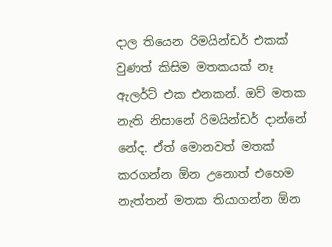දාල තියෙන රිමයින්ඩර් එකක් වුණත් කිසිම මතකයක් නෑ ඇලර්ට් එක එනකන්. ඔව් මතක නැති නිසානේ රිමයින්ඩර් දාන්නේ නේද. ඒත් මොනවත් මතක් කරගන්න ඕන උනොත් එහෙම නැත්තන් මතක තියාගන්න ඕන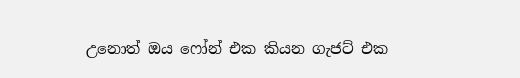උනොත් ඔය ෆෝන් එක කියන ගැජට් එක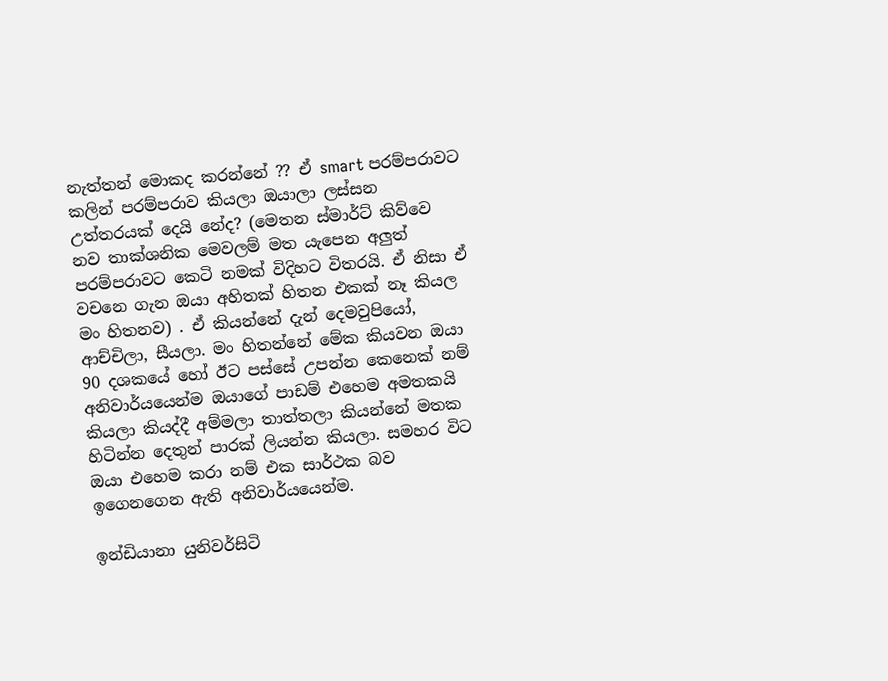නැත්තන් මොකද කරන්නේ ?? ඒ smart පරම්පරාවට කලින් පරම්පරාව කියලා ඔයාලා ලස්සන උත්තරයක් දෙයි නේද? (මෙතන ස්මාර්ට් කිව්වෙ නව තාක්ශනික මෙවලම් මත යැපෙන අලුත් පරම්පරාවට කෙටි නමක් විදිහට විතරයි. ඒ නිසා ඒ වචනෙ ගැන ඔයා අහිතක් හිතන එකක් නෑ කියල මං හිතනව) . ඒ කියන්නේ දැන් දෙමවුපියෝ, ආච්චිලා, සීයලා. මං හිතන්නේ මේක කියවන ඔයා 90 දශකයේ හෝ ඊට පස්සේ උපන්න කෙනෙක් නම් අනිවාර්යයෙන්ම ඔයාගේ පාඩම් එහෙම අමතකයි කියලා කියද්දී අම්මලා තාත්තලා කියන්නේ මතක හිටින්න දෙතුන් පාරක් ලියන්න කියලා. සමහර විට ඔයා එහෙම කරා නම් එක සාර්ථක බව ඉගෙනගෙන ඇති අනිවාර්යයෙන්ම.

ඉන්ඩියානා යුනිවර්සිටි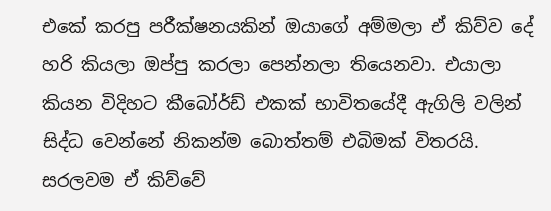එකේ කරපු පරීක්ෂනයකින් ඔයාගේ අම්මලා ඒ කිව්ව දේ හරි කියලා ඔප්පු කරලා පෙන්නලා තියෙනවා. එයාලා කියන විදිහට කීබෝර්ඩ් එකක් භාවිතයේදී ඇගිලි වලින් සිද්ධ වෙන්නේ නිකන්ම බොත්තම් එබිමක් විතරයි. සරලවම ඒ කිව්වේ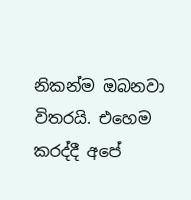නිකන්ම ඔබනවා විතරයි. එහෙම කරද්දී අපේ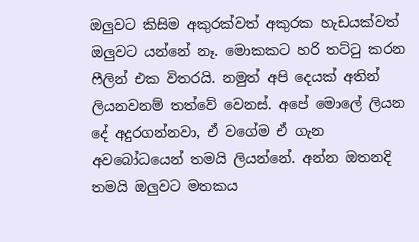ඔලුවට කිසිම අකුරක්වත් අකුරක හැඩයක්වත් ඔලුවට යන්නේ නෑ. මොකකට හරි තට්ටු කරන ෆීලින් එක විතරයි. නමුත් අපි දෙයක් අතින් ලියනවනම් තත්වේ වෙනස්. අපේ මොලේ ලියන දේ අදුරගන්නවා, ඒ වගේම ඒ ගැන අවබෝධයෙන් තමයි ලියන්නේ. අන්න ඔතනදි තමයි ඔලුවට මතකය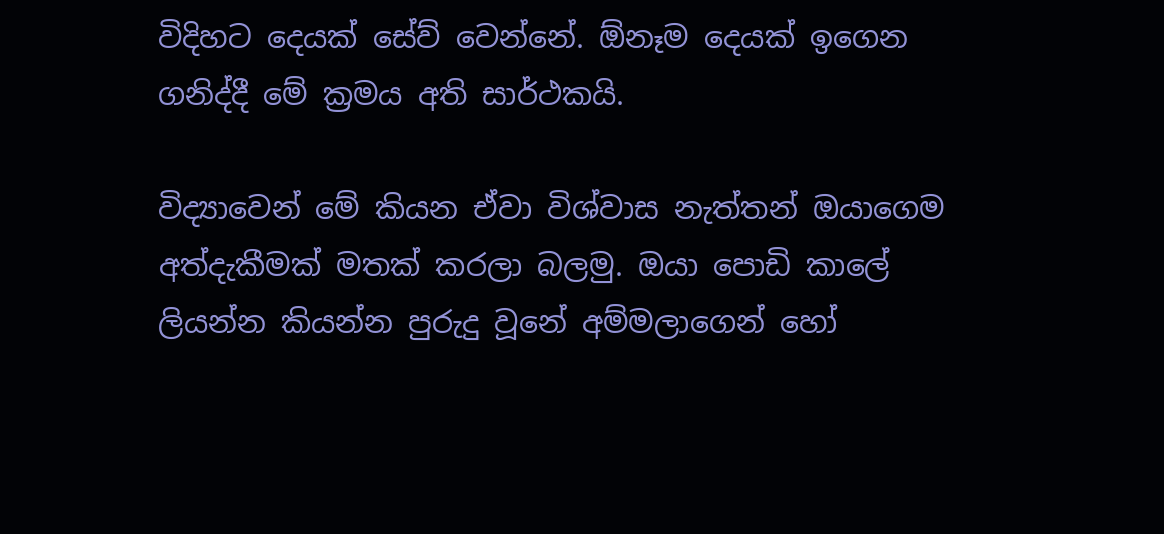විදිහට දෙයක් සේව් වෙන්නේ. ඕනෑම දෙයක් ඉගෙන ගනිද්දී මේ ක්‍රමය අති සාර්ථකයි.

විද්‍යාවෙන් මේ කියන ඒවා විශ්වාස නැත්තන් ඔයාගෙම අත්දැකීමක් මතක් කරලා බලමු. ඔයා පොඩි කාලේ ලියන්න කියන්න පුරුදු වූනේ අම්මලාගෙන් හෝ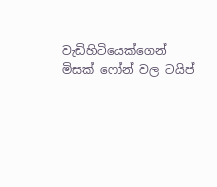වැඩිහිටියෙක්ගෙන් මිසක් ෆෝන් වල ටයිප්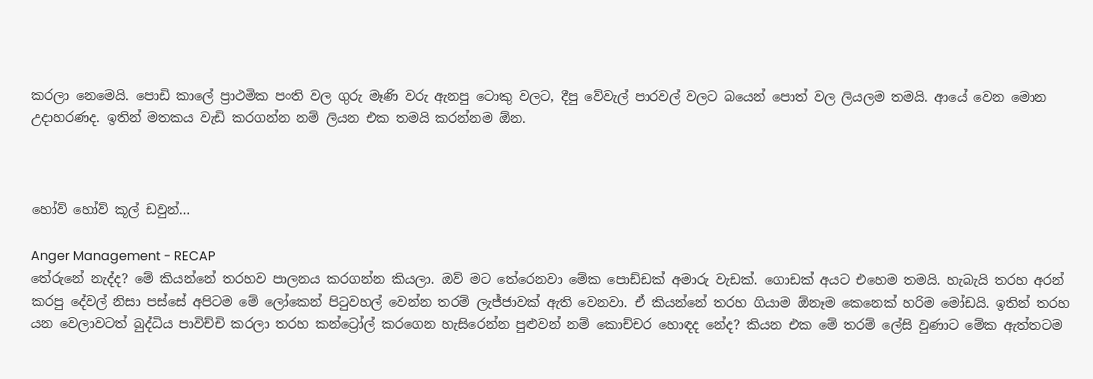කරලා නෙමෙයි. පොඩි කාලේ ප්‍රාථමික පංති වල ගුරු මෑණි වරු ඇනපු ටොකු වලට, දීපු වේවැල් පාරවල් වලට බයෙන් පොත් වල ලියලම තමයි. ආයේ වෙන මොන උදාහරණද. ඉතින් මතකය වැඩි කරගන්න නම් ලියන එක තමයි කරන්නම ඕන.



හෝව් හෝව් කූල් ඩවුන්…

Anger Management - RECAP
තේරුනේ නැද්ද? මේ කියන්නේ තරහව පාලනය කරගන්න කියලා. ඔව් මට තේරෙනවා මේක පොඩ්ඩක් අමාරු වැඩක්. ගොඩක් අයට එහෙම තමයි. හැබැයි තරහ අරන් කරපු දේවල් නිසා පස්සේ අපිටම මේ ලෝකෙන් පිටුවහල් වෙන්න තරම් ලැජ්ජාවක් ඇති වෙනවා. ඒ කියන්නේ තරහ ගියාම ඕනෑම කෙනෙක් හරිම මෝඩයි. ඉතින් තරහ යන වෙලාවටත් බුද්ධිය පාවිච්චි කරලා තරහ කන්ට්‍රෝල් කරගෙන හැසිරෙන්න පුළුවන් නම් කොච්චර හොඳද නේද? කියන එක මේ තරම් ලේසි වුණාට මේක ඇත්තටම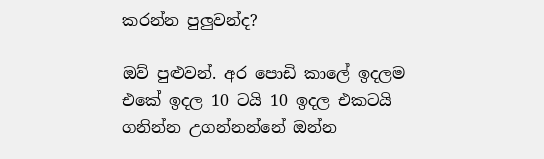කරන්න පුලුවන්ද?

ඔව් පුළුවන්. අර පොඩි කාලේ ඉදලම එකේ ඉදල 10 ටයි 10 ඉදල එකටයි ගනින්න උගන්නන්නේ ඔන්න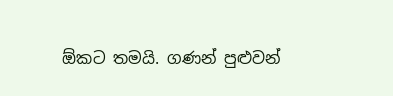ඕකට තමයි. ගණන් පුළුවන්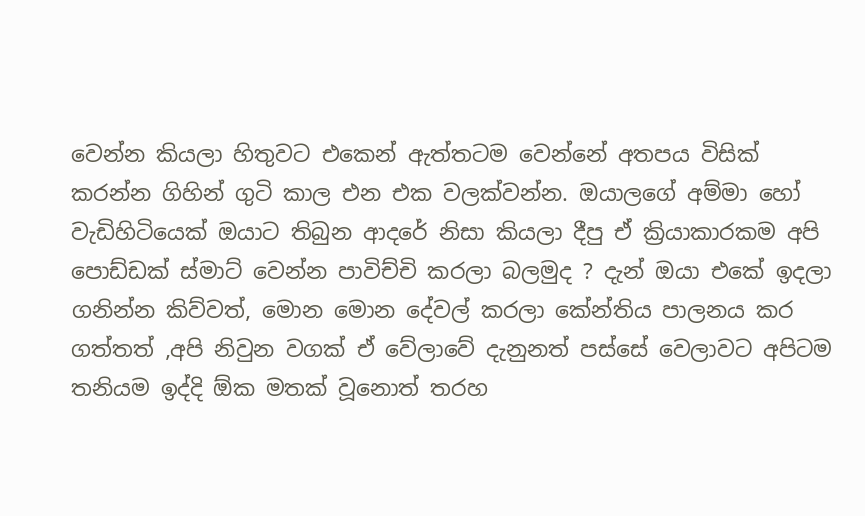වෙන්න කියලා හිතුවට එකෙන් ඇත්තටම වෙන්නේ අතපය විසික් කරන්න ගිහින් ගුටි කාල එන එක වලක්වන්න. ඔයාලගේ අම්මා හෝ වැඩිහිටියෙක් ඔයාට තිබුන ආදරේ නිසා කියලා දීපු ඒ ක්‍රියාකාරකම අපි පොඩ්ඩක් ස්මාට් වෙන්න පාවිච්චි කරලා බලමුද ? දැන් ඔයා එකේ ඉදලා ගනින්න කිව්වත්, මොන මොන දේවල් කරලා කේන්තිය පාලනය කර ගත්තත් ,අපි නිවුන වගක් ඒ වේලාවේ දැනුනත් පස්සේ වෙලාවට අපිටම තනියම ඉද්දි ඕක මතක් වූනොත් තරහ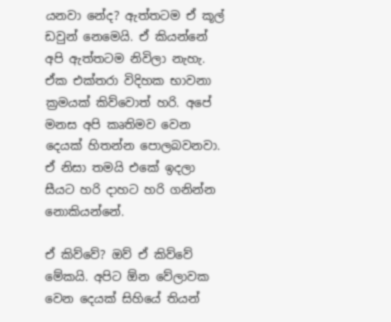යනවා නේද? ඇත්තටම ඒ කූල් ඩවුන් නෙමෙයි. ඒ කියන්නේ අපි ඇත්තටම නිවිලා නැහැ. ඒක එක්තරා විදිහක භාවනා ක්‍රමයක් කිව්වොත් හරි. අපේ මනස අපි කෘතිමව වෙන දෙයක් හිතන්න පොලබවනවා. ඒ නිසා තමයි එකේ ඉදලා සීයට හරි දාහට හරි ගනින්න නොකියන්නේ.

ඒ කිව්වේ? ඔව් ඒ කිව්වේ මේකයි. අපිට ඕන වේලාවක වෙන දෙයක් සිහියේ තියන්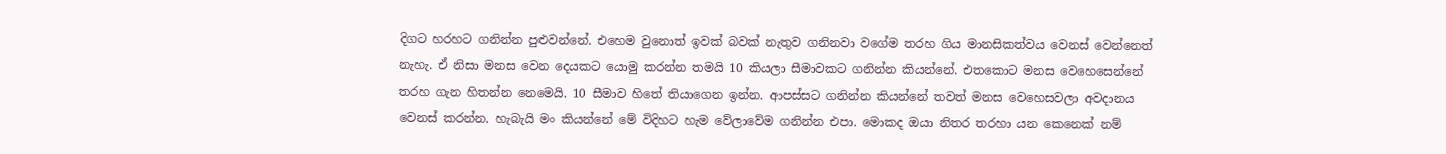දිගට හරහට ගනින්න පුළුවන්නේ. එහෙම වුනොත් ඉවක් බවක් නැතුව ගනිනවා වගේම තරහ ගිය මානසිකත්වය වෙනස් වෙන්නෙත් නැහැ. ඒ නිසා මනස වෙන දෙයකට යොමු කරන්න තමයි 10 කියලා සීමාවකට ගනින්න කියන්නේ. එතකොට මනස වෙහෙසෙන්නේ තරහ ගැන හිතන්න නෙමෙයි. 10 සීමාව හිතේ තියාගෙන ඉන්න. ආපස්සට ගනින්න කියන්නේ තවත් මනස වෙහෙසවලා අවදානය වෙනස් කරන්න. හැබැයි මං කියන්නේ මේ විදිහට හැම වේලාවේම ගනින්න එපා. මොකද ඔයා නිතර තරහා යන කෙනෙක් නම්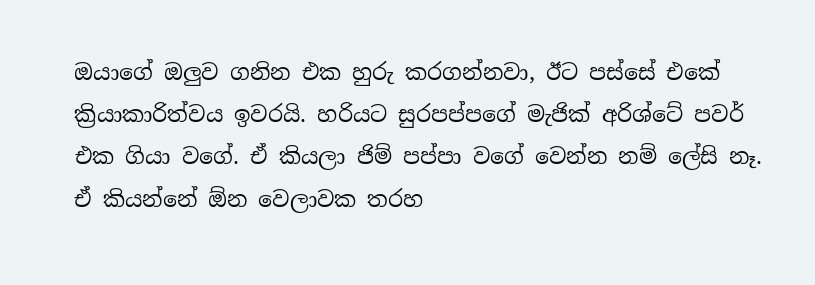ඔයාගේ ඔලුව ගනින එක හුරු කරගන්නවා, ඊට පස්සේ එකේ ක්‍රියාකාරිත්වය ඉවරයි. හරියට සුරපප්පගේ මැජික් අරිශ්ටේ පවර් එක ගියා වගේ. ඒ කියලා ජිම් පප්පා වගේ වෙන්න නම් ලේසි නෑ. ඒ කියන්නේ ඕන වෙලාවක තරහ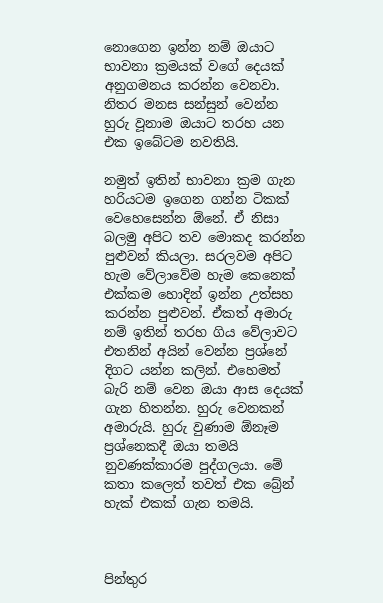නොගෙන ඉන්න නම් ඔයාට භාවනා ක්‍රමයක් වගේ දෙයක් අනුගමනය කරන්න වෙනවා. නිතර මනස සන්සුන් වෙන්න හුරු වූනාම ඔයාට තරහ යන එක ඉබේටම නවතියි.

නමුත් ඉතින් භාවනා ක්‍රම ගැන හරියටම ඉගෙන ගන්න ටිකක් වෙහෙසෙන්න ඕනේ. ඒ නිසා බලමු අපිට තව මොකද කරන්න පුළුවන් කියලා. සරලවම අපිට හැම වේලාවේම හැම කෙනෙක් එක්කම හොදින් ඉන්න උත්සහ කරන්න පුළුවන්. ඒකත් අමාරු නම් ඉතින් තරහ ගිය වේලාවට එතනින් අයින් වෙන්න ප්‍රශ්නේ දිගට යන්න කලින්. එහෙමත් බැරි නම් වෙන ඔයා ආස දෙයක් ගැන හිතන්න. හුරු වෙනකන් අමාරුයි. හුරු වුණාම ඕනෑම ප්‍රශ්නෙකදී ඔයා තමයි නුවණක්කාරම පුද්ගලයා. මේ කතා කලෙත් තවත් එක බ්‍රේන් හැක් එකක් ගැන තමයි.



පින්තුර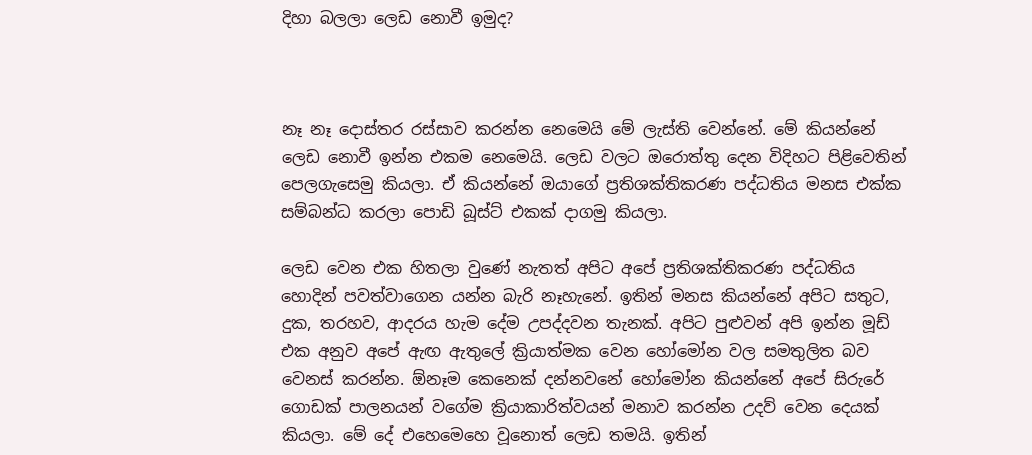දිහා බලලා ලෙඩ නොවී ඉමුද?



නෑ නෑ දොස්තර රස්සාව කරන්න නෙමෙයි මේ ලැස්ති වෙන්නේ. මේ කියන්නේ ලෙඩ නොවී ඉන්න එකම නෙමෙයි. ලෙඩ වලට ඔරොත්තු දෙන විදිහට පිළිවෙතින් පෙලගැසෙමු කියලා. ඒ කියන්නේ ඔයාගේ ප්‍රතිශක්තිකරණ පද්ධතිය මනස එක්ක සම්බන්ධ කරලා පොඩි බූස්ට් එකක් දාගමු කියලා.

ලෙඩ වෙන එක හිතලා වුණේ නැතත් අපිට අපේ ප්‍රතිශක්තිකරණ පද්ධතිය හොදින් පවත්වාගෙන යන්න බැරි නෑහැනේ. ඉතින් මනස කියන්නේ අපිට සතුට, දුක, තරහව, ආදරය හැම දේම උපද්දවන තැනක්. අපිට පුළුවන් අපි ඉන්න මූඩ් එක අනුව අපේ ඇඟ ඇතුලේ ක්‍රියාත්මක වෙන හෝමෝන වල සමතුලිත බව වෙනස් කරන්න. ඕනෑම කෙනෙක් දන්නවනේ හෝමෝන කියන්නේ අපේ සිරුරේ ගොඩක් පාලනයන් වගේම ක්‍රියාකාරිත්වයන් මනාව කරන්න උදව් වෙන දෙයක් කියලා. මේ දේ එහෙමෙහෙ වූනොත් ලෙඩ තමයි. ඉතින්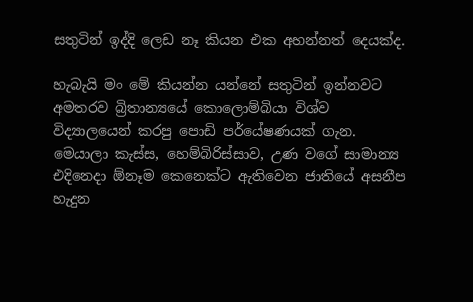සතුටින් ඉද්දි ලෙඩ නෑ කියන එක අහන්නත් දෙයක්ද.

හැබැයි මං මේ කියන්න යන්නේ සතුටින් ඉන්නවට අමතරව බ්‍රිතාන්‍යයේ කොලොම්බියා විශ්ව විද්‍යාලයෙන් කරපු පොඩි පර්යේෂණයක් ගැන. මෙයාලා කැස්ස, හෙම්බිරිස්සාව, උණ වගේ සාමාන්‍ය එදිනෙදා ඕනෑම කෙනෙක්ට ඇතිවෙන ජාතියේ අසනීප හැදුන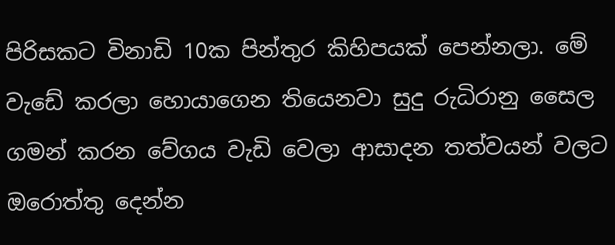පිරිසකට විනාඩි 10ක පින්තුර කිහිපයක් පෙන්නලා. මේ වැඩේ කරලා හොයාගෙන තියෙනවා සුදු රුධිරානු සෛල ගමන් කරන වේගය වැඩි වෙලා ආසාදන තත්වයන් වලට ඔරොත්තු දෙන්න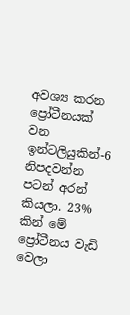අවශ්‍ය කරන ප්‍රෝටීනයක් වන ඉන්ටලියුකින්-6 නිපදවන්න පටන් අරන් කියලා. 23% කින් මේ ප්‍රෝටීනය වැඩි වෙලා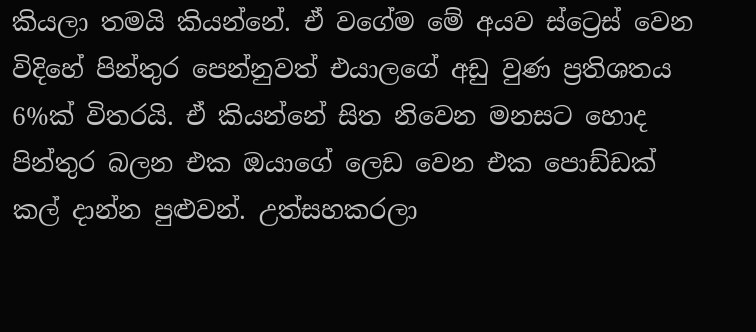කියලා තමයි කියන්නේ. ඒ වගේම මේ අයව ස්ට්‍රෙස් වෙන විදිහේ පින්තුර පෙන්නුවත් එයාලගේ අඩු වුණ ප්‍රතිශතය 6%ක් විතරයි. ඒ කියන්නේ සිත නිවෙන මනසට හොද පින්තුර බලන එක ඔයාගේ ලෙඩ වෙන එක පොඩ්ඩක් කල් දාන්න පුළුවන්. උත්සහකරලා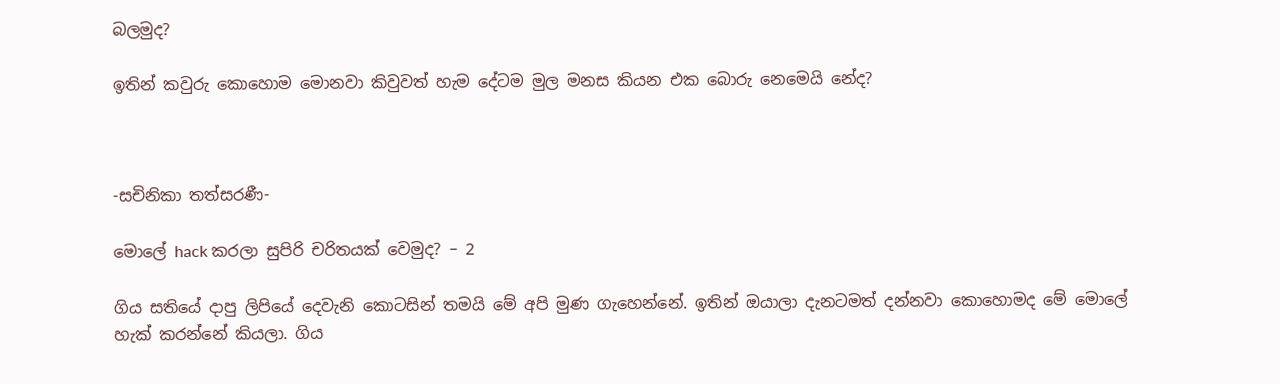බලමුද?

ඉතින් කවුරු කොහොම මොනවා කිවුවත් හැම දේටම මුල මනස කියන එක බොරු නෙමෙයි නේද?



-සචිනිකා තත්සරණී-

මොලේ hack කරලා සුපිරි චරිතයක් වෙමුද? – 2

ගිය සතියේ දාපු ලිපියේ දෙවැනි කොටසින් තමයි මේ අපි මුණ ගැහෙන්නේ. ඉතින් ඔයාලා දැනටමත් දන්නවා කොහොමද මේ මොලේ හැක් කරන්නේ කියලා. ගිය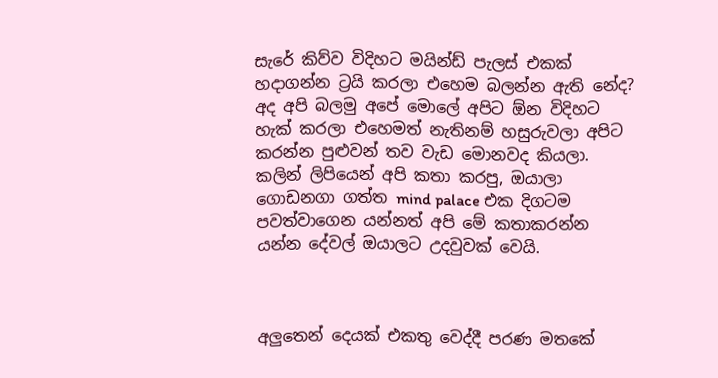සැරේ කිව්ව විදිහට මයින්ඩ් පැලස් එකක් හදාගන්න ට්‍රයි කරලා එහෙම බලන්න ඇති නේද? අද අපි බලමු අපේ මොලේ අපිට ඕන විදිහට හැක් කරලා එහෙමත් නැතිනම් හසුරුවලා අපිට කරන්න පුළුවන් තව වැඩ මොනවද කියලා. කලින් ලිපියෙන් අපි කතා කරපු, ඔයාලා ගොඩනගා ගත්ත mind palace එක දිගටම පවත්වාගෙන යන්නත් අපි මේ කතාකරන්න යන්න දේවල් ඔයාලට උදවුවක් වෙයි.



අලුතෙන් දෙයක් එකතු වෙද්දී පරණ මතකේ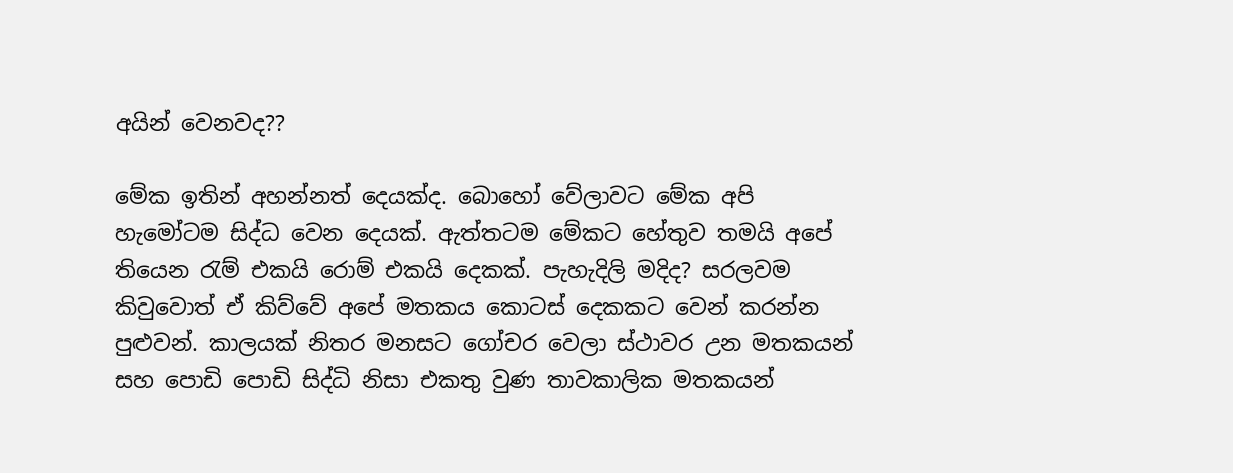අයින් වෙනවද??

මේක ඉතින් අහන්නත් දෙයක්ද. බොහෝ වේලාවට මේක අපි හැමෝටම සිද්ධ වෙන දෙයක්. ඇත්තටම මේකට හේතුව තමයි අපේ තියෙන රැම් එකයි රොම් එකයි දෙකක්. පැහැදිලි මදිද? සරලවම කිවුවොත් ඒ කිව්වේ අපේ මතකය කොටස් දෙකකට වෙන් කරන්න පුළුවන්. කාලයක් නිතර මනසට ගෝචර වෙලා ස්ථාවර උන මතකයන් සහ පොඩි පොඩි සිද්ධි නිසා එකතු වුණ තාවකාලික මතකයන්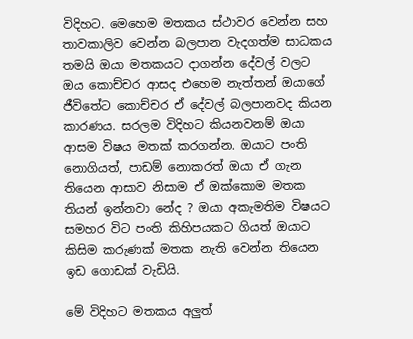විදිහට. මෙහෙම මතකය ස්ථාවර වෙන්න සහ තාවකාලිව වෙන්න බලපාන වැදගත්ම සාධකය තමයි ඔයා මතකයට දාගන්න දේවල් වලට ඔය කොච්චර ආසද එහෙම නැත්තන් ඔයාගේ ජීවිතේට කොච්චර ඒ දේවල් බලපානවද කියන කාරණය. සරලම විදිහට කියනවනම් ඔයා ආසම විෂය මතක් කරගන්න. ඔයාට පංති නොගියත්, පාඩම් නොකරත් ඔයා ඒ ගැන තියෙන ආසාව නිසාම ඒ ඔක්කොම මතක තියන් ඉන්නවා නේද ? ඔයා අකැමතිම විෂයට සමහර විට පංති කිහිපයකට ගියත් ඔයාට කිසිම කරුණක් මතක නැති වෙන්න තියෙන ඉඩ ගොඩක් වැඩියි.

මේ විදිහට මතකය අලුත්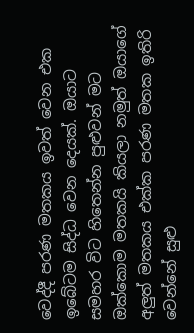වෙද්දී පරණ මතකය ඉවත් වෙන එක ඉබේටම සිද්ධ වෙන දෙයක්. ඔයාට සමහර විට හිතෙන්න පුළුවන් මට ඔක්කොම මතකයි කියලා නමුත් ඔයාගේ අලුත් මතකය එක්ක පරණ මතක ඉතිරි වෙන්නේ සුළු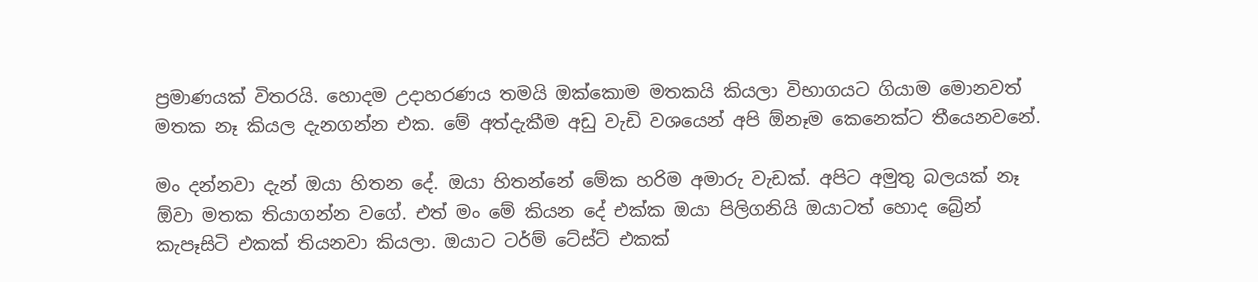ප්‍රමාණයක් විතරයි. හොදම උදාහරණය තමයි ඔක්කොම මතකයි කියලා විභාගයට ගියාම මොනවත් මතක නෑ කියල දැනගන්න එක. මේ අත්දැකීම අඩු වැඩි වශයෙන් අපි ඕනෑම කෙනෙක්ට තීයෙනවනේ.

මං දන්නවා දැන් ඔයා හිතන දේ. ඔයා හිතන්නේ මේක හරිම අමාරු වැඩක්. අපිට අමුතු බලයක් නෑ ඕවා මතක තියාගන්න වගේ. එත් මං මේ කියන දේ එක්ක ඔයා පිලිගනියි ඔයාටත් හොද බ්‍රේන් කැපෑසිටි එකක් තියනවා කියලා. ඔයාට ටර්ම් ටේස්ට් එකක්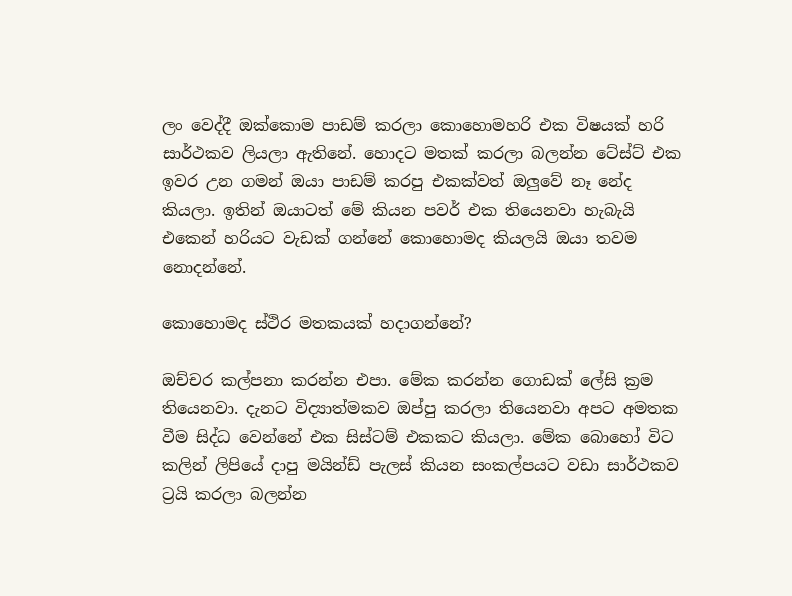ලං වෙද්දී ඔක්කොම පාඩම් කරලා කොහොමහරි එක විෂයක් හරි සාර්ථකව ලියලා ඇතිනේ. හොදට මතක් කරලා බලන්න ටේස්ට් එක ඉවර උන ගමන් ඔයා පාඩම් කරපු එකක්වත් ඔලුවේ නෑ නේද කියලා. ඉතින් ඔයාටත් මේ කියන පවර් එක තියෙනවා හැබැයි එකෙන් හරියට වැඩක් ගන්නේ කොහොමද කියලයි ඔයා තවම නොදන්නේ.

කොහොමද ස්ථිර මතකයක් හදාගන්නේ?

ඔච්චර කල්පනා කරන්න එපා. මේක කරන්න ගොඩක් ලේසි ක්‍රම තියෙනවා. දැනට විද්‍යාත්මකව ඔප්පු කරලා තියෙනවා අපට අමතක වීම සිද්ධ වෙන්නේ එක සිස්ටම් එකකට කියලා. මේක බොහෝ විට කලින් ලිපියේ දාපු මයින්ඩ් පැලස් කියන සංකල්පයට වඩා සාර්ථකව ට්‍රයි කරලා බලන්න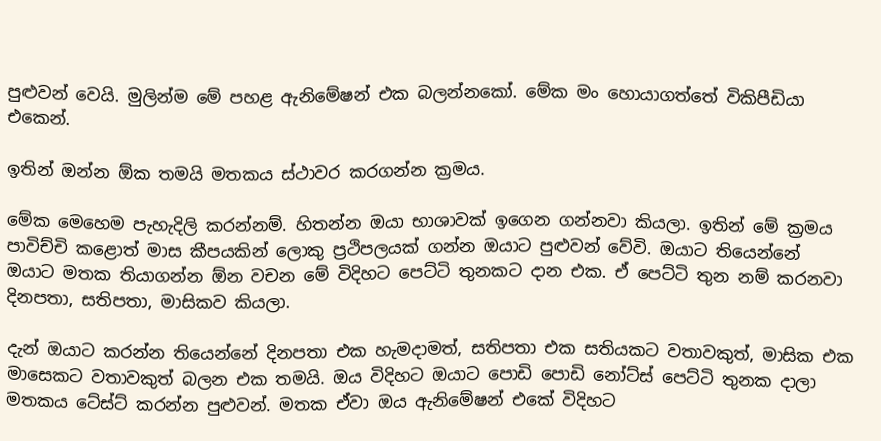පුළුවන් වෙයි. මුලින්ම මේ පහළ ඇනිමේෂන් එක බලන්නකෝ. මේක මං හොයාගත්තේ විකිපීඩියා එකෙන්.

ඉතින් ඔන්න ඕක තමයි මතකය ස්ථාවර කරගන්න ක්‍රමය.

මේක මෙහෙම පැහැදිලි කරන්නම්. හිතන්න ඔයා භාශාවක් ඉගෙන ගන්නවා කියලා. ඉතින් මේ ක්‍රමය පාවිච්චි කළොත් මාස කීපයකින් ලොකු ප්‍රථිපලයක් ගන්න ඔයාට පුළුවන් වේවි. ඔයාට තියෙන්නේ ඔයාට මතක තියාගන්න ඕන වචන මේ විදිහට පෙට්ටි තුනකට දාන එක. ඒ පෙට්ටි තුන නම් කරනවා දිනපතා, සතිපතා, මාසිකව කියලා.

දැන් ඔයාට කරන්න තියෙන්නේ දිනපතා එක හැමදාමත්, සතිපතා එක සතියකට වතාවකුත්, මාසික එක මාසෙකට වතාවකුත් බලන එක තමයි. ඔය විදිහට ඔයාට පොඩි පොඩි නෝට්ස් පෙට්ටි තුනක දාලා මතකය ටේස්ට් කරන්න පුළුවන්. මතක ඒවා ඔය ඇනිමේෂන් එකේ විදිහට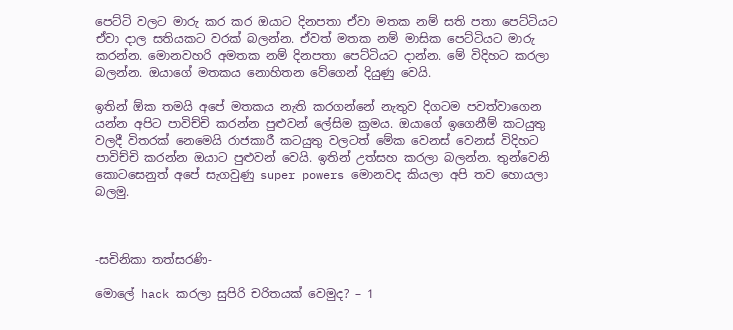පෙට්ටි වලට මාරු කර කර ඔයාට දිනපතා ඒවා මතක නම් සති පතා පෙට්ටියට ඒවා දාල සතියකට වරක් බලන්න. ඒවත් මතක නම් මාසික පෙට්ටියට මාරු කරන්න. මොනවහරි අමතක නම් දිනපතා පෙට්ටියට දාන්න. මේ විදිහට කරලා බලන්න. ඔයාගේ මතකය නොහිතන වේගෙන් දියුණු වෙයි.

ඉතින් ඕක තමයි අපේ මතකය නැති කරගන්නේ නැතුව දිගටම පවත්වාගෙන යන්න අපිට පාවිච්චි කරන්න පුළුවන් ලේසිම ක්‍රමය. ඔයාගේ ඉගෙනීම් කටයුතු වලදී විතරක් නෙමෙයි රාජකාරී කටයුතු වලටත් මේක වෙනස් වෙනස් විදිහට පාවිච්චි කරන්න ඔයාට පුළුවන් වෙයි. ඉතින් උත්සහ කරලා බලන්න. තුන්වෙනි කොටසෙනුත් අපේ සැගවුණු super powers මොනවද කියලා අපි තව හොයලා බලමු.



-සචිනිකා තත්සරණි-

මොලේ hack කරලා සුපිරි චරිතයක් වෙමුද? – 1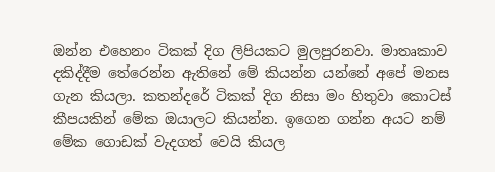ඔන්න එහෙනං ටිකක් දිග ලිපියකට මුලපුරනවා. මාතෘකාව දකිද්දීම තේරෙන්න ඇතිනේ මේ කියන්න යන්නේ අපේ මනස ගැන කියලා. කතන්දරේ ටිකක් දිග නිසා මං හිතුවා කොටස් කීපයකින් මේක ඔයාලට කියන්න. ඉගෙන ගන්න අයට නම් මේක ගොඩක් වැදගත් වෙයි කියල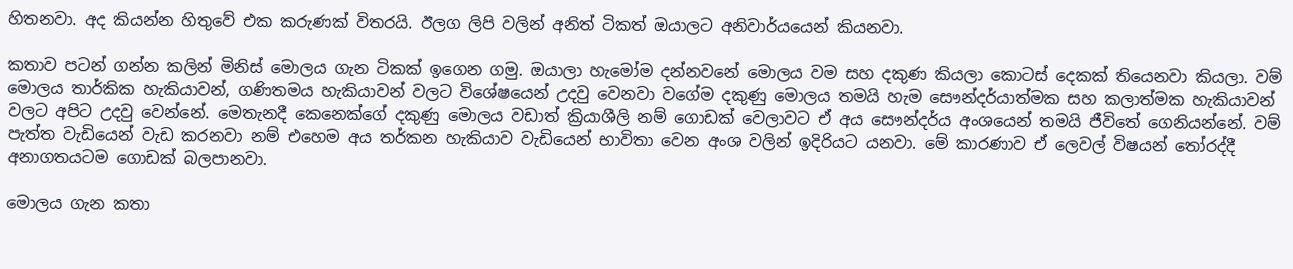හිතනවා. අද කියන්න හිතුවේ එක කරුණක් විතරයි. ඊලග ලිපි වලින් අනිත් ටිකත් ඔයාලට අනිවාර්යයෙන් කියනවා.

කතාව පටන් ගන්න කලින් මිනිස් මොලය ගැන ටිකක් ඉගෙන ගමු. ඔයාලා හැමෝම දන්නවනේ මොලය වම සහ දකුණ කියලා කොටස් දෙකක් තියෙනවා කියලා. වම් මොලය තාර්කික හැකියාවන්, ගණිතමය හැකියාවන් වලට විශේෂයෙන් උදවු වෙනවා වගේම දකුණු මොලය තමයි හැම සෞන්දර්යාත්මක සහ කලාත්මක හැකියාවන් වලට අපිට උදවු වෙන්නේ. මෙතැනදී කෙනෙක්ගේ දකුණු මොලය වඩාත් ක්‍රියාශීලි නම් ගොඩක් වෙලාවට ඒ අය සෞන්දර්ය අංශයෙන් තමයි ජීවිතේ ගෙනියන්නේ. වම් පැත්ත වැඩියෙන් වැඩ කරනවා නම් එහෙම අය තර්කන හැකියාව වැඩියෙන් භාවිතා වෙන අංශ වලින් ඉදිරියට යනවා. මේ කාරණාව ඒ ලෙවල් විෂයන් තෝරද්දී අනාගතයටම ගොඩක් බලපානවා.

මොලය ගැන කතා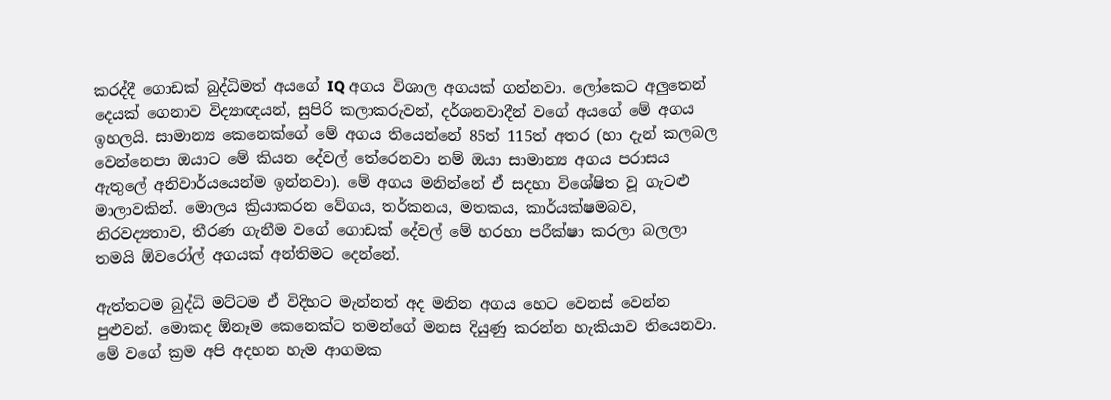කරද්දී ගොඩක් බුද්ධිමත් අයගේ IQ අගය විශාල අගයක් ගන්නවා. ලෝකෙට අලුතෙන් දෙයක් ගෙනාව විද්‍යාඥයන්, සුපිරි කලාකරුවන්, දර්ශනවාදීන් වගේ අයගේ මේ අගය ඉහලයි. සාමාන්‍ය කෙනෙක්ගේ මේ අගය තියෙන්නේ 85ත් 115ත් අතර (හා දැන් කලබල වෙන්නෙපා ඔයාට මේ කියන දේවල් තේරෙනවා නම් ඔයා සාමාන්‍ය අගය පරාසය ඇතුලේ අනිවාර්යයෙන්ම ඉන්නවා). මේ අගය මනින්නේ ඒ සදහා විශේෂිත වූ ගැටළු මාලාවකින්. මොලය ක්‍රියාකරන වේගය, තර්කනය, මතකය, කාර්යක්ෂමබව, නිරවද්‍යතාව, තීරණ ගැනීම වගේ ගොඩක් දේවල් මේ හරහා පරීක්ෂා කරලා බලලා තමයි ඕවරෝල් අගයක් අන්තිමට දෙන්නේ.

ඇත්තටම බුද්ධි මට්ටම ඒ විදිහට මැන්නත් අද මනින අගය හෙට වෙනස් වෙන්න පුළුවන්. මොකද ඕනෑම කෙනෙක්ට තමන්ගේ මනස දියුණු කරන්න හැකියාව තියෙනවා. මේ වගේ ක්‍රම අපි අදහන හැම ආගමක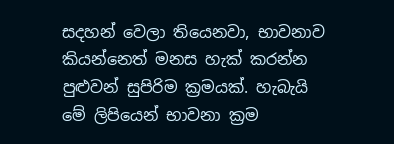සදහන් වෙලා තියෙනවා, භාවනාව කියන්නෙත් මනස හැක් කරන්න පුළුවන් සුපිරිම ක්‍රමයක්. හැබැයි මේ ලිපියෙන් භාවනා ක්‍රම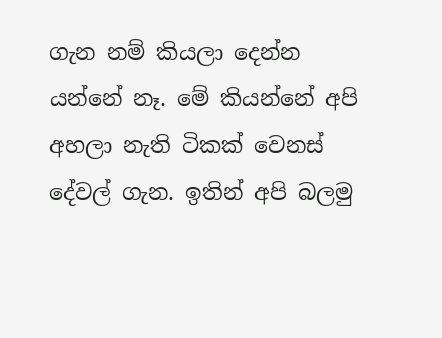ගැන නම් කියලා දෙන්න යන්නේ නෑ. මේ කියන්නේ අපි අහලා නැති ටිකක් වෙනස් දේවල් ගැන. ඉතින් අපි බලමු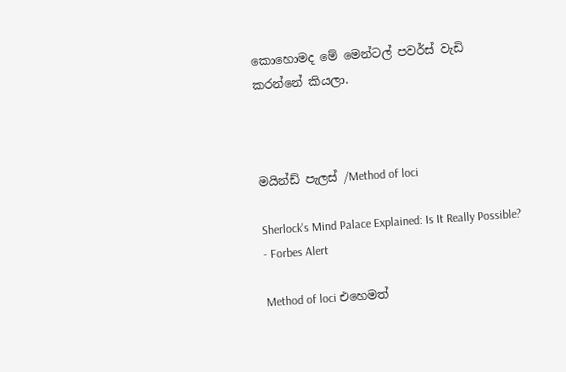කොහොමද මේ මෙන්ටල් පවර්ස් වැඩි කරන්නේ කියලා.



මයින්ඩ් පැලස් /Method of loci

Sherlock's Mind Palace Explained: Is It Really Possible? - Forbes Alert

Method of loci එහෙමත්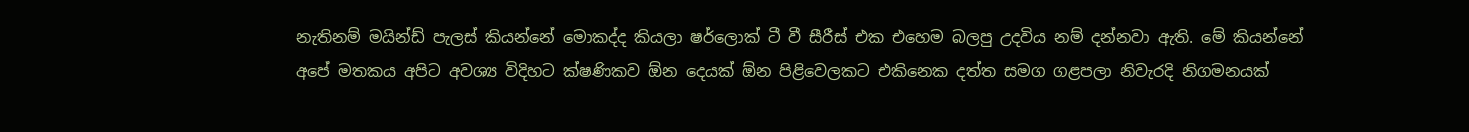නැතිනම් මයින්ඩ් පැලස් කියන්නේ මොකද්ද කියලා ෂර්ලොක් ටී වී සීරීස් එක එහෙම බලපු උදවිය නම් දන්නවා ඇති. මේ කියන්නේ අපේ මතකය අපිට අවශ්‍ය විදිහට ක්ෂණිකව ඕන දෙයක් ඕන පිළිවෙලකට එකිනෙක දත්ත සමග ගළපලා නිවැරදි නිගමනයක්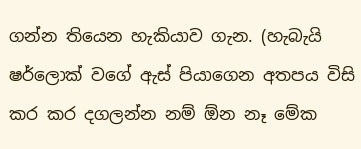ගන්න තියෙන හැකියාව ගැන. (හැබැයි ෂර්ලොක් වගේ ඇස් පියාගෙන අතපය විසි කර කර දගලන්න නම් ඕන නෑ මේක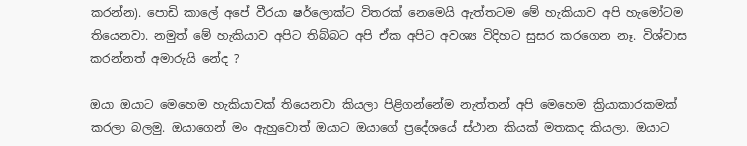කරන්න). පොඩි කාලේ අපේ වීරයා ෂර්ලොක්ට විතරක් නෙමෙයි ඇත්තටම මේ හැකියාව අපි හැමෝටම තියෙනවා. නමුත් මේ හැකියාව අපිට තිබ්බට අපි ඒක අපිට අවශ්‍ය විදිහට සුසර කරගෙන නෑ. විශ්වාස කරන්නත් අමාරුයි නේද ?

ඔයා ඔයාට මෙහෙම හැකියාවක් තියෙනවා කියලා පිළිගන්නේම නැත්තන් අපි මෙහෙම ක්‍රියාකාරකමක් කරලා බලමු. ඔයාගෙන් මං ඇහුවොත් ඔයාට ඔයාගේ ප්‍රදේශයේ ස්ථාන කියක් මතකද කියලා. ඔයාට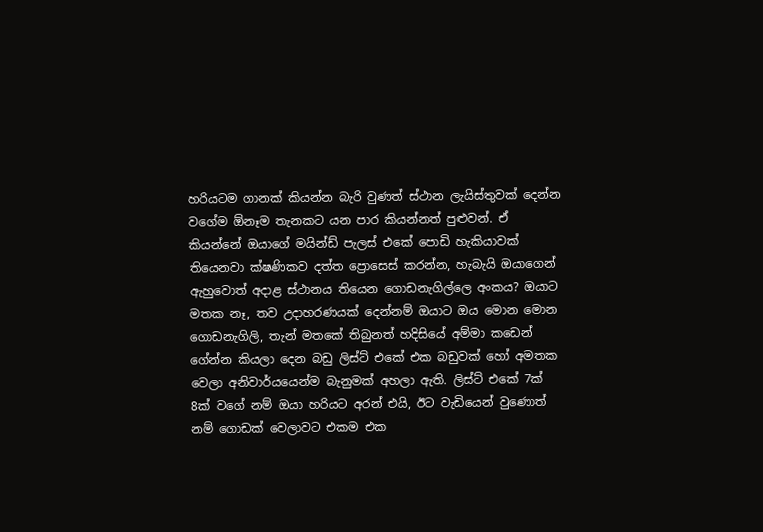හරියටම ගානක් කියන්න බැරි වුණත් ස්ථාන ලැයිස්තුවක් දෙන්න වගේම ඕනෑම තැනකට යන පාර කියන්නත් පුළුවන්. ඒ කියන්නේ ඔයාගේ මයින්ඩ් පැලස් එකේ පොඩි හැකියාවක් තියෙනවා ක්ෂණිකව දත්ත ප්‍රොසෙස් කරන්න, හැබැයි ඔයාගෙන් ඇහුවොත් අදාළ ස්ථානය තියෙන ගොඩනැගිල්ලෙ අංකය? ඔයාට මතක නෑ, තව උදාහරණයක් දෙන්නම් ඔයාට ඔය මොන මොන ගොඩනැගිලි, තැන් මතකේ තිබුනත් හදිසියේ අම්මා කඩෙන් ගේන්න කියලා දෙන බඩු ලිස්ට් එකේ එක බඩුවක් හෝ අමතක වෙලා අනිවාර්යයෙන්ම බැනුමක් අහලා ඇති. ලිස්ට් එකේ 7ක් 8ක් වගේ නම් ඔයා හරියට අරන් එයි, ඊට වැඩියෙන් වුණොත් නම් ගොඩක් වෙලාවට එකම එක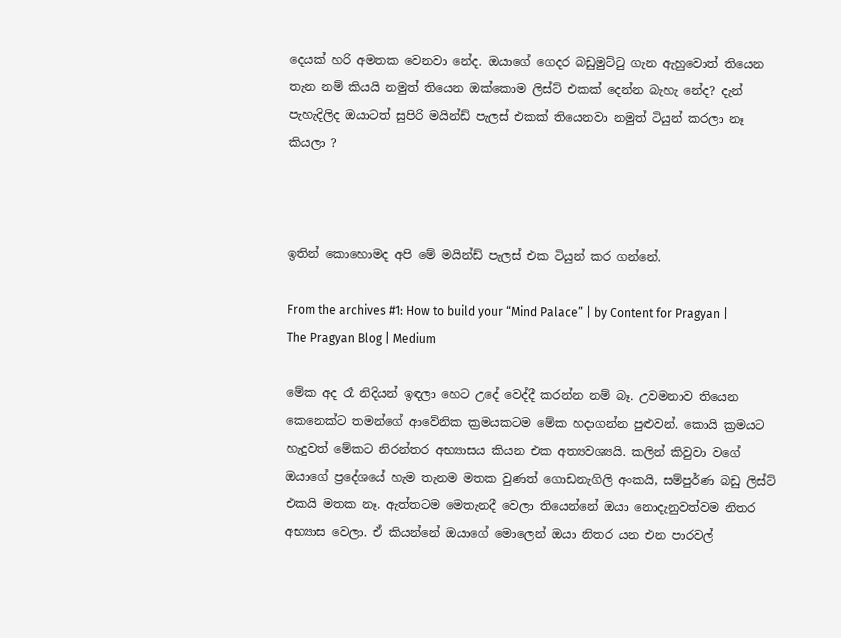දෙයක් හරි අමතක වෙනවා නේද. ඔයාගේ ගෙදර බඩුමුට්ටු ගැන ඇහුවොත් තියෙන තැන නම් කියයි නමුත් තියෙන ඔක්කොම ලිස්ට් එකක් දෙන්න බැහැ නේද? දැන් පැහැදිලිද ඔයාටත් සුපිරි මයින්ඩ් පැලස් එකක් තියෙනවා නමුත් ටියුන් කරලා නෑ කියලා ?



ඉතින් කොහොමද අපි මේ මයින්ඩ් පැලස් එක ටියුන් කර ගන්නේ.

From the archives #1: How to build your “Mind Palace” | by Content for Pragyan | The Pragyan Blog | Medium

මේක අද රෑ නිදියන් ඉඳලා හෙට උදේ වෙද්දී කරන්න නම් බෑ. උවමනාව තියෙන කෙනෙක්ට තමන්ගේ ආවේනික ක්‍රමයකටම මේක හදාගන්න පුළුවන්. කොයි ක්‍රමයට හැදුවත් මේකට නිරන්තර අභ්‍යාසය කියන එක අත්‍යවශ්‍යයි. කලින් කිවුවා වගේ ඔයාගේ ප්‍රදේශයේ හැම තැනම මතක වුණත් ගොඩනැගිලි අංකයි, සම්පුර්ණ බඩු ලිස්ට් එකයි මතක නෑ. ඇත්තටම මෙතැනදී වෙලා තියෙන්නේ ඔයා නොදැනුවත්වම නිතර අභ්‍යාස වෙලා. ඒ කියන්නේ ඔයාගේ මොලෙන් ඔයා නිතර යන එන පාරවල්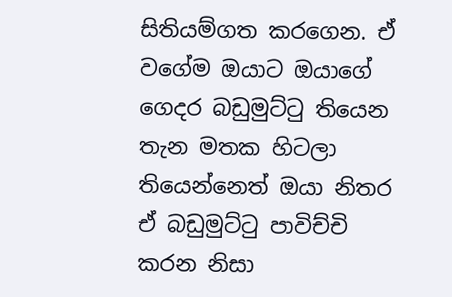සිතියම්ගත කරගෙන. ඒ වගේම ඔයාට ඔයාගේ ගෙදර බඩුමුට්ටු තියෙන තැන මතක හිටලා තියෙන්නෙත් ඔයා නිතර ඒ බඩුමුට්ටු පාවිච්චි කරන නිසා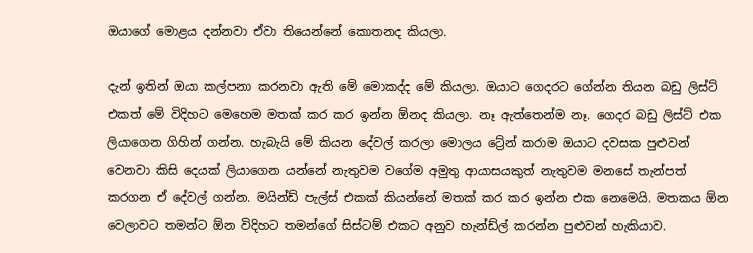ඔයාගේ මොළය දන්නවා ඒවා තියෙන්නේ කොතනද කියලා.

දැන් ඉතින් ඔයා කල්පනා කරනවා ඇති මේ මොකද්ද මේ කියලා. ඔයාට ගෙදරට ගේන්න තියන බඩු ලිස්ට් එකත් මේ විදිහට මෙහෙම මතක් කර කර ඉන්න ඕනද කියලා. නෑ ඇත්තෙන්ම නෑ. ගෙදර බඩු ලිස්ට් එක ලියාගෙන ගිහින් ගන්න. හැබැයි මේ කියන දේවල් කරලා මොලය ට්‍රේන් කරාම ඔයාට දවසක පුළුවන් වෙනවා කිසි දෙයක් ලියාගෙන යන්නේ නැතුවම වගේම අමුතු ආයාසයකුත් නැතුවම මනසේ තැන්පත් කරගන ඒ දේවල් ගන්න. මයින්ඩ් පැල්ස් එකක් කියන්නේ මතක් කර කර ඉන්න එක නෙමෙයි. මතකය ඕන වෙලාවට තමන්ට ඕන විදිහට තමන්ගේ සිස්ටම් එකට අනුව හැන්ඩ්ල් කරන්න පුළුවන් හැකියාව.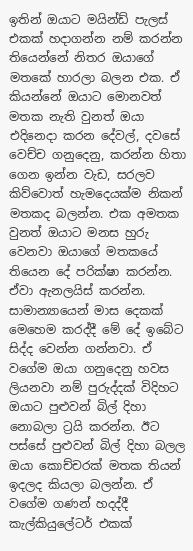ඉතින් ඔයාට මයින්ඩ් පැලස් එකක් හදාගන්න නම් කරන්න තියෙන්නේ නිතර ඔයාගේ මතකේ හාරලා බලන එක. ඒ කියන්නේ ඔයාට මොනවත් මතක නැති වුනත් ඔයා එදිනෙදා කරන දේවල්, දවසේ වෙච්ච ගනුදෙනු, කරන්න හිතා ගෙන ඉන්න වැඩ, සරලව කිව්වොත් හැමදෙයක්ම නිකන් මතකද බලන්න. එක අමතක වුනත් ඔයාට මනස හුරු වෙනවා ඔයාගේ මතකයේ තියෙන දේ පරික්ෂා කරන්න. ඒවා ඇනලයිස් කරන්න. සාමාන්‍යායෙන් මාස දෙකක් මෙහෙම කරද්දී මේ දේ ඉබේට සිද්ද වෙන්න ගන්නවා. ඒ වගේම ඔයා ගනුදෙනු හවස ලියනවා නම් පුරුද්දක් විදිහට ඔයාට පුළුවන් බිල් දිහා නොබලා ට්‍රයි කරන්න. ඊට පස්සේ පුළුවන් බිල් දිහා බලල ඔයා කොච්චරක් මතක තියන් ඉදලද කියලා බලන්න. ඒ වගේම ගණන් හදද්දී කැල්කියුලේටර් එකක්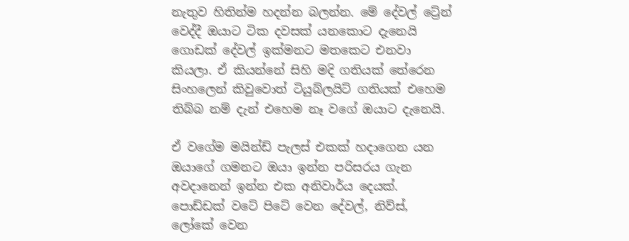නැතුව හිතින්ම හදන්න බලන්න. මේ දේවල් ට්‍රේන් වෙද්දී ඔයාට ටික දවසක් යනකොට දැනෙයි ගොඩක් දේවල් ඉක්මනට මතකෙට එනවා කියලා. ඒ කියන්නේ සිහි මදි ගතියක් තේරෙන සිංහලෙන් කිවුවොත් ටියුබ්ලයිට් ගතියක් එහෙම තිබ්බ නම් දැන් එහෙම නෑ වගේ ඔයාට දැනෙයි.

ඒ වගේම මයින්ඩ් පැලස් එකක් හදාගෙන යන ඔයාගේ ගමනට ඔයා ඉන්න පරිසරය ගැන අවදානෙන් ඉන්න එක අනිවාර්ය දෙයක්. පොඩ්ඩක් වටේ පිටේ වෙන දේවල්, නිව්ස්, ලෝකේ වෙන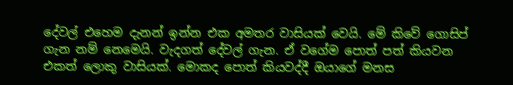දේවල් එහෙම දැනන් ඉන්න එක අමතර වාසියක් වෙයි. මේ කිවේ ගොසිප් ගැන නම් නෙමෙයි. වැදගත් දේවල් ගැන. ඒ වගේම පොත් පත් කියවන එකත් ලොකු වාසියක්. මොකද පොත් කියවද්දී ඔයාගේ මනස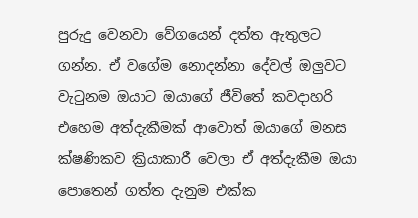පුරුදු වෙනවා වේගයෙන් දත්ත ඇතුලට ගන්න. ඒ වගේම නොදන්නා දේවල් ඔලුවට වැටුනම ඔයාට ඔයාගේ ජීවිතේ කවදාහරි එහෙම අත්දැකීමක් ආවොත් ඔයාගේ මනස ක්ෂණිකව ක්‍රියාකාරී වෙලා ඒ අත්දැකීම ඔයා පොතෙන් ගත්ත දැනුම එක්ක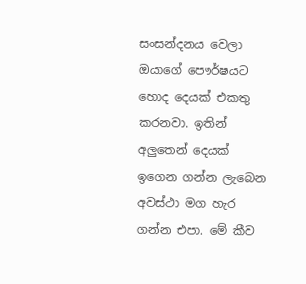සංසන්දනය වෙලා ඔයාගේ පෞර්ෂයට හොද දෙයක් එකතු කරනවා. ඉතින් අලුතෙන් දෙයක් ඉගෙන ගන්න ලැබෙන අවස්ථා මග හැර ගන්න එපා. මේ කීව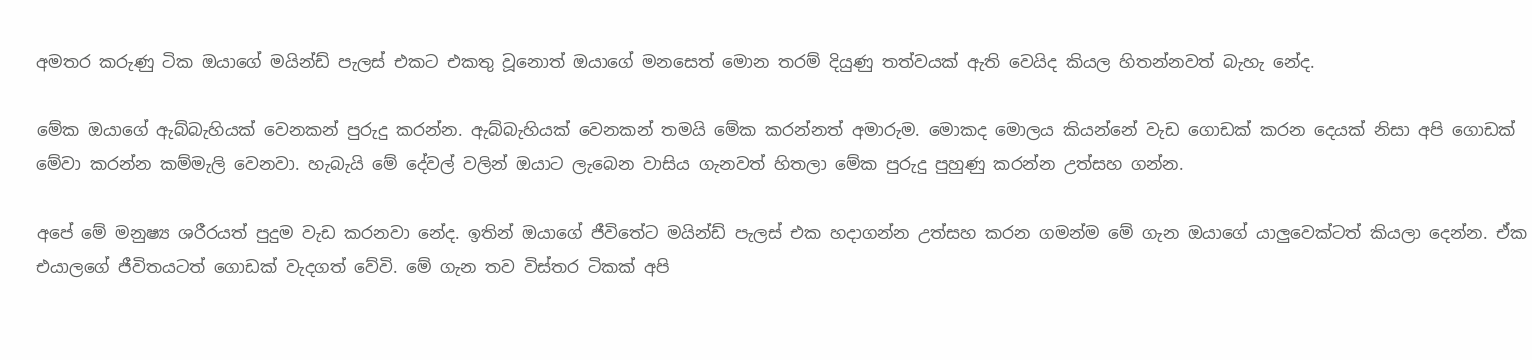අමතර කරුණු ටික ඔයාගේ මයින්ඩ් පැලස් එකට එකතු වූනොත් ඔයාගේ මනසෙත් මොන තරම් දියුණු තත්වයක් ඇති වෙයිද කියල හිතන්නවත් බැහැ නේද.

මේක ඔයාගේ ඇබ්බැහියක් වෙනකන් පුරුදු කරන්න. ඇබ්බැහියක් වෙනකන් තමයි මේක කරන්නත් අමාරුම. මොකද මොලය කියන්නේ වැඩ ගොඩක් කරන දෙයක් නිසා අපි ගොඩක් මේවා කරන්න කම්මැලි වෙනවා. හැබැයි මේ දේවල් වලින් ඔයාට ලැබෙන වාසිය ගැනවත් හිතලා මේක පුරුදු පුහුණු කරන්න උත්සහ ගන්න.

අපේ මේ මනුෂ්‍ය ශරීරයත් පුදුම වැඩ කරනවා නේද. ඉතින් ඔයාගේ ජීවිතේට මයින්ඩ් පැලස් එක හදාගන්න උත්සහ කරන ගමන්ම මේ ගැන ඔයාගේ යාලුවෙක්ටත් කියලා දෙන්න. ඒක එයාලගේ ජීවිතයටත් ගොඩක් වැදගත් වේවි. මේ ගැන තව විස්තර ටිකක් අපි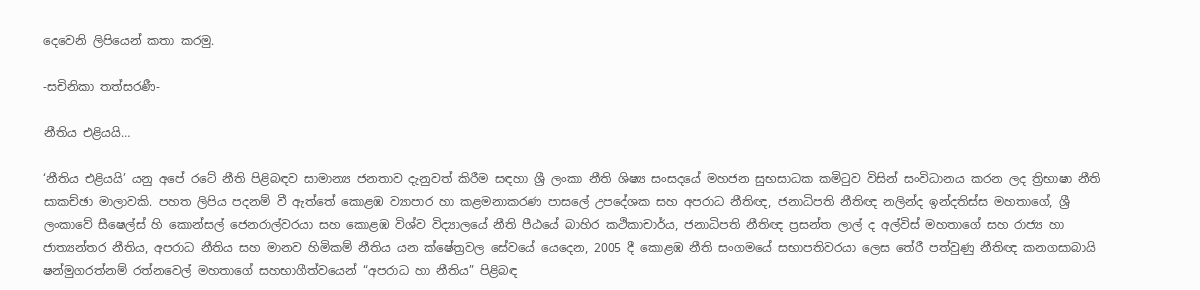දෙවෙනි ලිපියෙන් කතා කරමු.

-සචිනිකා තත්සරණී-

නීතිය එළියයි…

‘නීතිය එළියයි’ යනු අපේ රටේ නීති පිළිබඳව සාමාන්‍ය ජනතාව දැනුවත් කිරීම සඳහා ශ්‍රී ලංකා නීති ශිෂ්‍ය සංසදයේ මහජන සුභසාධක කමිටුව විසින් සංවිධානය කරන ලද ත්‍රිභාෂා නීති සාකච්ඡා මාලාවකි. පහත ලිපිය පදනම් වී ඇත්තේ කොළඹ ව්‍යාපාර හා කළමනාකරණ පාසලේ උපදේශක සහ අපරාධ නීතිඥ, ජනාධිපති නීතිඥ නලින්ද ඉන්දතිස්ස මහතාගේ, ශ්‍රී ලංකාවේ සීෂෙල්ස් හි කොන්සල් ජෙනරාල්වරයා සහ කොළඹ විශ්ව විද්‍යාලයේ නීති පීඨයේ බාහිර කථිකාචාර්ය, ජනාධිපති නීතිඥ ප්‍රසන්ත ලාල් ද අල්විස් මහතාගේ සහ රාජ්‍ය හා ජාත්‍යන්තර නීතිය, අපරාධ නීතිය සහ මානව හිමිකම් නීතිය යන ක්ෂේත්‍රවල සේවයේ යෙදෙන, 2005 දී කොළඹ නීති සංගමයේ සභාපතිවරයා ලෙස තේරී පත්වුණු නීතිඥ කනගසාබායි ෂන්මුගරත්නම් රත්නවෙල් මහතාගේ සහභාගීත්වයෙන් “අපරාධ හා නීතිය” පිළිබඳ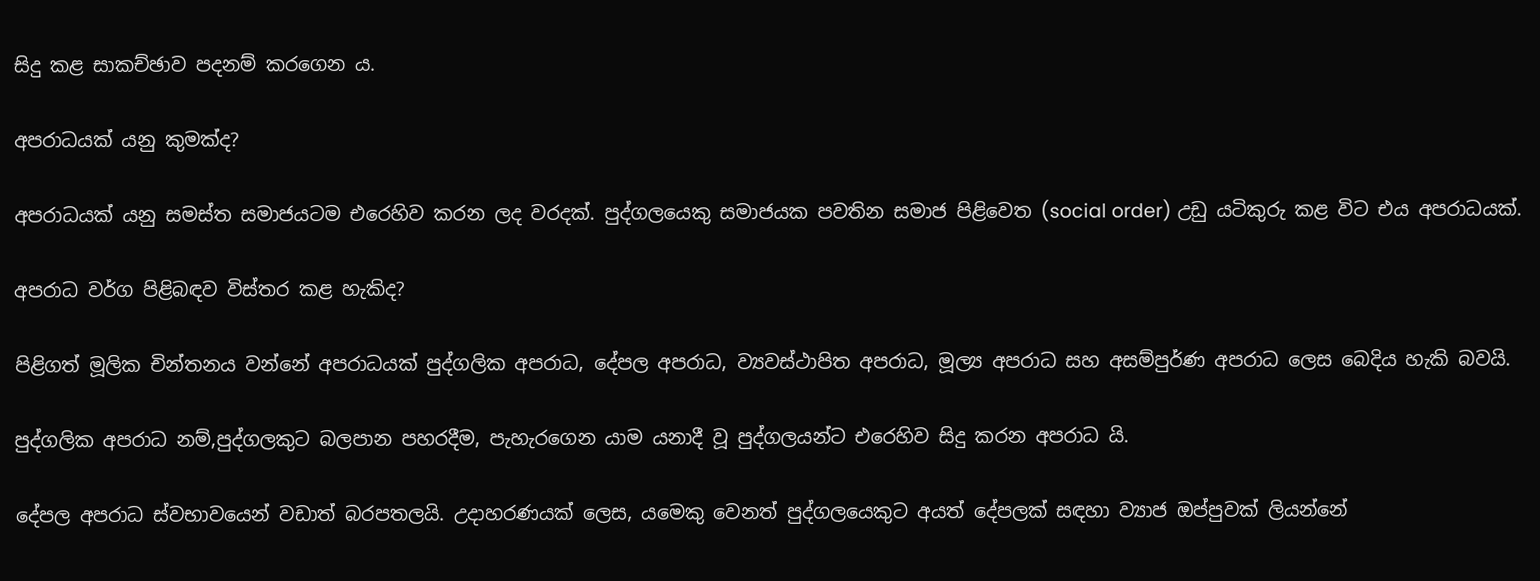සිදු කළ සාකච්ඡාව පදනම් කරගෙන ය.

අපරාධයක් යනු කුමක්ද?

අපරාධයක් යනු සමස්ත සමාජයටම එරෙහිව කරන ලද වරදක්. පුද්ගලයෙකු සමාජයක පවතින සමාජ පිළිවෙත (social order) උඩු යටිකුරු කළ විට එය අපරාධයක්.

අපරාධ වර්ග පිළිබඳව විස්තර කළ හැකිද?

පිළිගත් මූලික චින්තනය වන්නේ අපරාධයක් පුද්ගලික අපරාධ, දේපල අපරාධ, ව්‍යවස්ථාපිත අපරාධ, මූල්‍ය අපරාධ සහ අසම්පුර්ණ අපරාධ ලෙස බෙදිය හැකි බවයි.

පුද්ගලික අපරාධ නම්,පුද්ගලකුට බලපාන පහරදීම, පැහැරගෙන යාම යනාදී වූ පුද්ගලයන්ට එරෙහිව සිදු කරන අපරාධ යි.

දේපල අපරාධ ස්වභාවයෙන් වඩාත් බරපතලයි. උදාහරණයක් ලෙස, යමෙකු වෙනත් පුද්ගලයෙකුට අයත් දේපලක් සඳහා ව්‍යාජ ඔප්පුවක් ලියන්නේ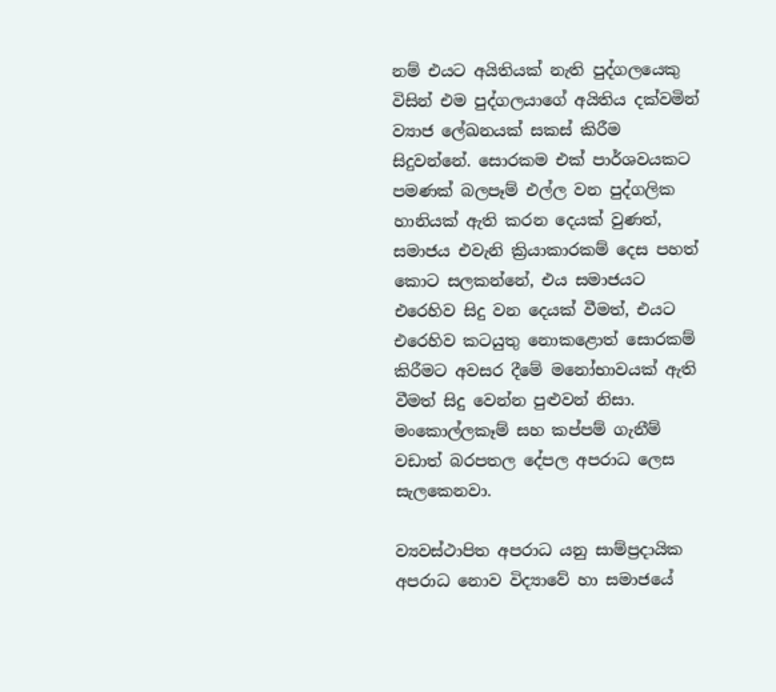නම් එයට අයිතියක් නැති පුද්ගලයෙකු විසින් එම පුද්ගලයාගේ අයිතිය දක්වමින් ව්‍යාජ ලේඛනයක් සකස් කිරීම සිදුවන්නේ. සොරකම එක් පාර්ශවයකට පමණක් බලපෑම් එල්ල වන පුද්ගලික හානියක් ඇති කරන දෙයක් වුණත්, සමාජය එවැනි ක්‍රියාකාරකම් දෙස පහත් කොට සලකන්නේ, එය සමාජයට එරෙහිව සිදු වන දෙයක් වීමත්, එයට එරෙහිව කටයුතු නොකළොත් සොරකම් කිරීමට අවසර දීමේ මනෝභාවයක් ඇති වීමත් සිදු වෙන්න පුළුවන් නිසා. මංකොල්ලකෑම් සහ කප්පම් ගැනීම් වඩාත් බරපතල දේපල අපරාධ ලෙස සැලකෙනවා.

ව්‍යවස්ථාපිත අපරාධ යනු සාම්ප්‍රදායික අපරාධ නොව විද්‍යාවේ හා සමාජයේ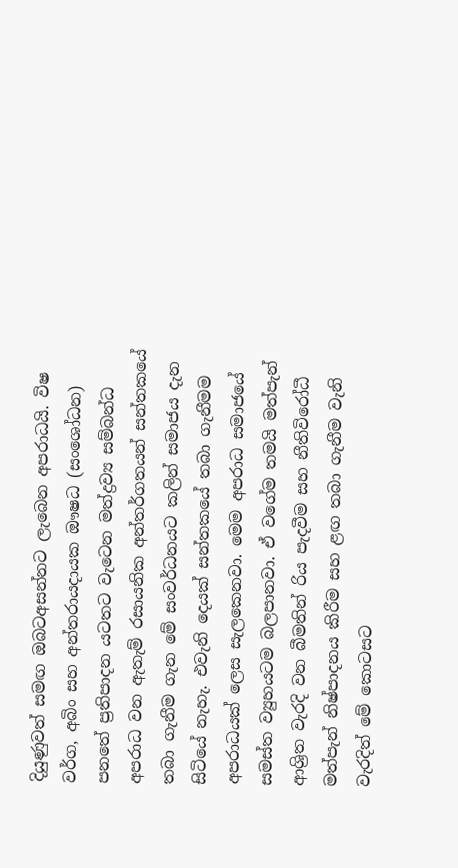දියුණුවත් සමඟ ඔබටඅසන්නට ලැබෙන අපරාධයි. විෂ වර්ග, අබිං සහ අන්තරායදායක ඖෂධ (සංශෝධන) පනතේ ප්‍රතිපාදන යටතට වැටෙන මත්ද්‍රව්‍ය සම්බන්ධ අපරාධ වන ඇතැම් රසායනික අන්තර්ගතයන් සන්තකයේ තබා ගැනීම ගැන මේ සංවර්ධනයට කලින් සමාජය දැන සිටියේ නැහැ. එවැනි දෙයක් සන්තකයේ තබා ගැනීමම අපරාධයක් ලෙස සැලකෙනවා. මෙම අපරාධ සමාජයේ සමස්ත ව්‍යුහයටම බලපානවා. ඒ වගේම තමයි මත්පැන් ආශ්‍රිත වැරදි වන බීමතින් රිය පැදවීම සහ නීතිවිරෝධී මත්පැන් නිෂ්පාදනය කිරීම සහ ළඟ තබා ගැනීම වැනි වැරදිත් මේ කොටසට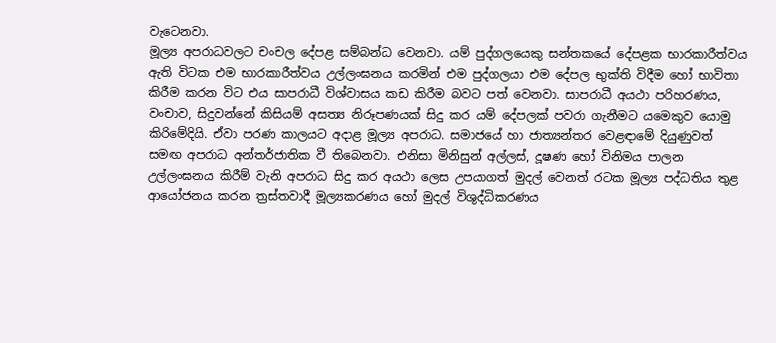වැටෙනවා.
මූල්‍ය අපරාධවලට චංචල දේපළ සම්බන්ධ වෙනවා. යම් පුද්ගලයෙකු සන්තකයේ දේපළක භාරකාරීත්වය ඇති විටක එම භාරකාරීත්වය උල්ලංඝනය කරමින් එම පුද්ගලයා එම දේපල භුක්ති විදීම හෝ භාවිතා කිරීම කරන විට එය සාපරාධී විශ්වාසය කඩ කිරීම බවට පත් වෙනවා. සාපරාධී අයථා පරිහරණය, වංචාව, සිදුවන්නේ කිසියම් අසත්‍ය නිරූපණයක් සිදු කර යම් දේපලක් පවරා ගැනීමට යමෙකුව යොමු කිරිමේදියි. ඒවා පරණ කාලයට අදාළ මූල්‍ය අපරාධ. සමාජයේ හා ජාත්‍යන්තර වෙළඳාමේ දියුණුවත් සමඟ අපරාධ අන්තර්ජාතික වී තිබෙනවා. එනිසා මිනිසුන් අල්ලස්, දූෂණ හෝ විනිමය පාලන උල්ලංඝනය කිරීම් වැනි අපරාධ සිදු කර අයථා ලෙස උපයාගත් මුදල් වෙනත් රටක මූල්‍ය පද්ධතිය තුළ ආයෝජනය කරන ත්‍රස්තවාදී මූල්‍යකරණය හෝ මුදල් විශුද්ධිකරණය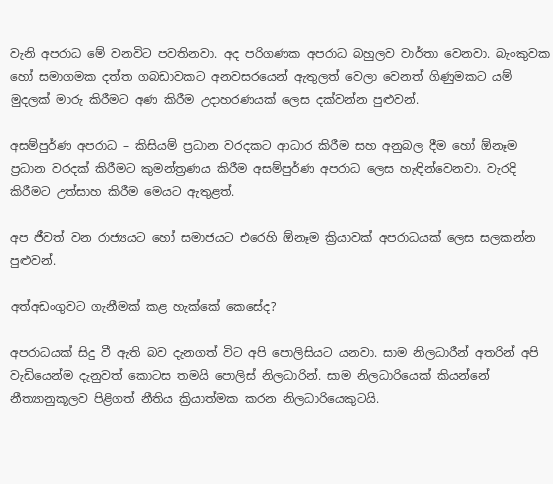වැනි අපරාධ මේ වනවිට පවතිනවා. අද පරිගණක අපරාධ බහුලව වාර්තා වෙනවා. බැංකුවක හෝ සමාගමක දත්ත ගබඩාවකට අනවසරයෙන් ඇතුලත් වෙලා වෙනත් ගිණුමකට යම් මුදලක් මාරු කිරීමට අණ කිරීම උදාහරණයක් ලෙස දක්වන්න පුළුවන්.

අසම්පුර්ණ අපරාධ – කිසියම් ප්‍රධාන වරදකට ආධාර කිරීම සහ අනුබල දීම හෝ ඕනෑම ප්‍රධාන වරදක් කිරීමට කුමන්ත්‍රණය කිරීම අසම්පුර්ණ අපරාධ ලෙස හැඳින්වෙනවා. වැරදි කිරීමට උත්සාහ කිරීම මෙයට ඇතුළත්.

අප ජීවත් වන රාජ්‍යයට හෝ සමාජයට එරෙහි ඕනෑම ක්‍රියාවක් අපරාධයක් ලෙස සලකන්න පුළුවන්.

අත්අඩංගුවට ගැනීමක් කළ හැක්කේ කෙසේද?

අපරාධයක් සිදු වී ඇති බව දැනගත් විට අපි පොලිසියට යනවා. සාම නිලධාරීන් අතරින් අපි වැඩියෙන්ම දැනුවත් කොටස තමයි පොලිස් නිලධාරින්. සාම නිලධාරියෙක් කියන්නේ නීත්‍යානුකූලව පිළිගත් නීතිය ක්‍රියාත්මක කරන නිලධාරියෙකුටයි.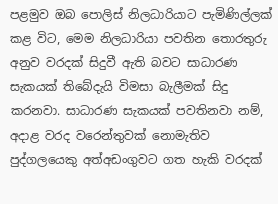පළමුව ඔබ පොලිස් නිලධාරියාට පැමිණිල්ලක් කළ විට, මෙම නිලධාරියා පවතින තොරතුරු අනුව වරදක් සිදුවී ඇති බවට සාධාරණ සැකයක් තිබේදැයි විමසා බැලීමක් සිදු කරනවා. සාධාරණ සැකයක් පවතිනවා නම්, අදාළ වරද වරෙන්තුවක් නොමැතිව පුද්ගලයෙකු අත්අඩංගුවට ගත හැකි වරදක්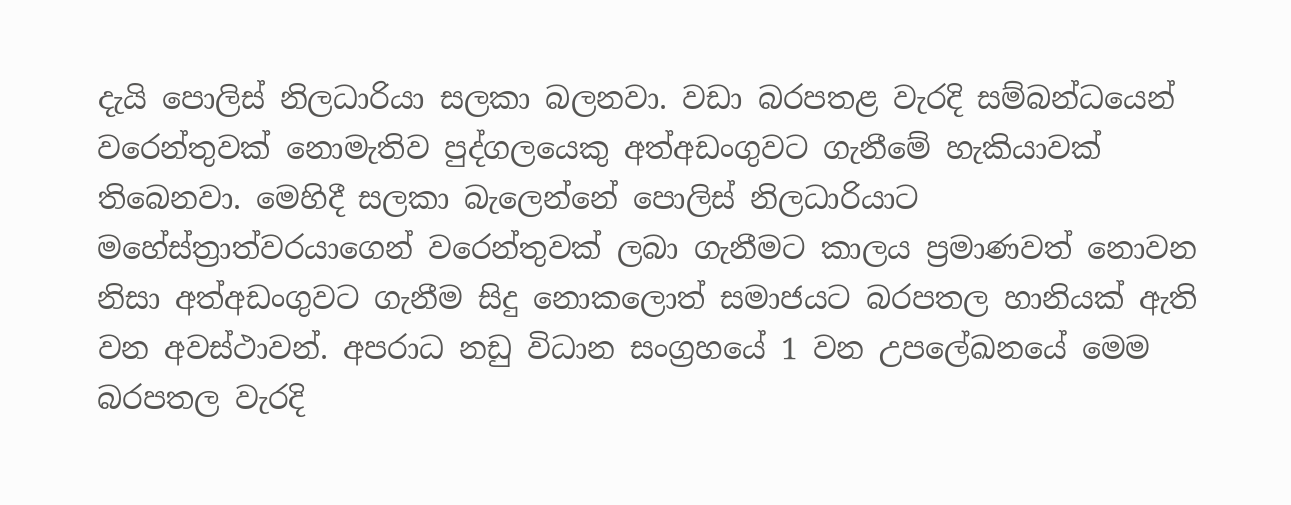දැයි පොලිස් නිලධාරියා සලකා බලනවා. වඩා බරපතළ වැරදි සම්බන්ධයෙන් වරෙන්තුවක් නොමැතිව පුද්ගලයෙකු අත්අඩංගුවට ගැනීමේ හැකියාවක් තිබෙනවා. මෙහිදී සලකා බැලෙන්නේ පොලිස් නිලධාරියාට මහේස්ත්‍රාත්වරයාගෙන් වරෙන්තුවක් ලබා ගැනීමට කාලය ප්‍රමාණවත් නොවන නිසා අත්අඩංගුවට ගැනීම සිදු නොකලොත් සමාජයට බරපතල හානියක් ඇති වන අවස්ථාවන්. අපරාධ නඩු විධාන සංග්‍රහයේ 1 වන උපලේඛනයේ මෙම බරපතල වැරදි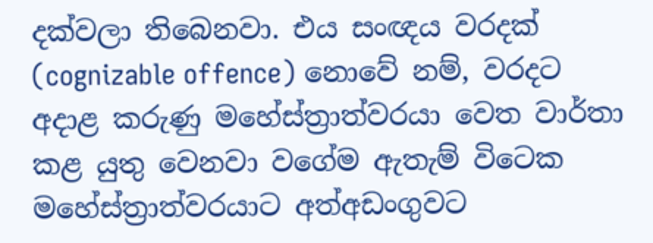දක්වලා තිබෙනවා. එය සංඥය වරදක් (cognizable offence) නොවේ නම්, වරදට අදාළ කරුණු මහේස්ත්‍රාත්වරයා වෙත වාර්තා කළ යුතු වෙනවා වගේම ඇතැම් විටෙක මහේස්ත්‍රාත්වරයාට අත්අඩංගුවට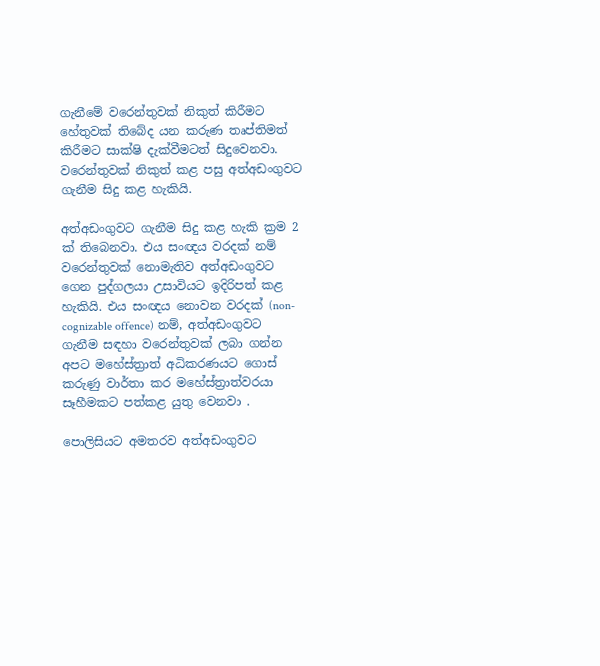ගැනීමේ වරෙන්තුවක් නිකුත් කිරීමට හේතුවක් තිබේද යන කරුණ තෘප්තිමත් කිරීමට සාක්ෂි දැක්වීමටත් සිදුවෙනවා. වරෙන්තුවක් නිකුත් කළ පසු අත්අඩංගුවට ගැනීම සිදු කළ හැකියි.

අත්අඩංගුවට ගැනීම සිදු කළ හැකි ක්‍රම 2 ක් තිබෙනවා. එය සංඥය වරදක් නම් වරෙන්තුවක් නොමැතිව අත්අඩංගුවට ගෙන පුද්ගලයා උසාවියට ඉදිරිපත් කළ හැකියි. එය සංඥය නොවන වරදක් (non-cognizable offence) නම්, අත්අඩංගුවට ගැනීම සඳහා වරෙන්තුවක් ලබා ගන්න අපට මහේස්ත්‍රාත් අධිකරණයට ගොස් කරුණු වාර්තා කර මහේස්ත්‍රාත්වරයා සෑහීමකට පත්කළ යුතු වෙනවා .

පොලිසියට අමතරව අත්අඩංගුවට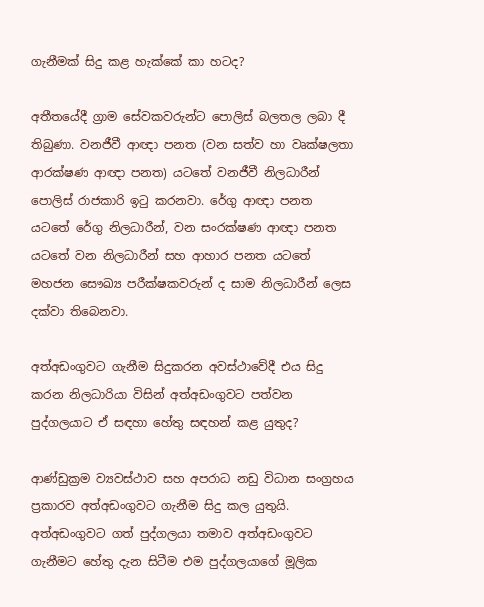ගැනීමක් සිදු කළ හැක්කේ කා හටද?

අතීතයේදී ග්‍රාම සේවකවරුන්ට පොලිස් බලතල ලබා දී තිබුණා. වනජීවී ආඥා පනත (වන සත්ව හා වෘක්ෂලතා ආරක්ෂණ ආඥා පනත) යටතේ වනජීවී නිලධාරීන් පොලිස් රාජකාරි ඉටු කරනවා. රේගු ආඥා පනත යටතේ රේගු නිලධාරීන්, වන සංරක්ෂණ ආඥා පනත යටතේ වන නිලධාරීන් සහ ආහාර පනත යටතේ මහජන සෞඛ්‍ය පරීක්ෂකවරුන් ද සාම නිලධාරීන් ලෙස දක්වා තිබෙනවා.

අත්අඩංගුවට ගැනීම සිදුකරන අවස්ථාවේදී එය සිදු කරන නිලධාරියා විසින් අත්අඩංගුවට පත්වන පුද්ගලයාට ඒ සඳහා හේතු සඳහන් කළ යුතුද?

ආණ්ඩුක්‍රම ව්‍යවස්ථාව සහ අපරාධ නඩු විධාන සංග්‍රහය ප්‍රකාරව අත්අඩංගුවට ගැනීම සිදු කල යුතුයි. අත්අඩංගුවට ගත් පුද්ගලයා තමාව අත්අඩංගුවට ගැනීමට හේතු දැන සිටීම එම පුද්ගලයාගේ මූලික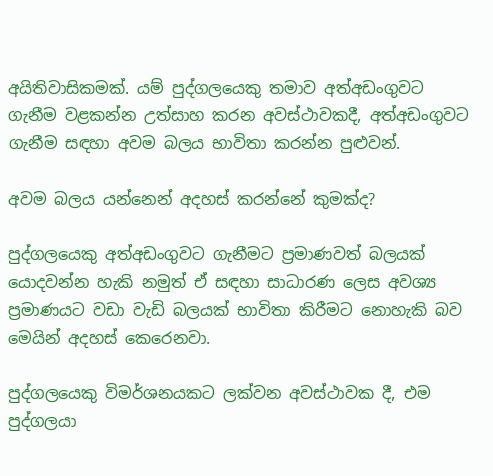අයිතිවාසිකමක්. යම් පුද්ගලයෙකු තමාව අත්අඩංගුවට ගැනීම වළකන්න උත්සාහ කරන අවස්ථාවකදී, අත්අඩංගුවට ගැනීම සඳහා අවම බලය භාවිතා කරන්න පුළුවන්.

අවම බලය යන්නෙන් අදහස් කරන්නේ කුමක්ද?

පුද්ගලයෙකු අත්අඩංගුවට ගැනීමට ප්‍රමාණවත් බලයක් යොදවන්න හැකි නමුත් ඒ සඳහා සාධාරණ ලෙස අවශ්‍ය ප්‍රමාණයට වඩා වැඩි බලයක් භාවිතා කිරීමට නොහැකි බව මෙයින් අදහස් කෙරෙනවා.

පුද්ගලයෙකු විමර්ශනයකට ලක්වන අවස්ථාවක දී, එම පුද්ගලයා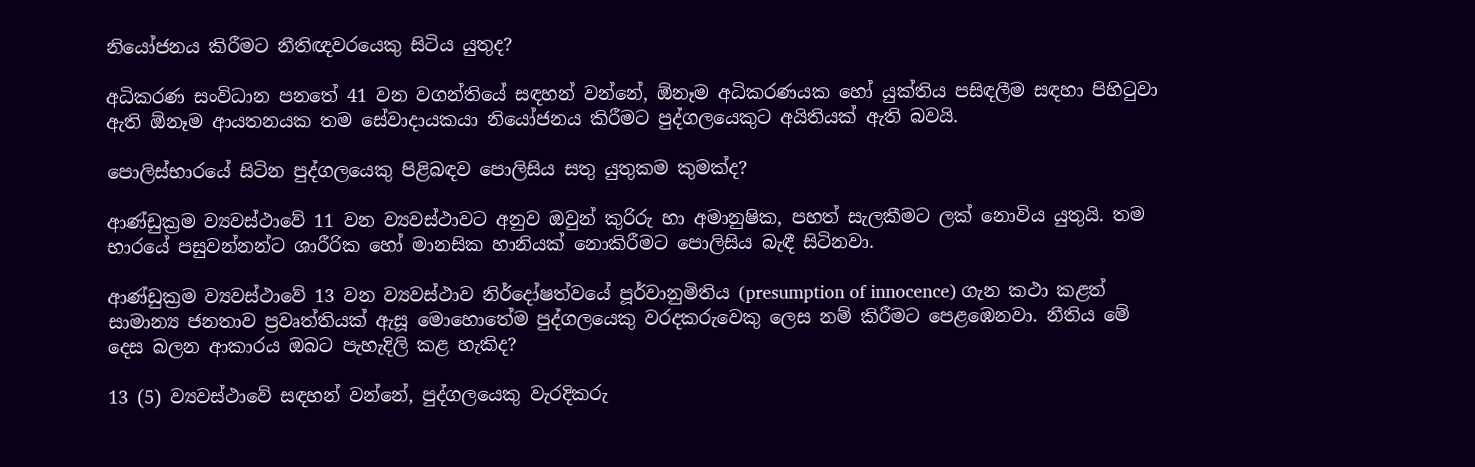නියෝජනය කිරීමට නීතිඥවරයෙකු සිටිය යුතුද?

අධිකරණ සංවිධාන පනතේ 41 වන වගන්තියේ සඳහන් වන්නේ, ඕනෑම අධිකරණයක හෝ යුක්තිය පසිඳලීම සඳහා පිහිටුවා ඇති ඕනෑම ආයතනයක තම සේවාදායකයා නියෝජනය කිරීමට පුද්ගලයෙකුට අයිතියක් ඇති බවයි.

පොලිස්භාරයේ සිටින පුද්ගලයෙකු පිළිබඳව පොලිසිය සතු යුතුකම කුමක්ද?

ආණ්ඩුක්‍රම ව්‍යවස්ථාවේ 11 වන ව්‍යවස්ථාවට අනුව ඔවුන් කුරිරු හා අමානුෂික, පහත් සැලකීමට ලක් නොවිය යුතුයි. තම භාරයේ පසුවන්නන්ට ශාරීරික හෝ මානසික හානියක් නොකිරීමට පොලිසිය බැඳී සිටිනවා.

ආණ්ඩුක්‍රම ව්‍යවස්ථාවේ 13 වන ව්‍යවස්ථාව නිර්දෝෂත්වයේ පූර්වානුමිතිය (presumption of innocence) ගැන කථා කළත් සාමාන්‍ය ජනතාව ප්‍රවෘත්තියක් ඇසූ මොහොතේම පුද්ගලයෙකු වරදකරුවෙකු ලෙස නම් කිරීමට පෙළඹෙනවා. නීතිය මේ දෙස බලන ආකාරය ඔබට පැහැදිලි කළ හැකිද?

13 (5) ව්‍යවස්ථාවේ සඳහන් වන්නේ, පුද්ගලයෙකු වැරදිකරු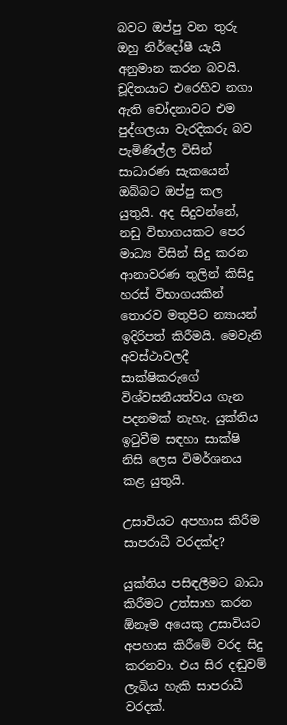බවට ඔප්පු වන තුරු ඔහු නිර්දෝෂී යැයි අනුමාන කරන බවයි. චූදිතයාට එරෙහිව නගා ඇති චෝදනාවට එම පුද්ගලයා වැරදිකරු බව පැමිණිල්ල විසින් සාධාරණ සැකයෙන් ඔබ්බට ඔප්පු කල යුතුයි. අද සිදුවන්නේ, නඩු විභාගයකට පෙර මාධ්‍ය විසින් සිදු කරන ආනාවරණ තුලින් කිසිදු හරස් විභාගයකින් තොරව මතුපිට න්‍යායන් ඉදිරිපත් කිරීමයි. මෙවැනි අවස්ථාවලදී සාක්ෂිකරුගේ විශ්වසනීයත්වය ගැන පදනමක් නැහැ. යුක්තිය ඉටුවීම සඳහා සාක්ෂි නිසි ලෙස විමර්ශනය කළ යුතුයි.

උසාවියට අපහාස කිරීම සාපරාධී වරදක්ද?

යුක්තිය පසිඳලීමට බාධා කිරීමට උත්සාහ කරන ඕනෑම අයෙකු උසාවියට අපහාස කිරීමේ වරද සිදු කරනවා. එය සිර දඬුවම් ලැබිය හැකි සාපරාධී වරදක්.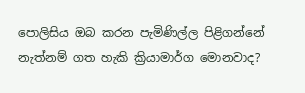පොලිසිය ඔබ කරන පැමිණිල්ල පිළිගන්නේ නැත්නම් ගත හැකි ක්‍රියාමාර්ග මොනවාද?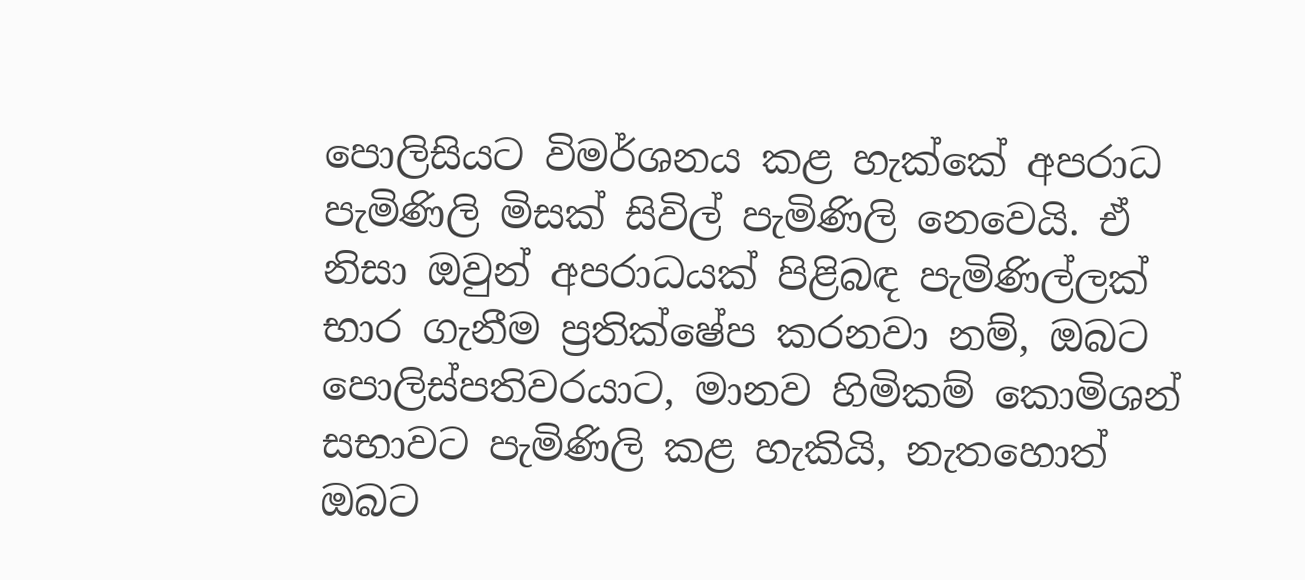පොලිසියට විමර්ශනය කළ හැක්කේ අපරාධ පැමිණිලි මිසක් සිවිල් පැමිණිලි නෙවෙයි. ඒ නිසා ඔවුන් අපරාධයක් පිළිබඳ පැමිණිල්ලක් භාර ගැනීම ප්‍රතික්ෂේප කරනවා නම්, ඔබට පොලිස්පතිවරයාට, මානව හිමිකම් කොමිශන් සභාවට පැමිණිලි කළ හැකියි, නැතහොත් ඔබට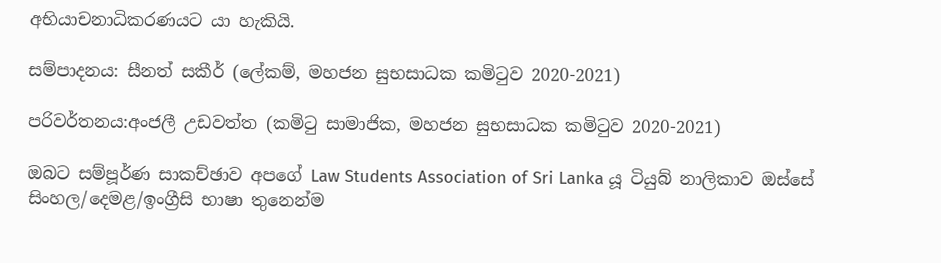අභියාචනාධිකරණයට යා හැකියි.

සම්පාදනය: සීනත් සකීර් (ලේකම්, මහජන සුභසාධක කමිටුව 2020-2021)

පරිවර්තනය:අංජලී උඩවත්ත (කමිටු සාමාජික, මහජන සුභසාධක කමිටුව 2020-2021)

ඔබට සම්පූර්ණ සාකච්ඡාව අපගේ Law Students Association of Sri Lanka යූ ටියුබ් නාලිකාව ඔස්සේ සිංහල/දෙමළ/ඉංග්‍රීසි භාෂා තුනෙන්ම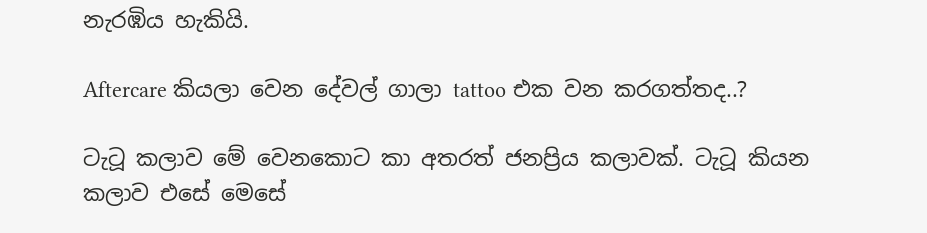නැරඹිය හැකියි.

Aftercare කියලා වෙන දේවල් ගාලා tattoo එක වන කරගත්තද..?

ටැටූ කලාව මේ වෙනකොට කා අතරත් ජනප්‍රිය කලාවක්. ටැටූ කියන කලාව එසේ මෙසේ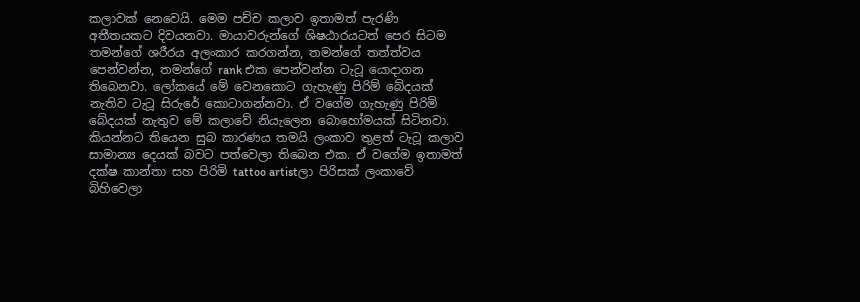කලාවක් නෙවෙයි. මෙම පච්ච කලාව ඉතාමත් පැරණි අතීතයකට දිවයනවා. මායාවරුන්ගේ ශිෂඨාරයටත් පෙර සිටම තමන්ගේ ශරීරය අලංකාර කරගන්න, තමන්ගේ තත්ත්වය පෙන්වන්න, තමන්ගේ rank එක පෙන්වන්න ටැටූ යොදාගන තිබෙනවා. ලෝකයේ මේ වෙනකොට ගැහැණු පිරිම් බේදයක් නැතිව ටැටූ සිරුරේ කොටාගන්නවා. ඒ වගේම ගැහැණු පිරිමි බේදයක් නැතුව මේ කලාවේ නියැලෙන බොහෝමයක් සිටිනවා. කියන්නට තියෙන සුබ කාරණය තමයි ලංකාව තුළත් ටැටූ කලාව සාමාන්‍ය දෙයක් බවට පත්වෙලා තිබෙන එක. ඒ වගේම ඉතාමත් දක්ෂ කාන්තා සහ පිරිමි tattoo artistලා පිරිසක් ලංකාවේ බිහිවෙලා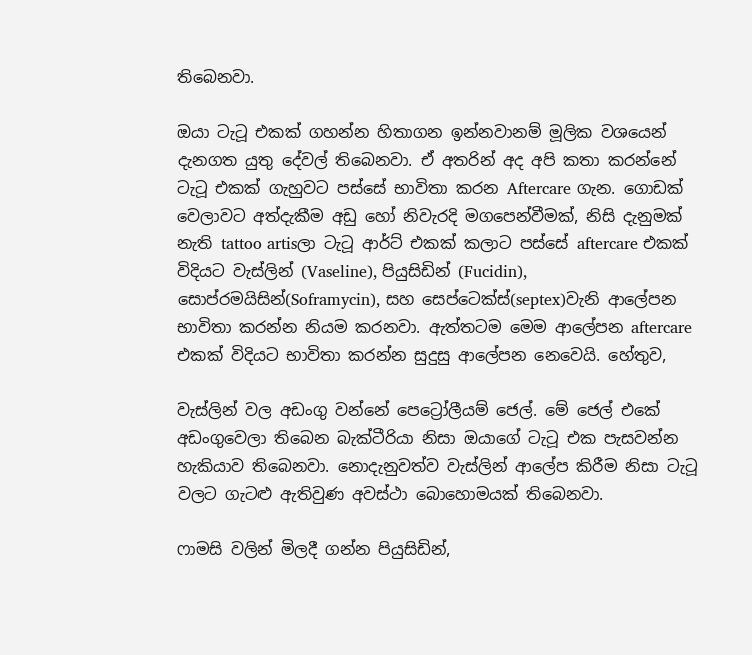තිබෙනවා.

ඔයා ටැටූ එකක් ගහන්න හිතාගන ඉන්නවානම් මූලික වශයෙන් දැනගත යුතු දේවල් තිබෙනවා. ඒ අතරින් අද අපි කතා කරන්නේ ටැටූ එකක් ගැහුවට පස්සේ භාවිතා කරන Aftercare ගැන. ගොඩක් වෙලාවට අත්දැකීම අඩු හෝ නිවැරදි මගපෙන්වීමක්, නිසි දැනුමක් නැති tattoo artisලා ටැටූ ආර්ට් එකක් කලාට පස්සේ aftercare එකක් විදියට වැස්ලින් (Vaseline), පියුසිඩින් (Fucidin), සොප්රමයිසින්(Soframycin), සහ සෙප්ටෙක්ස්(septex)වැනි ආලේපන භාවිතා කරන්න නියම කරනවා. ඇත්තටම මෙම ආලේපන aftercare එකක් විදියට භාවිතා කරන්න සුදුසු ආලේපන නෙවෙයි. හේතුව,

වැස්ලින් වල අඩංගු වන්නේ පෙට්‍රෝලීයම් ජෙල්. මේ ජෙල් එකේ අඩංගුවෙලා තිබෙන බැක්ටීරියා නිසා ඔයාගේ ටැටූ එක පැසවන්න හැකියාව තිබෙනවා. නොදැනුවත්ව වැස්ලින් ආලේප කිරීම නිසා ටැටූ වලට ගැටළු ඇතිවුණ අවස්ථා බොහොමයක් තිබෙනවා.

ෆාමසි වලින් මිලදී ගන්න පියුසිඩින්,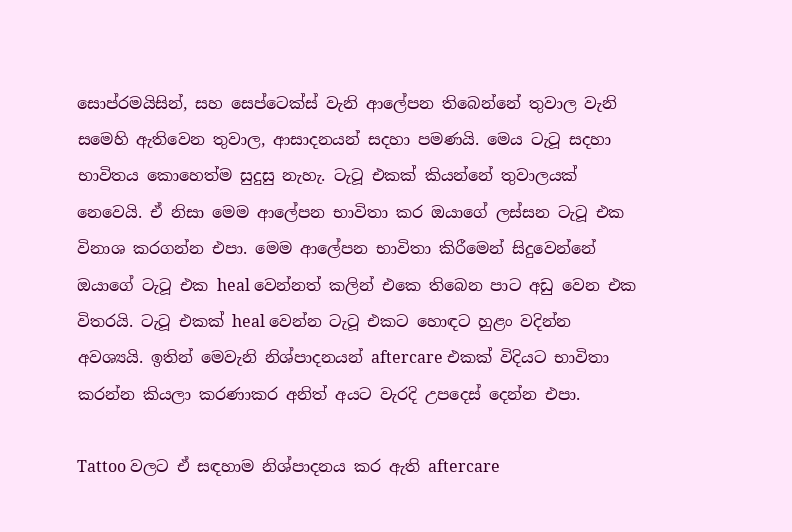සොප්රමයිසින්, සහ සෙප්ටෙක්ස් වැනි ආලේපන තිබෙන්නේ තුවාල වැනි සමෙහි ඇතිවෙන තුවාල, ආසාදනයන් සදහා පමණයි. මෙය ටැටූ සදහා භාවිතය කොහෙත්ම සුදුසු නැහැ. ටැටූ එකක් කියන්නේ තුවාලයක් නෙවෙයි. ඒ නිසා මෙම ආලේපන භාවිතා කර ඔයාගේ ලස්සන ටැටූ එක විනාශ කරගන්න එපා. මෙම ආලේපන භාවිතා කිරීමෙන් සිදුවෙන්නේ ඔයාගේ ටැටූ එක heal වෙන්නත් කලින් එකෙ තිබෙන පාට අඩු වෙන එක විතරයි. ටැටූ එකක් heal වෙන්න ටැටූ එකට හොඳට හුළං වදින්න අවශ්‍යයි. ඉතින් මෙවැනි නිශ්පාදනයන් aftercare එකක් විදියට භාවිතා කරන්න කියලා කරණාකර අනිත් අයට වැරදි උපදෙස් දෙන්න එපා.

Tattoo වලට ඒ සඳහාම නිශ්පාදනය කර ඇති aftercare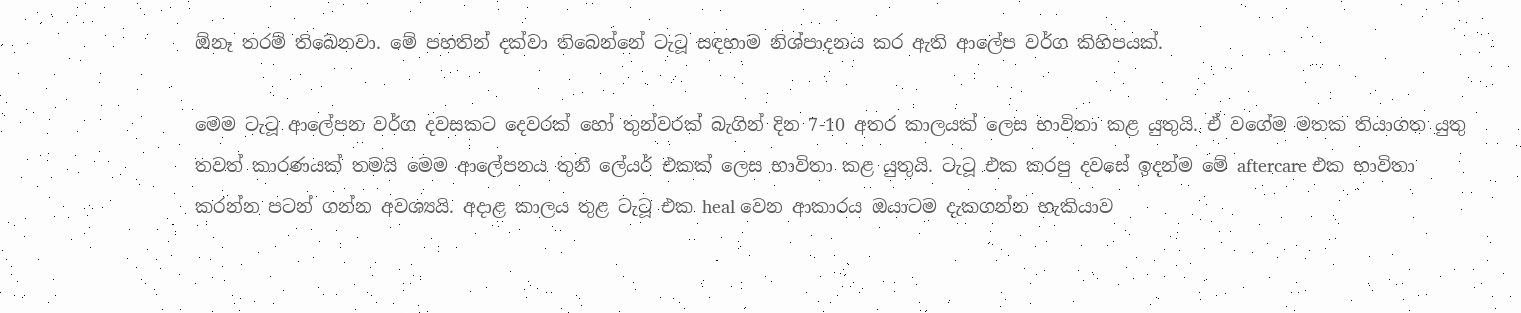ඕනෑ තරම් තිබෙනවා. මේ පහතින් දක්වා තිබෙන්නේ ටැටූ සඳහාම නිශ්පාදනය කර ඇති ආලේප වර්ග කිහිපයක්.

මෙම ටැටූ ආලේපන වර්ග දවසකට දෙවරක් හෝ තුන්වරක් බැගින් දින 7-10 අතර කාලයක් ලෙස භාවිතා කළ යුතුයි. ඒ වගේම මතක තියාගත යුතු තවත් කාරණයක් තමයි මෙම ආලේපනය තුනී ලේයර් එකක් ලෙස භාවිතා කළ යුතුයි. ටැටූ එක කරපු දවසේ ඉදන්ම මේ aftercare එක භාවිතා කරන්න පටන් ගන්න අවශ්‍යයි. අදාළ කාලය තුළ ටැටූ එක heal වෙන ආකාරය ඔයාටම දැකගන්න හැකියාව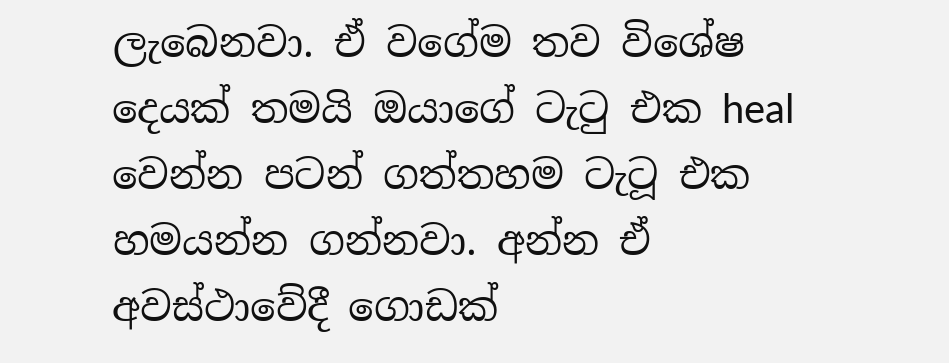ලැබෙනවා. ඒ වගේම තව විශේෂ දෙයක් තමයි ඔයාගේ ටැටු එක heal වෙන්න පටන් ගත්තහම ටැටූ එක හමයන්න ගන්නවා. අන්න ඒ අවස්ථාවේදී ගොඩක්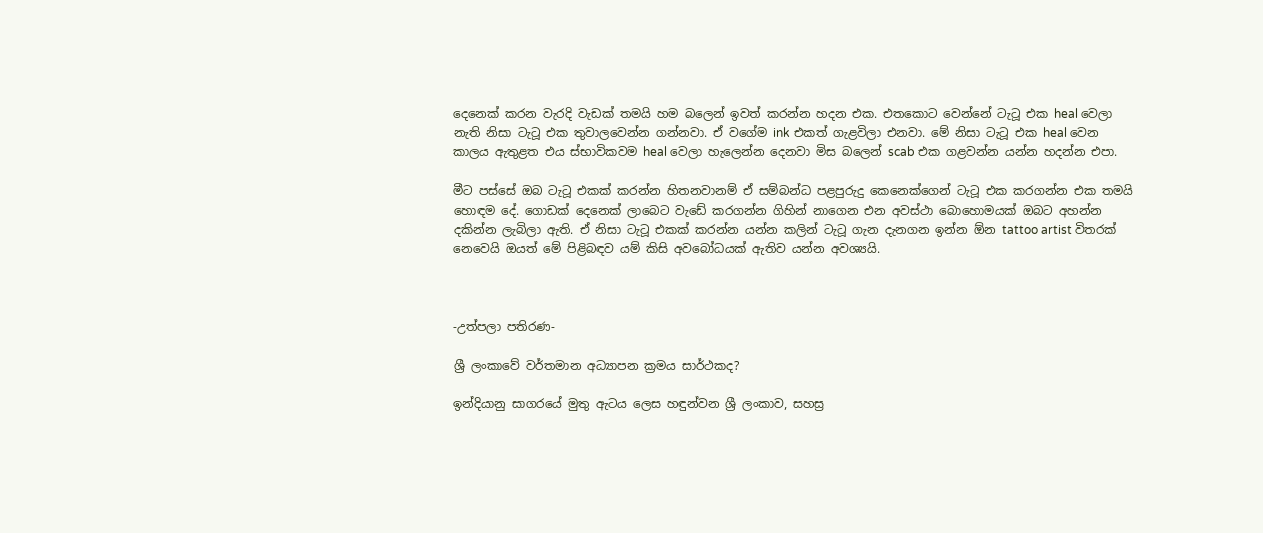දෙනෙක් කරන වැරදි වැඩක් තමයි හම බලෙන් ඉවත් කරන්න හදන එක. එතකොට වෙන්නේ ටැටූ එක heal වෙලා නැති නිසා ටැටූ එක තුවාලවෙන්න ගන්නවා. ඒ වගේම ink එකත් ගැළවිලා එනවා. මේ නිසා ටැටූ එක heal වෙන කාලය ඇතුළත එය ස්භාවිකවම heal වෙලා හැලෙන්න දෙනවා මිස බලෙන් scab එක ගළවන්න යන්න හදන්න එපා.

මීට පස්සේ ඔබ ටැටූ එකක් කරන්න හිතනවානම් ඒ සම්බන්ධ පළපුරුදු කෙනෙක්ගෙන් ටැටූ එක කරගන්න එක තමයි හොඳම දේ. ගොඩක් දෙනෙක් ලාබෙට වැඩේ කරගන්න ගිහින් නාගෙන එන අවස්ථා බොහොමයක් ඔබට අහන්න දකින්න ලැබිලා ඇති. ඒ නිසා ටැටූ එකක් කරන්න යන්න කලින් ටැටූ ගැන දැනගන ඉන්න ඕන tattoo artist විතරක් නෙවෙයි ඔයත් මේ පිළිබඳව යම් කිසි අවබෝධයක් ඇතිව යන්න අවශ්‍යයි.



-උත්පලා පතිරණ-

ශ්‍රී ලංකාවේ වර්තමාන අධ්‍යාපන ක්‍රමය සාර්ථකද?

ඉන්දියානු සාගරයේ මුතු ඇටය ලෙස හඳුන්වන ශ්‍රී ලංකාව, සහස්‍ර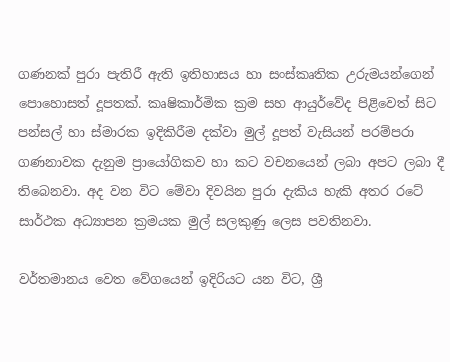ගණනක් පුරා පැතිරී ඇති ඉතිහාසය හා සංස්කෘතික උරුමයන්ගෙන් පොහොසත් දූපතක්. කෘෂිකාර්මික ක්‍රම සහ ආයුර්වේද පිළිවෙත් සිට පන්සල් හා ස්මාරක ඉදිකිරීම දක්වා මුල් දූපත් වැසියන් පරම්පරා ගණනාවක දැනුම ප්‍රායෝගිකව හා කට වචනයෙන් ලබා අපට ලබා දී තිබෙනවා. අද වන විට මේවා දිවයින පුරා දැකිය හැකි අතර රටේ සාර්ථක අධ්‍යාපන ක්‍රමයක මුල් සලකුණු ලෙස පවතිනවා.

වර්තමානය වෙත වේගයෙන් ඉදිරියට යන විට, ශ්‍රී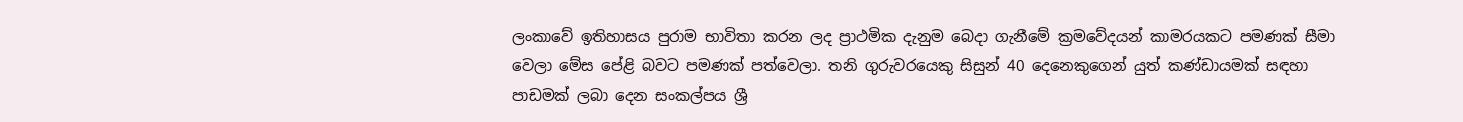ලංකාවේ ඉතිහාසය පුරාම භාවිතා කරන ලද ප්‍රාථමික දැනුම බෙදා ගැනීමේ ක්‍රමවේදයන් කාමරයකට පමණක් සීමා වෙලා මේස පේළි බවට පමණක් පත්වෙලා. තනි ගුරුවරයෙකු සිසුන් 40 දෙනෙකුගෙන් යුත් කණ්ඩායමක් සඳහා පාඩමක් ලබා දෙන සංකල්පය ශ්‍රී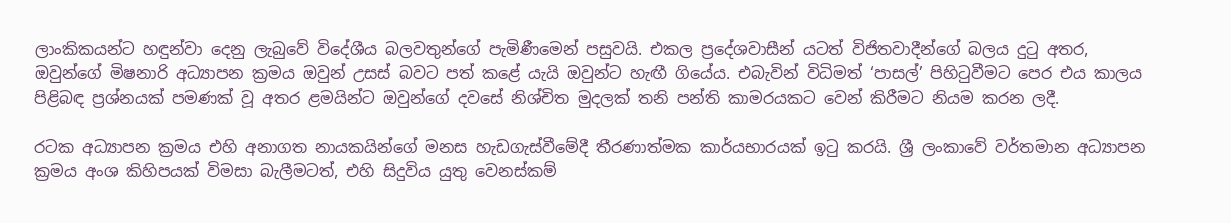ලාංකිකයන්ට හඳුන්වා දෙනු ලැබුවේ විදේශීය බලවතුන්ගේ පැමිණීමෙන් පසුවයි. එකල ප්‍රදේශවාසීන් යටත් විජිතවාදීන්ගේ බලය දුටු අතර, ඔවුන්ගේ මිෂනාරි අධ්‍යාපන ක්‍රමය ඔවුන් උසස් බවට පත් කළේ යැයි ඔවුන්ට හැඟී ගියේය. එබැවින් විධිමත් ‘පාසල්’ පිහිටුවීමට පෙර එය කාලය පිළිබඳ ප්‍රශ්නයක් පමණක් වූ අතර ළමයින්ට ඔවුන්ගේ දවසේ නිශ්චිත මුදලක් තනි පන්ති කාමරයකට වෙන් කිරීමට නියම කරන ලදී.

රටක අධ්‍යාපන ක්‍රමය එහි අනාගත නායකයින්ගේ මනස හැඩගැස්වීමේදී තීරණාත්මක කාර්යභාරයක් ඉටු කරයි. ශ්‍රී ලංකාවේ වර්තමාන අධ්‍යාපන ක්‍රමය අංශ කිහිපයක් විමසා බැලීමටත්, එහි සිදුවිය යුතු වෙනස්කම්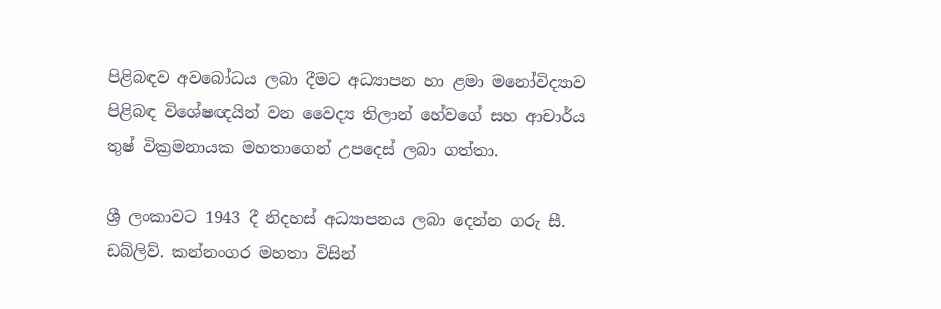පිළිබඳව අවබෝධය ලබා දීමට අධ්‍යාපන හා ළමා මනෝවිද්‍යාව පිළිබඳ විශේෂඥයින් වන වෛද්‍ය තිලාන් හේවගේ සහ ආචාර්ය තුෂ් වික්‍රමනායක මහතාගෙන් උපදෙස් ලබා ගත්ත‍ා.

ශ්‍රී ලංකාවට 1943 දී නිදහස් අධ්‍යාපනය ලබා දෙන්න ගරු සී. ඩබ්ලිව්. කන්නංගර මහතා විසින්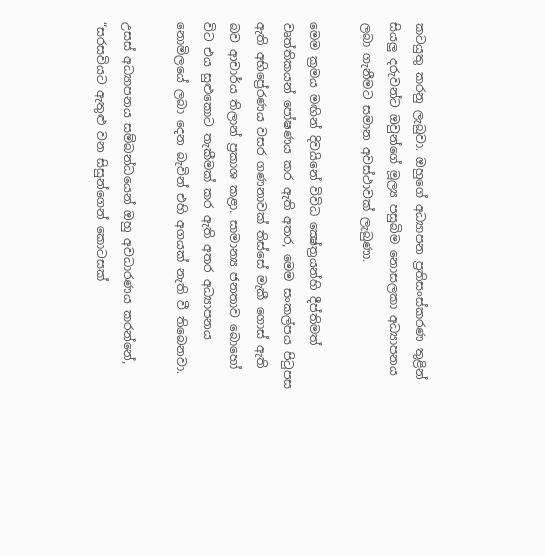කටයුතු කරනු ලැබුවා. ඔහුගේ අධ්‍යාපන ප්‍රතිසංස්කරණ තුළින් සියලු දරුවන්ට ඔවුන්ගේ මූල්‍ය පසුබිම නොසලකා අධ්‍යාපනය ලබා ගැනීමට සමාන අවස්ථාවක් ලැබුණා.

මෙම ක්‍රමය මඟින් දිවයිනේ විවිධ ක්‍ෂේත්‍රයන්හි දීප්තිමත් වෘත්තිකයන් පෝෂණය කර ඇති අතර, මෙම සංකල්පය පිටුපස ඇති අභිප්‍රේරණය වසර ගණනාවක් තිස්සේ මැකී ගොස් ඇති බව ආචාර්ය තිලාන් ප්‍රකාශ කළා. සාමාන්‍ය ජනතාව බොහෝ විට එය සුළුකොට තැකීමක් කර ඇති අතර අධ්‍යාපනය නොමිලයේ ලබා දෙන බැවින් එහි අගයක් නැති වී තිබෙනවා.

උසස් අධ්‍යාපනය සම්බන්ධයෙන් ඔහු අවධාරණය කරන්නේ, “සරසවියට ඇතුළු වන සිසුන්ගෙන් කොටසක්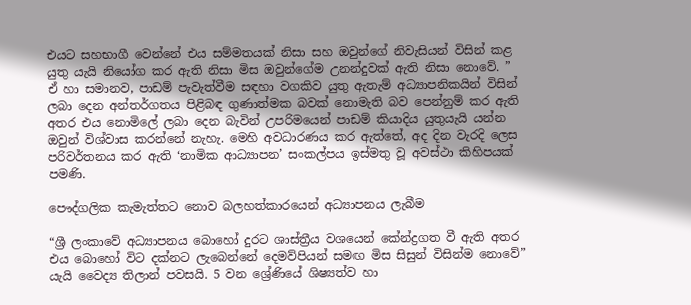එයට සහභාගී වෙන්නේ එය සම්මතයක් නිසා සහ ඔවුන්ගේ නිවැසියන් විසින් කළ යුතු යැයි නියෝග කර ඇති නිසා මිස ඔවුන්ගේම උනන්දුවක් ඇති නිසා නොවේ. ” ඒ හා සමානව, පාඩම් පැවැත්වීම සඳහා වගකිව යුතු ඇතැම් අධ්‍යාපනිකයින් විසින් ලබා දෙන අන්තර්ගතය පිළිබඳ ගුණාත්මක බවක් නොමැති බව පෙන්නුම් කර ඇති අතර එය නොමිලේ ලබා දෙන බැවින් උපරිමයෙන් පාඩම් කියාදිය යුතුයැයි යන්න ඔවුන් විශ්වාස කරන්නේ නැහැ. මෙහි අවධාරණය කර ඇත්තේ, අද දින වැරදි ලෙස පරිවර්තනය කර ඇති ‘නාමික ආධ්‍යාපන’ සංකල්පය ඉස්මතු වූ අවස්ථා කිහිපයක් පමණි.

පෞද්ගලික කැමැත්තට නොව බලහත්කාරයෙන් අධ්‍යාපනය ලැබීම

“ශ්‍රී ලංකාවේ අධ්‍යාපනය බොහෝ දුරට ශාස්ත්‍රීය වශයෙන් කේන්ද්‍රගත වී ඇති අතර එය බොහෝ විට දක්නට ලැබෙන්නේ දෙමව්පියන් සමඟ මිස සිසුන් විසින්ම නොවේ” යැයි වෛද්‍ය තිලාන් පවසයි. 5 වන ශ්‍රේණියේ ශිෂ්‍යත්ව හා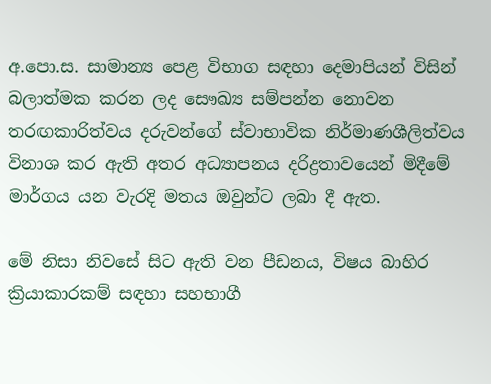අ.පො.ස. සාමාන්‍ය පෙළ විභාග සඳහා දෙමාපියන් විසින් බලාත්මක කරන ලද සෞඛ්‍ය සම්පන්න නොවන තරඟකාරිත්වය දරුවන්ගේ ස්වාභාවික නිර්මාණශීලිත්වය විනාශ කර ඇති අතර අධ්‍යාපනය දරිද්‍රතාවයෙන් මිදීමේ මාර්ගය යන වැරදි මතය ඔවුන්ට ලබා දී ඇත.

මේ නිසා නිවසේ සිට ඇති වන පීඩනය, විෂය බාහිර ක්‍රියාකාරකම් සඳහා සහභාගී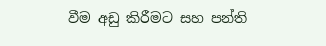වීම අඩු කිරීමට සහ පන්ති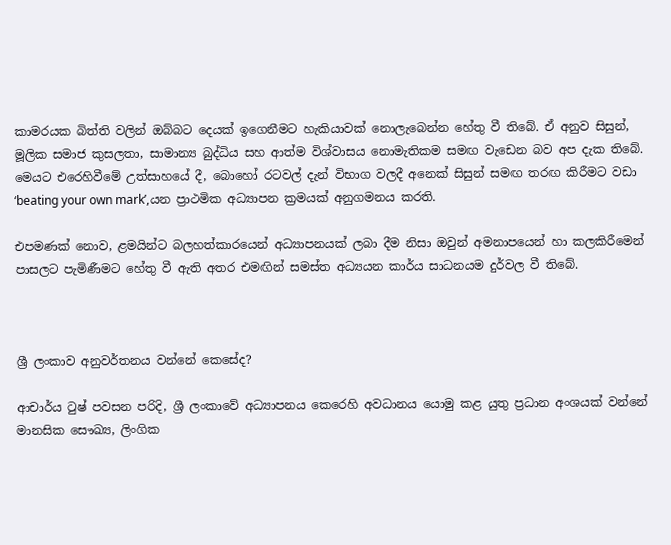කාමරයක බිත්ති වලින් ඔබ්බට දෙයක් ඉගෙනීමට හැකියාවක් නොලැබෙන්න හේතු වී තිබේ. ඒ අනුව සිසුන්, මූලික සමාජ කුසලතා, සාමාන්‍ය බුද්ධිය සහ ආත්ම විශ්වාසය නොමැතිකම සමඟ වැඩෙන බව අප දැක තිබේ. මෙයට එරෙහිවීමේ උත්සාහයේ දී, බොහෝ රටවල් දැන් විභාග වලදී අනෙක් සිසුන් සමඟ තරඟ කිරීමට වඩා ‘beating your own mark’,යන ප්‍රාථමික අධ්‍යාපන ක්‍රමයක් අනුගමනය කරති.

එපමණක් නොව, ළමයින්ට බලහත්කාරයෙන් අධ්‍යාපනයක් ලබා දීම නිසා ඔවුන් අමනාපයෙන් හා කලකිරීමෙන් පාසලට පැමිණීමට හේතු වී ඇති අතර එමඟින් සමස්ත අධ්‍යයන කාර්ය සාධනයම දුර්වල වී තිබේ.



ශ්‍රී ලංකාව අනුවර්තනය වන්නේ කෙසේද?

ආචාර්ය ටුෂ් පවසන පරිදි, ශ්‍රී ලංකාවේ අධ්‍යාපනය කෙරෙහි අවධානය යොමු කළ යුතු ප්‍රධාන අංශයක් වන්නේ මානසික සෞඛ්‍ය, ලිංගික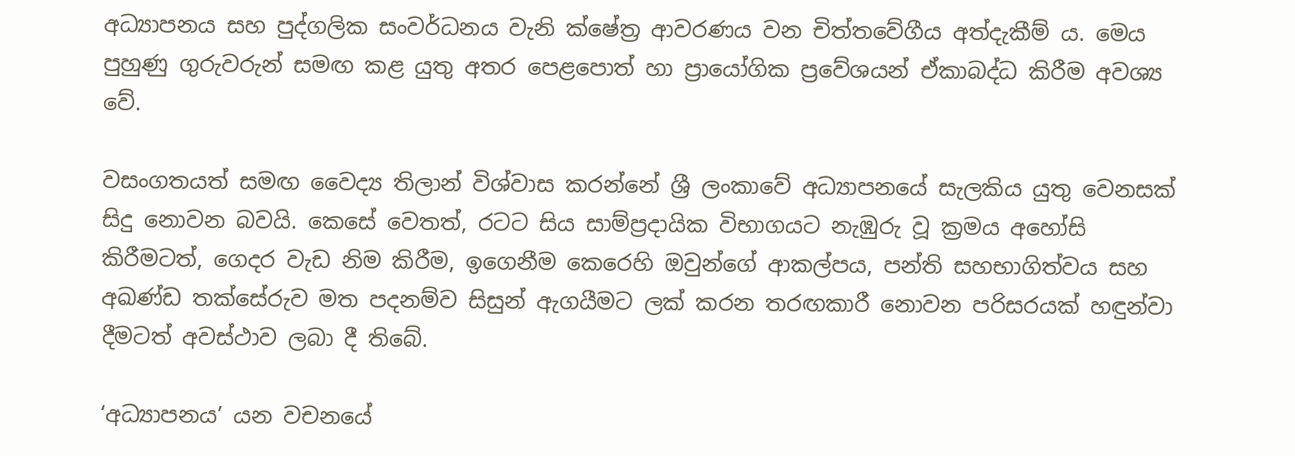අධ්‍යාපනය සහ පුද්ගලික සංවර්ධනය වැනි ක්ෂේත්‍ර ආවරණය වන චිත්තවේගීය අත්දැකීම් ය. මෙය පුහුණු ගුරුවරුන් සමඟ කළ යුතු අතර පෙළපොත් හා ප්‍රායෝගික ප්‍රවේශයන් ඒකාබද්ධ කිරීම අවශ්‍ය වේ.

වසංගතයත් සමඟ වෛද්‍ය තිලාන් විශ්වාස කරන්නේ ශ්‍රී ලංකාවේ අධ්‍යාපනයේ සැලකිය යුතු වෙනසක් සිදු නොවන බවයි. කෙසේ වෙතත්, රටට සිය සාම්ප්‍රදායික විභාගයට නැඹුරු වූ ක්‍රමය අහෝසි කිරීමටත්, ගෙදර වැඩ නිම කිරීම, ඉගෙනීම කෙරෙහි ඔවුන්ගේ ආකල්පය, පන්ති සහභාගිත්වය සහ අඛණ්ඩ තක්සේරුව මත පදනම්ව සිසුන් ඇගයීමට ලක් කරන තරඟකාරී නොවන පරිසරයක් හඳුන්වා දීමටත් අවස්ථාව ලබා දී තිබේ.

‘අධ්‍යාපනය’ යන වචනයේ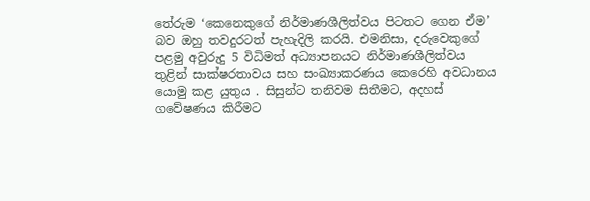තේරුම ‘කෙනෙකුගේ නිර්මාණශීලිත්වය පිටතට ගෙන ඒම’ බව ඔහු තවදුරටත් පැහැදිලි කරයි. එමනිසා, දරුවෙකුගේ පළමු අවුරුදු 5 විධිමත් අධ්‍යාපනයට නිර්මාණශීලිත්වය තුළින් සාක්ෂරතාවය සහ සංඛ්‍යාකරණය කෙරෙහි අවධානය යොමු කළ යුතුය . සිසුන්ට තනිවම සිතීමට, අදහස් ගවේෂණය කිරීමට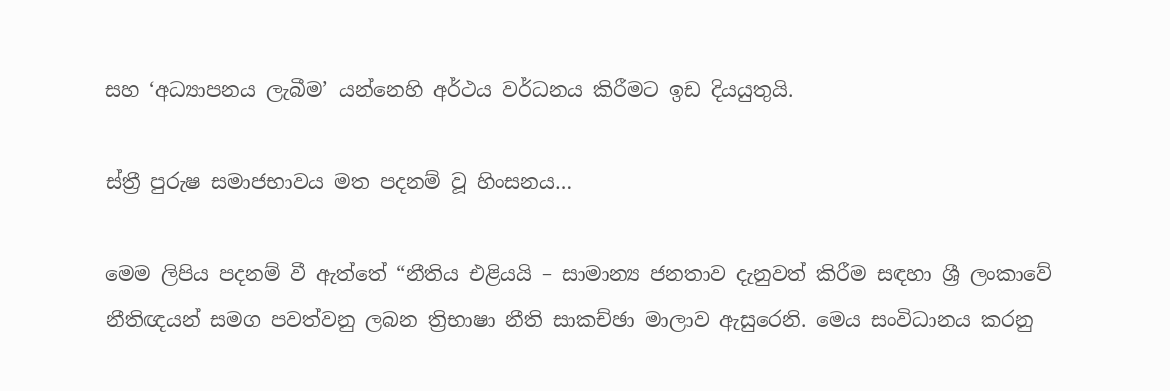සහ ‘අධ්‍යාපනය ලැබීම’ යන්නෙහි අර්ථය වර්ධනය කිරීමට ඉඩ දියයුතුයි.

ස්ත්‍රී පුරුෂ සමාජභාවය මත පදනම් වූ හිංසනය…

මෙම ලිපිය පදනම් වී ඇත්තේ “නීතිය එළියයි – සාමාන්‍ය ජනතාව දැනුවත් කිරීම සඳහා ශ්‍රී ලංකාවේ නීතිඥයන් සමග පවත්වනු ලබන ත්‍රිභාෂා නීති සාකච්ඡා මාලාව ඇසුරෙනි. මෙය සංවිධානය කරනු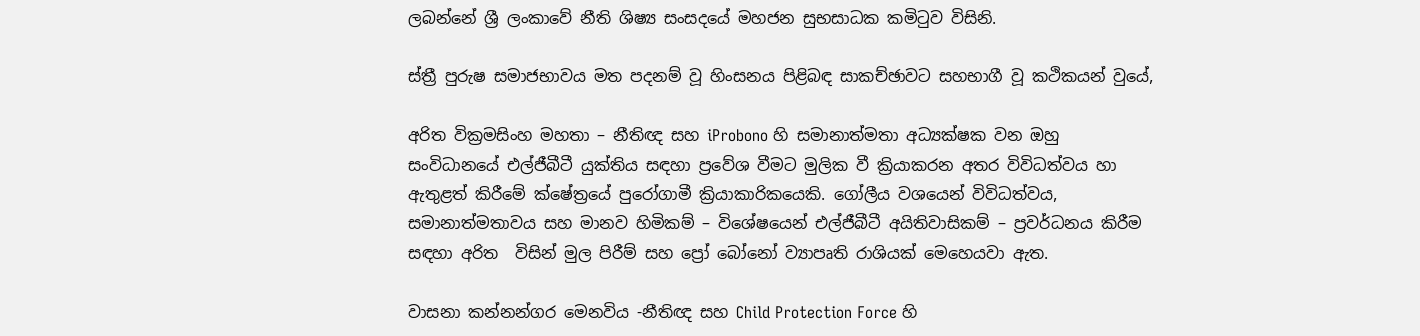ලබන්නේ ශ්‍රී ලංකාවේ නීති ශිෂ්‍ය සංසදයේ මහජන සුභසාධක කමිටුව විසිනි.

ස්ත්‍රී පුරුෂ සමාජභාවය මත පදනම් වූ හිංසනය පිළිබඳ සාකච්ඡාවට සහභාගී වූ කථිකයන් වුයේ,

අරිත වික්‍රමසිංහ මහතා – නීතිඥ සහ iProbono හි සමානාත්මතා අධ්‍යක්ෂක වන ඔහු සංවිධානයේ එල්ජීබීටී යුක්තිය සඳහා ප්‍රවේශ වීමට මුලික වී ක්‍රියාකරන අතර විවිධත්වය හා ඇතුළත් කිරීමේ ක්ෂේත්‍රයේ පුරෝගාමී ක්‍රියාකාරිකයෙකි. ගෝලීය වශයෙන් විවිධත්වය, සමානාත්මතාවය සහ මානව හිමිකම් – විශේෂයෙන් එල්ජීබීටී අයිතිවාසිකම් – ප්‍රවර්ධනය කිරීම සඳහා අරිත  විසින් මුල පිරීම් සහ ප්‍රෝ බෝනෝ ව්‍යාපෘති රාශියක් මෙහෙයවා ඇත.

වාසනා කන්නන්ගර මෙනවිය -නීතිඥ සහ Child Protection Force හි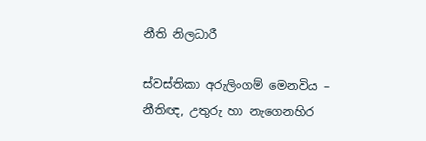නීති නිලධාරී

ස්වස්තිකා අරුලිංගම් මෙනවිය – නීතිඥ, උතුරු හා නැගෙනහිර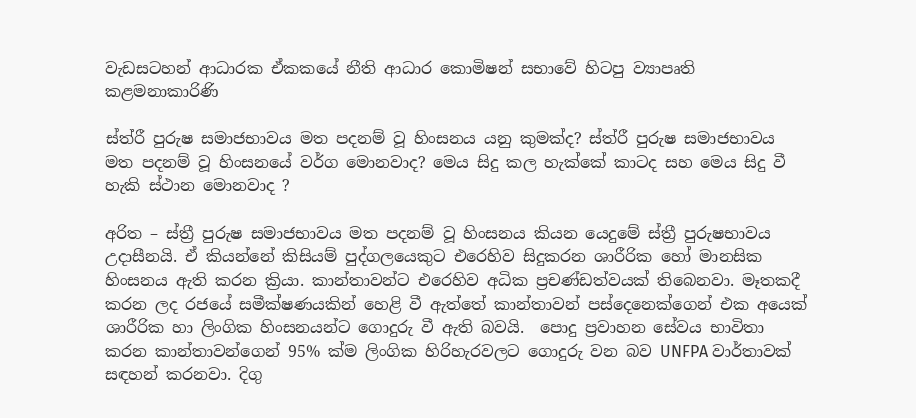වැඩසටහන් ආධාරක ඒකකයේ නීති ආධාර කොමිෂන් සභාවේ හිටපු ව්‍යාපෘති කළමනාකාරිණි

ස්ත්රී පුරුෂ සමාජභාවය මත පදනම් වූ හිංසනය යනු කුමක්ද? ස්ත්රී පුරුෂ සමාජභාවය මත පදනම් වූ හිංසනයේ වර්ග මොනවාද? මෙය සිදු කල හැක්කේ කාටද සහ මෙය සිදු වී හැකි ස්ථාන මොනවාද ?

අරිත – ස්ත්‍රී පුරුෂ සමාජභාවය මත පදනම් වූ හිංසනය කියන යෙදුමේ ස්ත්‍රී පුරුෂභාවය උදාසීනයි. ඒ කියන්නේ කිසියම් පුද්ගලයෙකුට එරෙහිව සිදුකරන ශාරීරික හෝ මානසික හිංසනය ඇති කරන ක්‍රියා. කාන්තාවන්ට එරෙහිව අධික ප්‍රචණ්ඩත්වයක් තිබෙනවා. මෑතකදී කරන ලද රජයේ සමීක්ෂණයකින් හෙළි වී ඇත්තේ කාන්තාවන් පස්දෙනෙක්ගෙන් එක අයෙක් ශාරීරික හා ලිංගික හිංසනයන්ට ගොදුරු වී ඇති බවයි.  පොදු ප්‍රවාහන සේවය භාවිතා කරන කාන්තාවන්ගෙන් 95% ක්ම ලිංගික හිරිහැරවලට ගොදුරු වන බව UNFPA වාර්තාවක් සඳහන් කරනවා. දිගු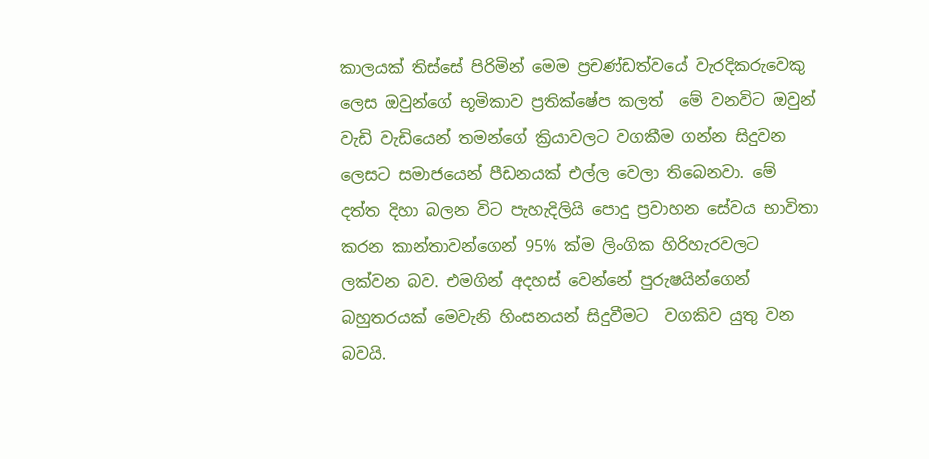කාලයක් තිස්සේ පිරිමින් මෙම ප්‍රචණ්ඩත්වයේ වැරදිකරුවෙකු ලෙස ඔවුන්ගේ භූමිකාව ප්‍රතික්ෂේප කලත්  මේ වනවිට ඔවුන් වැඩි වැඩියෙන් තමන්ගේ ක්‍රියාවලට වගකීම ගන්න සිදුවන ලෙසට සමාජයෙන් පීඩනයක් එල්ල වෙලා තිබෙනවා. මේ දත්ත දිහා බලන විට පැහැදිලියි පොදු ප්‍රවාහන සේවය භාවිතා කරන කාන්තාවන්ගෙන් 95% ක්ම ලිංගික හිරිහැරවලට ලක්වන බව. එමගින් අදහස් වෙන්නේ පුරුෂයින්ගෙන් බහුතරයක් මෙවැනි හිංසනයන් සිදුවීමට  වගකිව යුතු වන බවයි.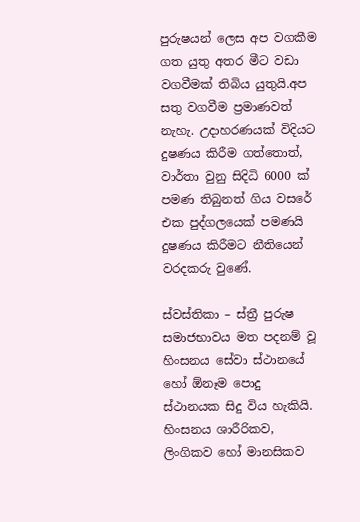පුරුෂයන් ලෙස අප වගකීම ගත යුතු අතර මීට වඩා වගවීමක් තිබිය යුතුයි.අප සතු වගවීම ප්‍රමාණවත් නැහැ. උදාහරණයක් විදියට දුෂණය කිරීම ගත්තොත්, වාර්තා වුනු සිදිධි 6000 ක් පමණ තිබුනත් ගිය වසරේ එක පුද්ගලයෙක් පමණයි දුෂණය කිරීමට නීතියෙන් වරදකරු වුණේ.

ස්වස්තිකා – ස්ත්‍රී පුරුෂ සමාජභාවය මත පදනම් වූ හිංසනය සේවා ස්ථානයේ හෝ ඕනෑම පොදු ස්ථානයක සිදු විය හැකියි. හිංසනය ශාරීරිකව, ලිංගිකව හෝ මානසිකව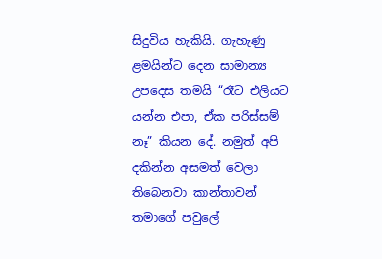සිදුවිය හැකියි. ගැහැණු ළමයින්ට දෙන සාමාන්‍ය උපදෙස තමයි “රෑට එලියට යන්න එපා, ඒක පරිස්සම් නෑ” කියන දේ. නමුත් අපි දකින්න අසමත් වෙලා තිබෙනවා කාන්තාවන් තමාගේ පවුලේ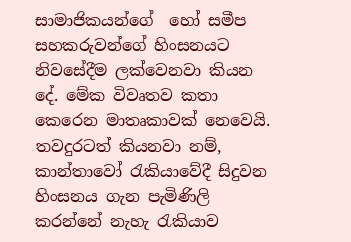සාමාජිකයන්ගේ  හෝ සමීප සහකරුවන්ගේ හිංසනයට නිවසේදීම ලක්වෙනවා කියන දේ. මේක විවෘතව කතා කෙරෙන මාතෘකාවක් නෙවෙයි. තවදුරටත් කියනවා නම්, කාන්තාවෝ රැකියාවේදී සිදුවන හිංසනය ගැන පැමිණිලි කරන්නේ නැහැ රැකියාව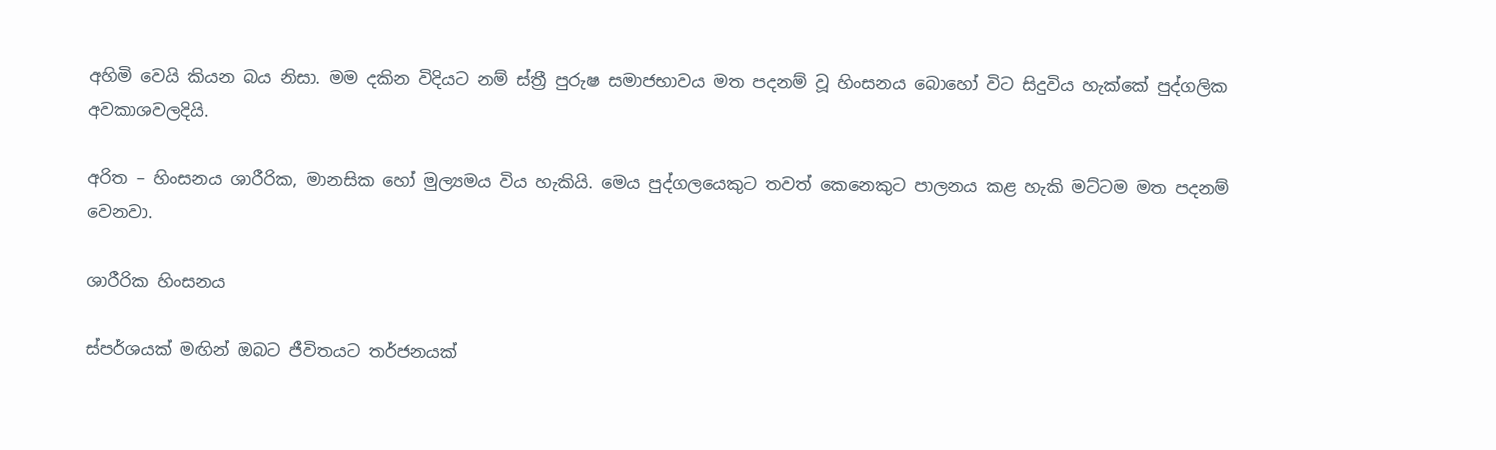අහිමි වෙයි කියන බය නිසා. මම දකින විදියට නම් ස්ත්‍රී පුරුෂ සමාජභාවය මත පදනම් වූ හිංසනය බොහෝ විට සිදුවිය හැක්කේ පුද්ගලික අවකාශවලදියි.

අරිත – හිංසනය ශාරීරික, මානසික හෝ මුල්‍යමය විය හැකියි. මෙය පුද්ගලයෙකුට තවත් කෙනෙකුට පාලනය කළ හැකි මට්ටම මත පදනම් වෙනවා.

ශාරීරික හිංසනය

ස්පර්ශයක් මඟින් ඔබට ජීවිතයට තර්ජනයක්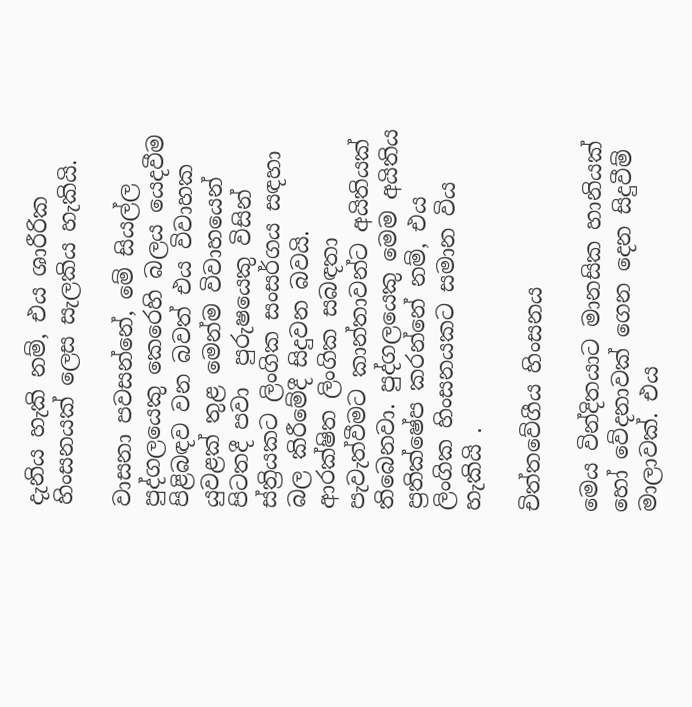දැනිය හැකි නම්, එය ශාරීරික හිංසනයක් ලෙස සැලකිය හැකියි.

වාසනා පවසන්නේ, මේ සියල්ල පුද්ගලයෙකු කෙරෙහි බලය යෙදවීම පිළිබඳව වන බවත් එය විවාහක යුවළක් තුළ මෙන්ම විවාහයෙන් පිටතදී පවා  පුරුෂයෙකු විසින් ස්ත්‍රියකට ලිංගික සංසර්ගය සඳහා බල කිරීමේදී සිදුවන බවයි. ආරක්ෂිත ලිංගික සබඳතා පැවැත්වීමට කාන්තාවන්ට අයිතියක් තිබෙනවා. පුද්ගලයෙකු මෙම අයිතිය ප්‍රතික්ෂේප කරන්නේ නම්, එය ලිංගික හිංසනයකට සමාන විය හැකියි .

චිත්තවේගීය හිංසනය

මෙය වින්දිතයාට මානසික හානියක් හෝ වේදනාවක් ගෙන දෙන සිදුවීම් මාලාවක්. එය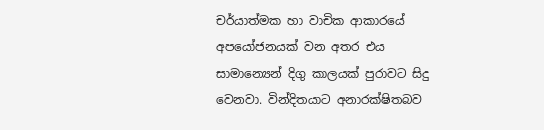චර්යාත්මක හා වාචික ආකාරයේ අපයෝජනයක් වන අතර එය සාමාන්‍යෙන් දිගු කාලයක් පුරාවට සිදු වෙනවා. වින්දිතයාට අනාරක්ෂිතබව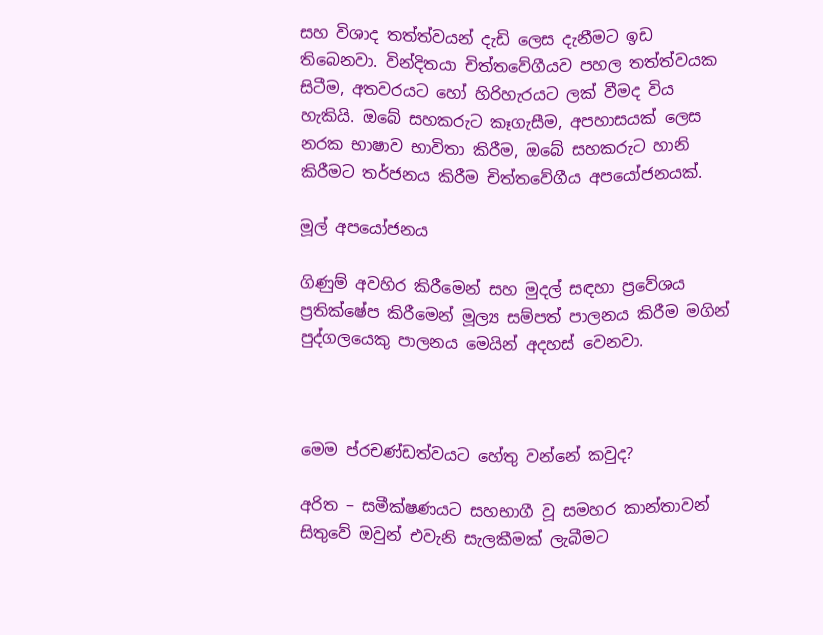සහ විශාද තත්ත්වයන් දැඩි ලෙස දැනීමට ඉඩ තිබෙනවා. වින්දිතයා චිත්තවේගීයව පහල තත්ත්වයක සිටීම, අතවරයට හෝ හිරිහැරයට ලක් වීමද විය හැකියි. ඔබේ සහකරුට කෑගැසීම, අපහාසයක් ලෙස නරක භාෂාව භාවිතා කිරීම, ඔබේ සහකරුට හානි කිරීමට තර්ජනය කිරීම චිත්තවේගීය අපයෝජනයක්.

මූල් අපයෝජනය

ගිණුම් අවහිර කිරීමෙන් සහ මුදල් සඳහා ප්‍රවේශය ප්‍රතික්ෂේප කිරීමෙන් මූල්‍ය සම්පත් පාලනය කිරීම මගින් පුද්ගලයෙකු පාලනය මෙයින් අදහස් වෙනවා.



මෙම ප්රචණ්ඩත්වයට හේතු වන්නේ කවුද?

අරිත – සමීක්ෂණයට සහභාගී වූ සමහර කාන්තාවන් සිතුවේ ඔවුන් එවැනි සැලකීමක් ලැබීමට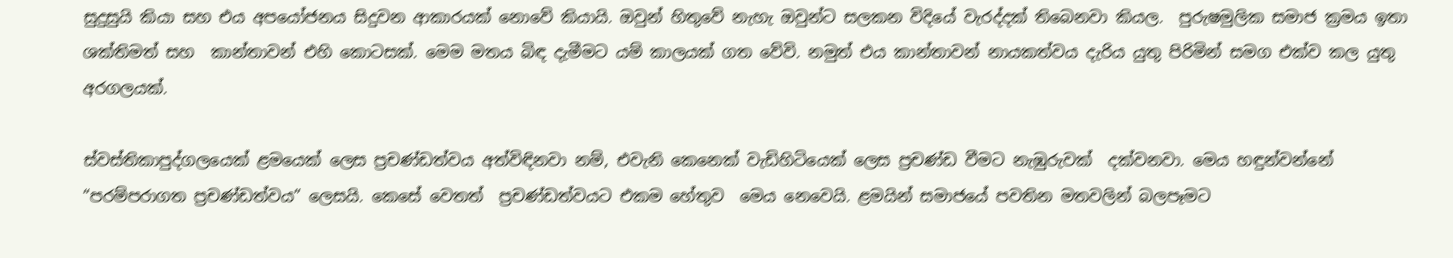සුදුසුයි කියා සහ එය අපයෝජනය සිදුවන ආකාරයක් නොවේ කියායි. ඔවුන් හිතුවේ නැහැ ඔවුන්ට සලකන විදියේ වැරද්දක් තිබෙනවා කියල.  පුරුෂමුලික සමාජ ක්‍රමය ඉතා ශක්තිමත් සහ  කාන්තාවන් එහි කොටසක්. මෙම මතය බිඳ දැමීමට යම් කාලයක් ගත වේවි. නමුත් එය කාන්තාවන් නායකත්වය දැරිය යුතු පිරිමින් සමග එක්ව කල යුතු අරගලයක්.

ස්වස්තිකාපුද්ගලයෙක් ළමයෙක් ලෙස ප්‍රචණ්ඩත්වය අත්විඳිනවා නම්, එවැනි කෙනෙක් වැඩිහිටියෙක් ලෙස ප්‍රචණ්ඩ වීමට නැඹුරුවක්  දක්වනවා. මෙය හඳුන්වන්නේ “පරම්පරාගත ප්‍රචණ්ඩත්වය” ලෙසයි. කෙසේ වෙතත්  ප්‍රචණ්ඩත්වයට එකම හේතුව  මෙය නෙවෙයි. ළමයින් සමාජයේ පවතින මතවලින් බලපෑමට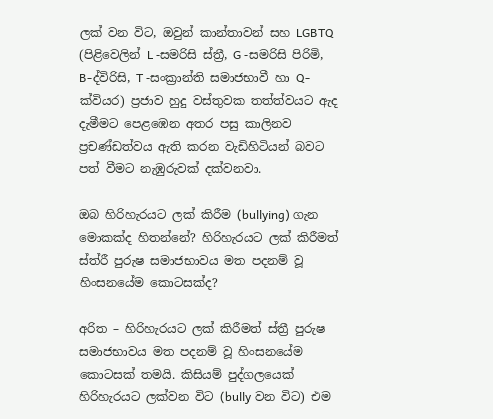ලක් වන විට, ඔවුන් කාන්තාවන් සහ LGBTQ (පිළිවෙලින් L -සමරිසි ස්ත්‍රී, G -සමරිසි පිරිමි, B-ද්විරිසි, T -සංක්‍රාන්ති සමාජභාවී හා Q- ක්වියර) ප්‍රජාව හුදු වස්තුවක තත්ත්වයට ඇද දැමීමට පෙළඹෙන අතර පසු කාලිනව ප්‍රචණ්ඩත්වය ඇති කරන වැඩිහිටියන් බවට පත් වීමට නැඹුරුවක් දක්වනවා.

ඔබ හිරිහැරයට ලක් කිරීම (bullying) ගැන මොකක්ද හිතන්නේ? හිරිහැරයට ලක් කිරීමත් ස්ත්රී පුරුෂ සමාජභාවය මත පදනම් වූ හිංසනයේම කොටසක්ද?

අරිත – හිරිහැරයට ලක් කිරීමත් ස්ත්‍රී පුරුෂ සමාජභාවය මත පදනම් වූ හිංසනයේම කොටසක් තමයි. කිසියම් පුද්ගලයෙක් හිරිහැරයට ලක්වන විට (bully වන විට) එම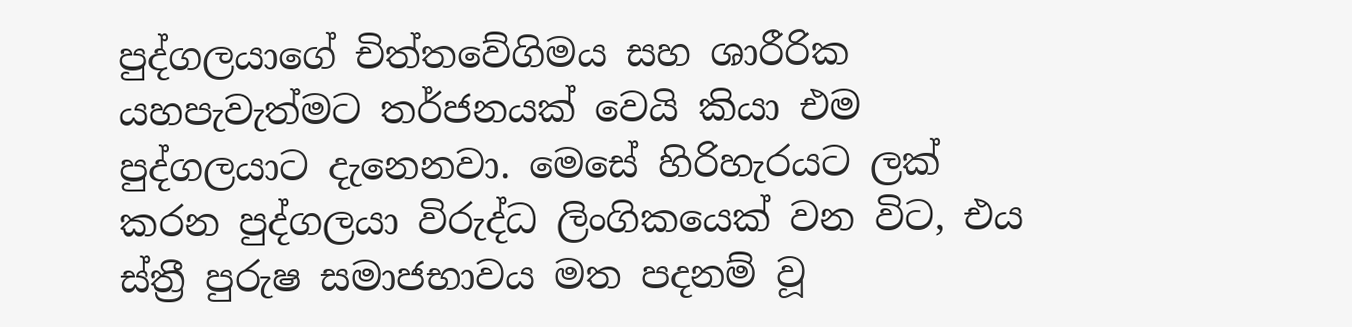පුද්ගලයාගේ චිත්තවේගිමය සහ ශාරීරික යහපැවැත්මට තර්ජනයක් වෙයි කියා එම පුද්ගලයාට දැනෙනවා. මෙසේ හිරිහැරයට ලක් කරන පුද්ගලයා විරුද්ධ ලිංගිකයෙක් වන විට, එය ස්ත්‍රී පුරුෂ සමාජභාවය මත පදනම් වූ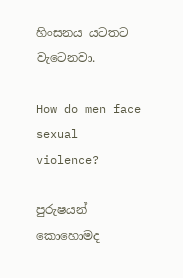හිංසනය යටතට වැටෙනවා.

How do men face sexual violence?

පුරුෂයන් කොහොමද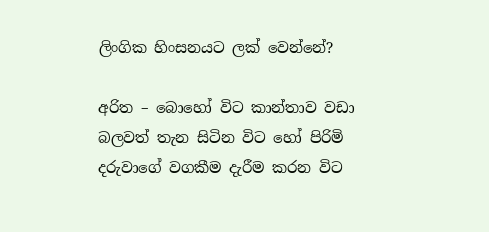ලිංගික හිංසනයට ලක් වෙන්නේ?

අරිත – බොහෝ විට කාන්තාව වඩා බලවත් තැන සිටින විට හෝ පිරිමි දරුවාගේ වගකීම දැරීම කරන විට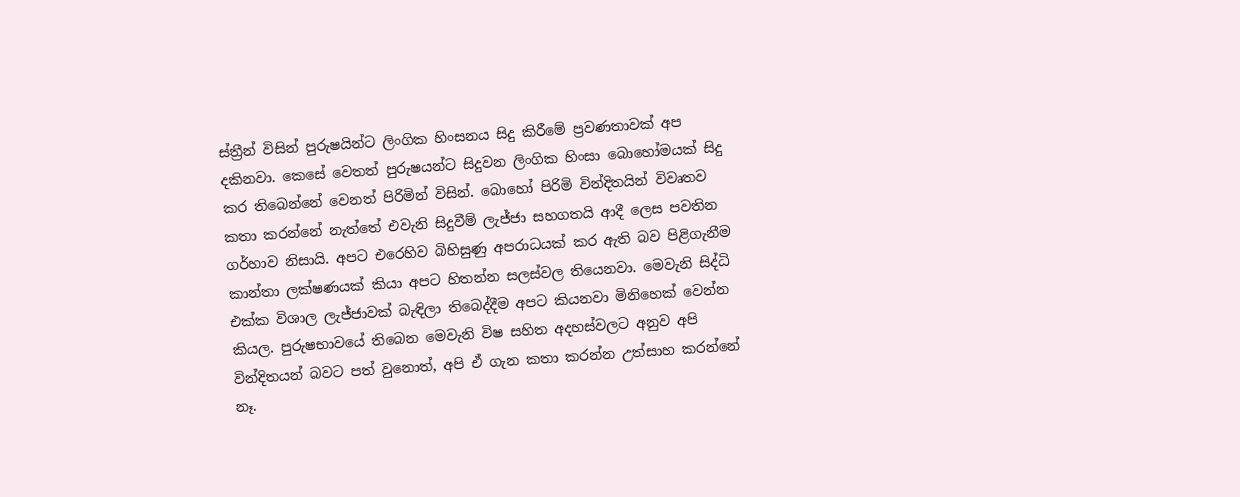ස්ත්‍රීන් විසින් පුරුෂයින්ට ලිංගික හිංසනය සිදු කිරීමේ ප්‍රවණතාවක් අප දකිනවා. කෙසේ වෙතත් පුරුෂයන්ට සිදුවන ලිංගික හිංසා බොහෝමයක් සිදු කර තිබෙන්නේ වෙනත් පිරිමින් විසින්. බොහෝ පිරිමි වින්දිතයින් විවෘතව කතා කරන්නේ නැත්තේ එවැනි සිදුවීම් ලැජ්ජා සහගතයි ආදී ලෙස පවතින ගර්හාව නිසායි. අපට එරෙහිව බිහිසුණු අපරාධයක් කර ඇති බව පිළිගැනීම කාන්තා ලක්ෂණයක් කියා අපට හිතන්න සලස්වල තියෙනවා. මෙවැනි සිද්ධි එක්ක විශාල ලැජ්ජාවක් බැඳිලා තිබෙද්දීම අපට කියනවා මිනිහෙක් වෙන්න කියල. පුරුෂභාවයේ තිබෙන මෙවැනි විෂ සහිත අදහස්වලට අනුව අපි වින්දිතයන් බවට පත් වුනොත්, අපි ඒ ගැන කතා කරන්න උත්සාහ කරන්නේ නෑ.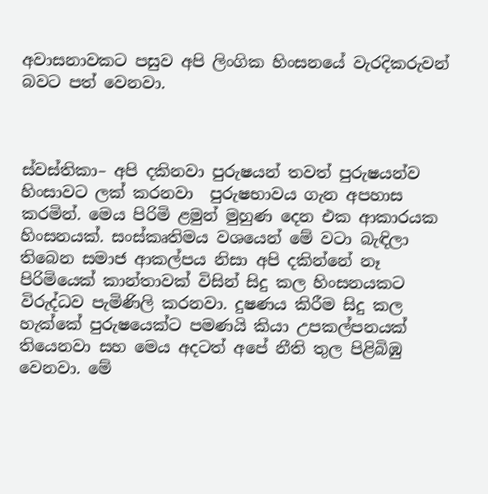අවාසනාවකට පසුව අපි ලිංගික හිංසනයේ වැරදිකරුවන් බවට පත් වෙනවා.



ස්වස්තිකා– අපි දකිනවා පුරුෂයන් තවත් පුරුෂයන්ව හිංසාවට ලක් කරනවා  පුරුෂභාවය ගැන අපහාස කරමින්. මෙය පිරිමි ළමුන් මුහුණ දෙන එක ආකාරයක හිංසනයක්. සංස්කෘතිමය වශයෙන් මේ වටා බැඳිලා තිබෙන සමාජ ආකල්පය නිසා අපි දකින්නේ නෑ පිරිමියෙක් කාන්තාවක් විසින් සිදු කල හිංසනයකට විරුද්ධව පැමිණිලි කරනවා. දුෂණය කිරීම සිදු කල හැක්කේ පුරුෂයෙක්ට පමණයි කියා උපකල්පනයක් තියෙනවා සහ මෙය අදටත් අපේ නීති තුල පිළිබිඹු වෙනවා. මේ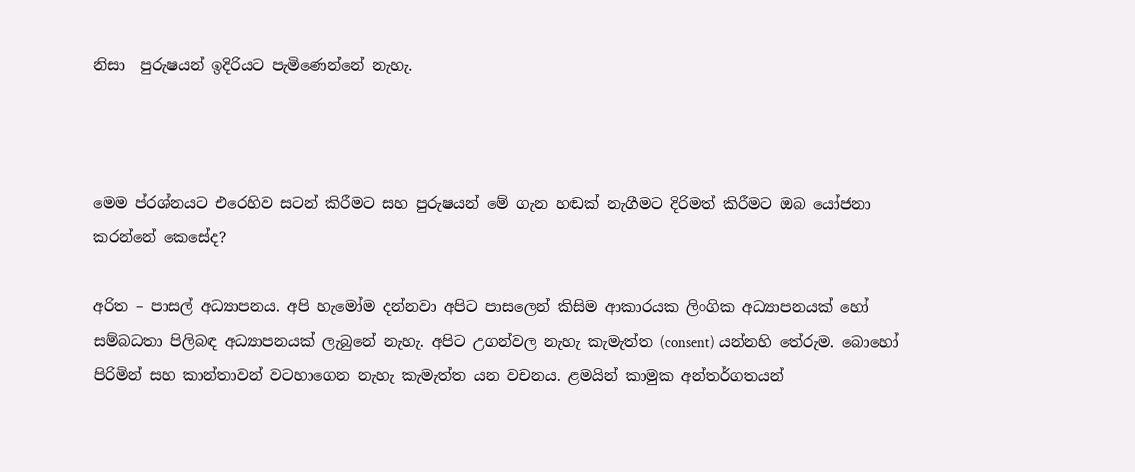නිසා  පුරුෂයන් ඉදිරියට පැමිණෙන්නේ නැහැ.



මෙම ප්රශ්නයට එරෙහිව සටන් කිරීමට සහ පුරුෂයන් මේ ගැන හඬක් නැගීමට දිරිමත් කිරීමට ඔබ යෝජනා කරන්නේ කෙසේද?

අරිත – පාසල් අධ්‍යාපනය. අපි හැමෝම දන්නවා අපිට පාසලෙන් කිසිම ආකාරයක ලිංගික අධ්‍යාපනයක් හෝ සම්බධතා පිලිබඳ අධ්‍යාපනයක් ලැබුනේ නැහැ. අපිට උගන්වල නැහැ කැමැත්ත (consent) යන්නහි තේරුම. බොහෝ පිරිමින් සහ කාන්තාවන් වටහාගෙන නැහැ කැමැත්ත යන වචනය. ළමයින් කාමුක අන්තර්ගතයන්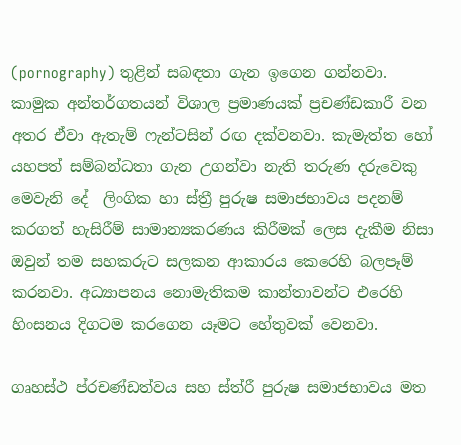(pornography) තුළින් සබඳතා ගැන ඉගෙන ගන්නවා. කාමුක අන්තර්ගතයන් විශාල ප්‍රමාණයක් ප්‍රචණ්ඩකාරී වන අතර ඒවා ඇතැම් ෆැන්ටසින් රඟ දක්වනවා. කැමැත්ත හෝ යහපත් සම්බන්ධතා ගැන උගන්වා නැති තරුණ දරුවෙකු මෙවැනි දේ  ලිංගික හා ස්ත්‍රී පුරුෂ සමාජභාවය පදනම් කරගත් හැසිරීම් සාමාන්‍යකරණය කිරීමක් ලෙස දැකීම නිසා  ඔවුන් තම සහකරුට සලකන ආකාරය කෙරෙහි බලපෑම් කරනවා. අධ්‍යාපනය නොමැතිකම කාන්තාවන්ට එරෙහි හිංසනය දිගටම කරගෙන යෑමට හේතුවක් වෙනවා.

ගෘහස්ථ ප්රචණ්ඩත්වය සහ ස්ත්රී පුරුෂ සමාජභාවය මත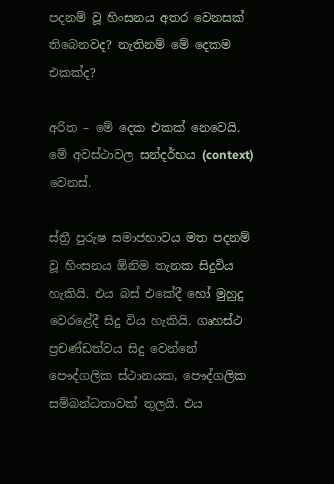පදනම් වූ හිංසනය අතර වෙනසක් තිබෙනවද? නැතිනම් මේ දෙකම එකක්ද?

අරිත – මේ දෙක එකක් නෙවෙයි. මේ අවස්ථාවල සන්දර්භය (context) වෙනස්.

ස්ත්‍රී පුරුෂ සමාජභාවය මත පදනම් වූ හිංසනය ඕනිම තැනක සිදුවිය හැකියි. එය බස් එකේදී හෝ මුහුදු වෙරළේදී සිදු විය හැකියි. ගෘහස්ථ ප්‍රචණ්ඩත්වය සිදු වෙන්නේ පෞද්ගලික ස්ථානයක, පෞද්ගලික සම්බන්ධතාවක් තුලයි. එය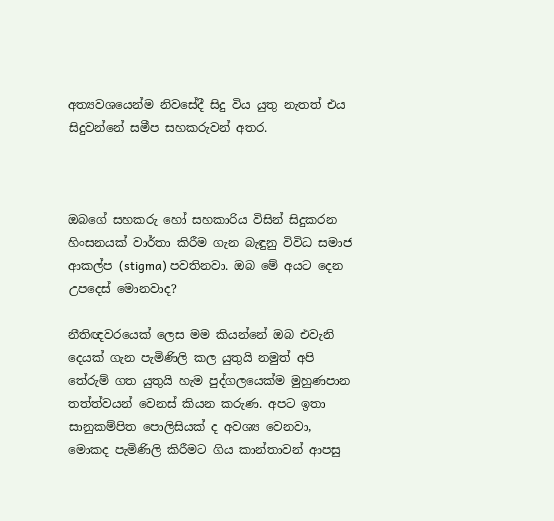අත්‍යවශයෙන්ම නිවසේදී සිදු විය යුතු නැතත් එය සිදුවන්නේ සමීප සහකරුවන් අතර.



ඔබගේ සහකරු හෝ සහකාරිය විසින් සිදුකරන හිංසනයක් වාර්තා කිරීම ගැන බැඳුනු විවිධ සමාජ ආකල්ප (stigma) පවතිනවා. ඔබ මේ අයට දෙන උපදෙස් මොනවාද?

නීතිඥවරයෙක් ලෙස මම කියන්නේ ඔබ එවැනි දෙයක් ගැන පැමිණිලි කල යුතුයි නමුත් අපි තේරුම් ගත යුතුයි හැම පුද්ගලයෙක්ම මුහුණපාන තත්ත්වයන් වෙනස් කියන කරුණ. අපට ඉතා සානුකම්පිත පොලිසියක් ද අවශ්‍ය වෙනවා, මොකද පැමිණිලි කිරීමට ගිය කාන්තාවන් ආපසු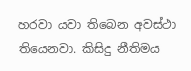හරවා යවා තිබෙන අවස්ථා තියෙනවා. කිසිදු නීතිමය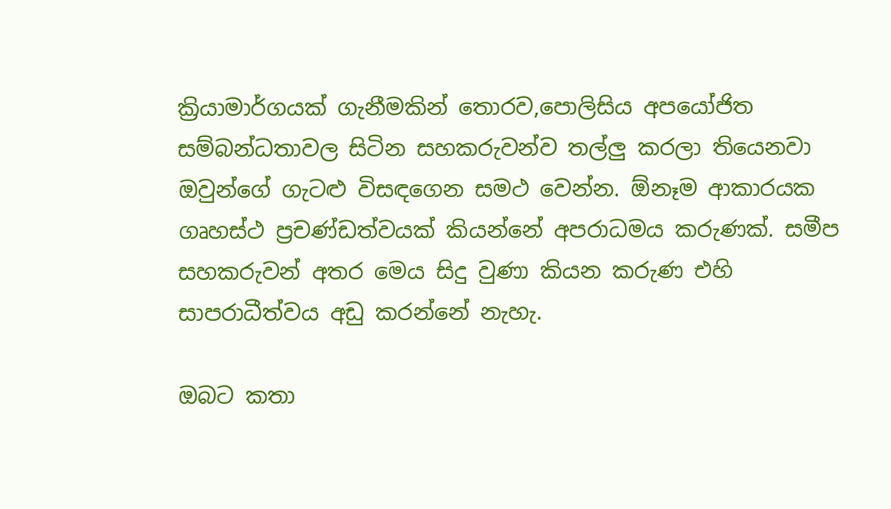ක්‍රියාමාර්ගයක් ගැනීමකින් තොරව,පොලිසිය අපයෝජිත සම්බන්ධතාවල සිටින සහකරුවන්ව තල්ලු කරලා තියෙනවා ඔවුන්ගේ ගැටළු විසඳගෙන සමථ වෙන්න. ඕනෑම ආකාරයක ගෘහස්ථ ප්‍රචණ්ඩත්වයක් කියන්නේ අපරාධමය කරුණක්. සමීප සහකරුවන් අතර මෙය සිදු වුණා කියන කරුණ එහි සාපරාධීත්වය අඩු කරන්නේ නැහැ.

ඔබට කතා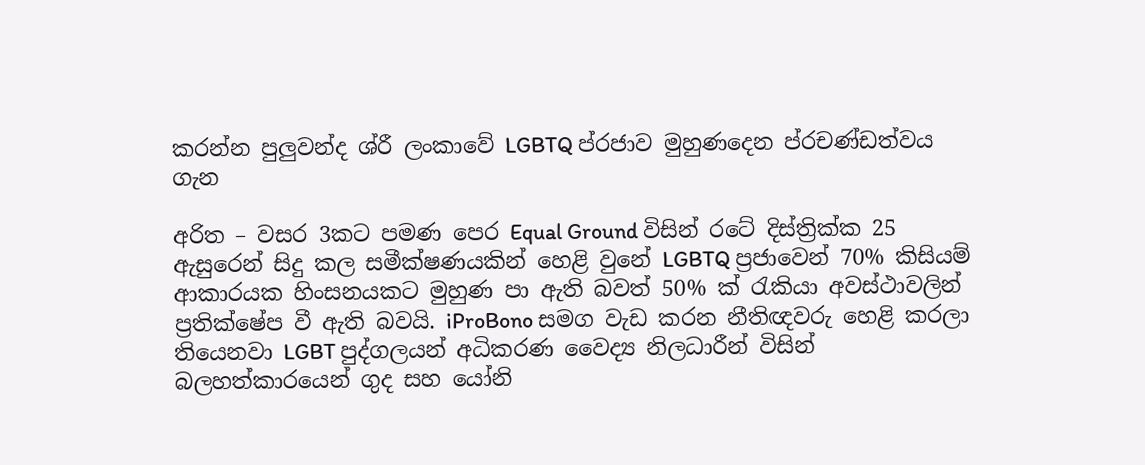කරන්න පුලුවන්ද ශ්රී ලංකාවේ LGBTQ ප්රජාව මුහුණදෙන ප්රචණ්ඩත්වය ගැන

අරිත – වසර 3කට පමණ පෙර Equal Ground විසින් රටේ දිස්ත්‍රික්ක 25 ඇසුරෙන් සිදු කල සමීක්ෂණයකින් හෙළි වුනේ LGBTQ ප්‍රජාවෙන් 70% කිසියම් ආකාරයක හිංසනයකට මුහුණ පා ඇති බවත් 50% ක් රැකියා අවස්ථාවලින් ප්‍රතික්ෂේප වී ඇති බවයි. iProBono සමග වැඩ කරන නීතිඥවරු හෙළි කරලා තියෙනවා LGBT පුද්ගලයන් අධිකරණ වෛද්‍ය නිලධාරීන් විසින් බලහත්කාරයෙන් ගුද සහ යෝනි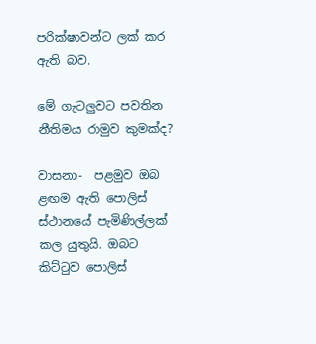පරික්ෂාවන්ට ලක් කර ඇති බව.

මේ ගැටලුවට පවතින නීතිමය රාමුව කුමක්ද?

වාසනා-  පළමුව ඔබ ළඟම ඇති පොලිස් ස්ථානයේ පැමිණිල්ලක් කල යුතුයි. ඔබට කිට්ටුව පොලිස්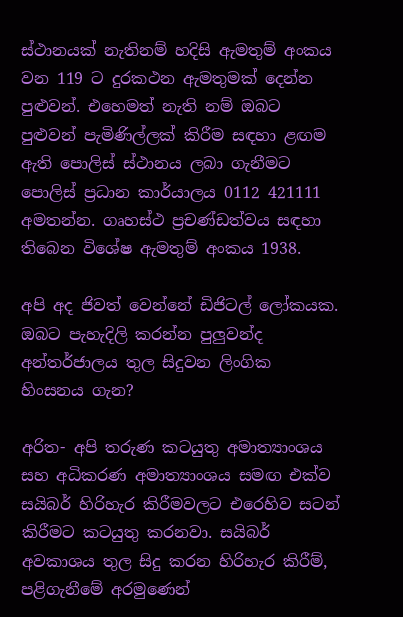ස්ථානයක් නැතිනම් හදිසි ඇමතුම් අංකය වන 119 ට දුරකථන ඇමතුමක් දෙන්න පුළුවන්. එහෙමත් නැති නම් ඔබට පුළුවන් පැමිණිල්ලක් කිරීම සඳහා ළඟම ඇති පොලිස් ස්ථානය ලබා ගැනීමට පොලිස් ප්‍රධාන කාර්යාලය 0112 421111 අමතන්න. ගෘහස්ථ ප්‍රචණ්ඩත්වය සඳහා තිබෙන විශේෂ ඇමතුම් අංකය 1938.

අපි අද ජිවත් වෙන්නේ ඩිජිටල් ලෝකයක. ඔබට පැහැදිලි කරන්න පුලුවන්ද අන්තර්ජාලය තුල සිදුවන ලිංගික හිංසනය ගැන?

අරිත- අපි තරුණ කටයුතු අමාත්‍යාංශය සහ අධිකරණ අමාත්‍යාංශය සමඟ එක්ව සයිබර් හිරිහැර කිරීමවලට එරෙහිව සටන් කිරීමට කටයුතු කරනවා. සයිබර් අවකාශය තුල සිදු කරන හිරිහැර කිරීම්, පළිගැනීමේ අරමුණෙන්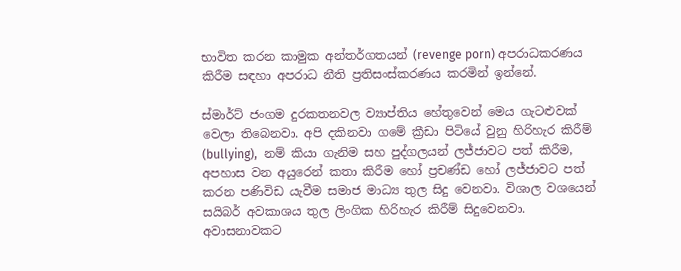භාවිත කරන කාමුක අන්තර්ගතයන් (revenge porn) අපරාධකරණය කිරීම සඳහා අපරාධ නීති ප්‍රතිසංස්කරණය කරමින් ඉන්නේ.

ස්මාර්ට් ජංගම දුරකතනවල ව්‍යාප්තිය හේතුවෙන් මෙය ගැටළුවක් වෙලා තිබෙනවා. අපි දකිනවා ගමේ ක්‍රීඩා පිටියේ වුනු හිරිහැර කිරීම් (bullying),  නම් කියා ගැනිම සහ පුද්ගලයන් ලජ්ජාවට පත් කිරීම, අපහාස වන අයුරෙන් කතා කිරීම හෝ ප්‍රචණ්ඩ හෝ ලජ්ජාවට පත් කරන පණිවිඩ යැවීම සමාජ මාධ්‍ය තුල සිදු වෙනවා. විශාල වශයෙන් සයිබර් අවකාශය තුල ලිංගික හිරිහැර කිරීම් සිදුවෙනවා. අවාසනාවකට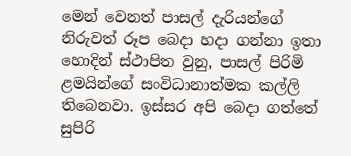මෙන් වෙනත් පාසල් දැරියන්ගේ නිරුවත් රූප බෙදා හදා ගන්නා ඉතා හොදින් ස්ථාපිත වුනු, පාසල් පිරිමි ළමයින්ගේ සංවිධානාත්මක කල්ලි තිබෙනවා. ඉස්සර අපි බෙදා ගත්තේ සුපිරි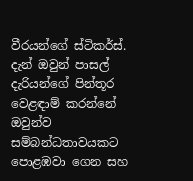වීරයන්ගේ ස්ටිකර්ස්. දැන් ඔවුන් පාසල් දැරියන්ගේ පින්තූර වෙළඳාම් කරන්නේ ඔවුන්ව සම්බන්ධතාවයකට පොළඹවා ගෙන සහ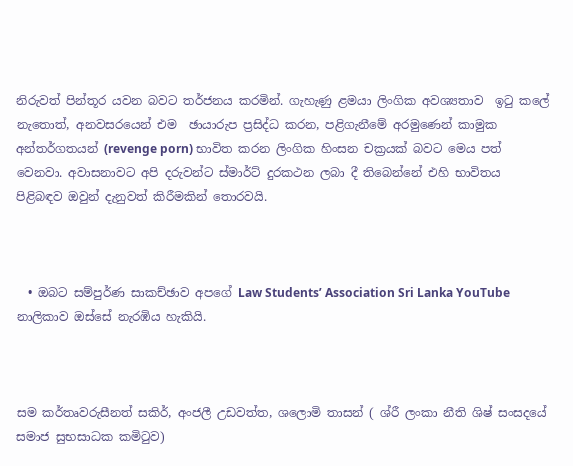නිරුවත් පින්තූර යවන බවට තර්ජනය කරමින්. ගැහැණු ළමයා ලිංගික අවශ්‍යතාව  ඉටු කලේ නැතොත්, අනවසරයෙන් එම  ඡායාරුප ප්‍රසිද්ධ කරන, පළිගැනීමේ අරමුණෙන් කාමුක අන්තර්ගතයන් (revenge porn) භාවිත කරන ලිංගික හිංසන චක්‍රයක් බවට මෙය පත් වෙනවා. අවාසනාවට අපි දරුවන්ට ස්මාර්ට් දුරකථන ලබා දී තිබෙන්නේ එහි භාවිතය පිළිබඳව ඔවුන් දැනුවත් කිරීමකින් තොරවයි.



  • ඔබට සම්පුර්ණ සාකච්ඡාව අපගේ Law Students’ Association Sri Lanka YouTube නාලිකාව ඔස්සේ නැරඹිය හැකියි.



සම කර්තෘවරුසීනත් සකිර්, අංජලී උඩවත්ත, ශලොමි තාසන් ( ශ්රී ලංකා නීති ශිෂ් සංසදයේ සමාජ සුභසාධක කමිටුව)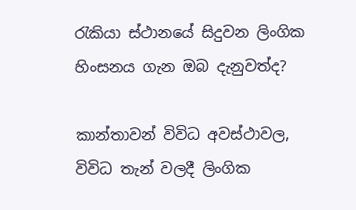රැකියා ස්ථානයේ සිදුවන ලිංගික හිංසනය ගැන ඔබ දැනුවත්ද?

කාන්තාවන් විවිධ අවස්ථාවල, විවිධ තැන් වලදී ලිංගික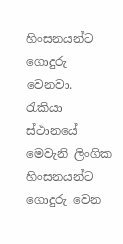හිංසනයන්ට ගොදුරු වෙනවා. රැකියා ස්ථානයේ මෙවැනි ලිංගික හිංසනයන්ට ගොදුරු වෙන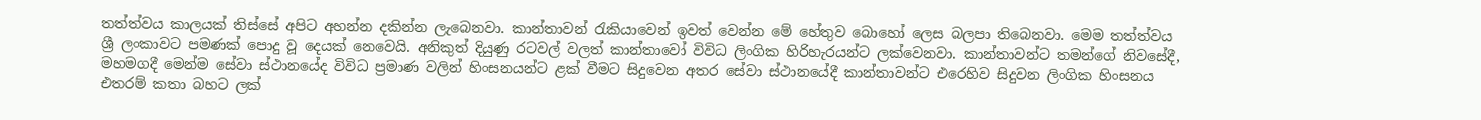තත්ත්වය කාලයක් තිස්සේ අපිට අහන්න දකින්න ලැබෙනවා. කාන්තාවන් රැකියාවෙන් ඉවත් වෙන්න මේ හේතුව බොහෝ ලෙස බලපා තිබෙනවා. මෙම තත්ත්වය ශ්‍රී ලංකාවට පමණක් පොදු වූ දෙයක් නෙවෙයි. අනිකුත් දියුණු රටවල් වලත් කාන්තාවෝ විවිධ ලිංගික හිරිහැරයන්ට ලක්වෙනවා. කාන්තාවන්ට තමන්ගේ නිවසේදී, මහමගදී මෙන්ම සේවා ස්ථානයේද විවිධ ප්‍රමාණ වලින් හිංසනයන්ට ළක් වීමට සිදුවෙන අතර සේවා ස්ථානයේදී කාන්තාවන්ට එරෙහිව සිදුවන ලිංගික හිංසනය එතරම් කතා බහට ලක්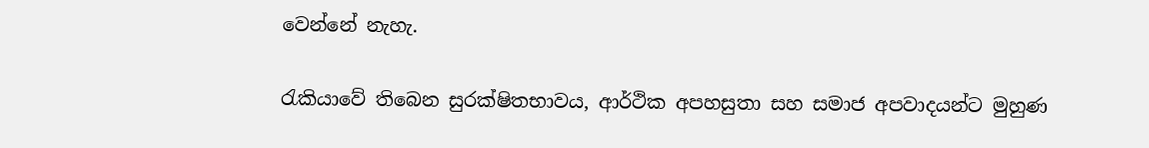වෙන්නේ නැහැ.

රැකියාවේ තිබෙන සුරක්ෂිතභාවය, ආර්ථික අපහසුතා සහ සමාජ අපවාදයන්ට මුහුණ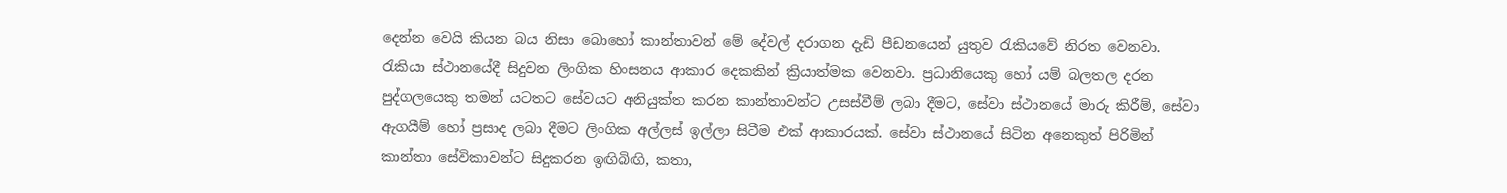දෙන්න වෙයි කියන බය නිසා බොහෝ කාන්තාවන් මේ දේවල් දරාගන දැඩි පීඩනයෙන් යුතුව රැකියවේ නිරත වෙනවා. රැකියා ස්ථානයේදී සිදුවන ලිංගික හිංසනය ආකාර දෙකකින් ක්‍රියාත්මක වෙනවා. ප්‍රධානියෙකු හෝ යම් බලතල දරන පුද්ගලයෙකු තමන් යටතට සේවයට අනියුක්ත කරන කාන්තාවන්ට උසස්වීම් ලබා දීමට, සේවා ස්ථානයේ මාරු කිරීම්, සේවා ඇගයීම් හෝ ප්‍රසාද ලබා දීමට ලිංගික අල්ලස් ඉල්ලා සිටීම එක් ආකාරයක්. සේවා ස්ථානයේ සිටින අනෙකුත් පිරිමින් කාන්තා සේවිකාවන්ට සිදුකරන ඉඟිබිඟි, කතා,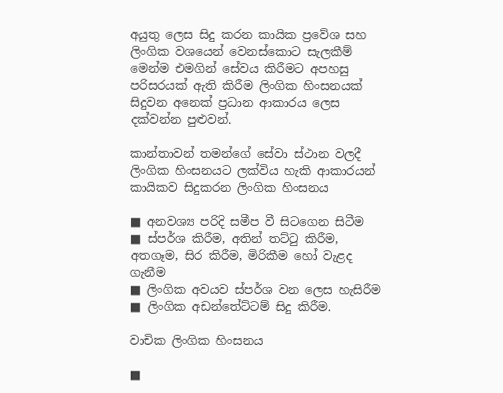අයුතු ලෙස සිදු කරන කායික ප්‍රවේශ සහ ලිංගික වශයෙන් වෙනස්කොට සැලකීම් මෙන්ම එමගින් සේවය කිරීමට අපහසු පරිසරයක් ඇති කිරීම ලිංගික හිංසනයක් සිදුවන අනෙක් ප්‍රධාන ආකාරය ලෙස දක්වන්න පුළුවන්.

කාන්තාවන් තමන්ගේ සේවා ස්ථාන වලදී ලිංගික හිංසනයට ලක්විය හැකි ආකාරයන්
කායිකව සිදුකරන ලිංගික හිංසනය

■ අනවශ්‍ය පරිදි සමීප වී සිටගෙන සිටීම
■ ස්පර්ශ කිරීම, අතින් තට්ටු කිරීම, අතගෑම, සිර කිරීම, මිරිකීම හෝ වැළද ගැනීම
■ ලිංගික අවයව ස්පර්ශ වන ලෙස හැසිරීම
■ ලිංගික අඩන්තේට්ටම් සිදු කිරීම.

වාචික ලිංගික හිංසනය

■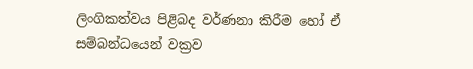ලිංගිකත්වය පිළිබද වර්ණනා කිරීම හෝ ඒ සම්බන්ධයෙන් වක්‍රව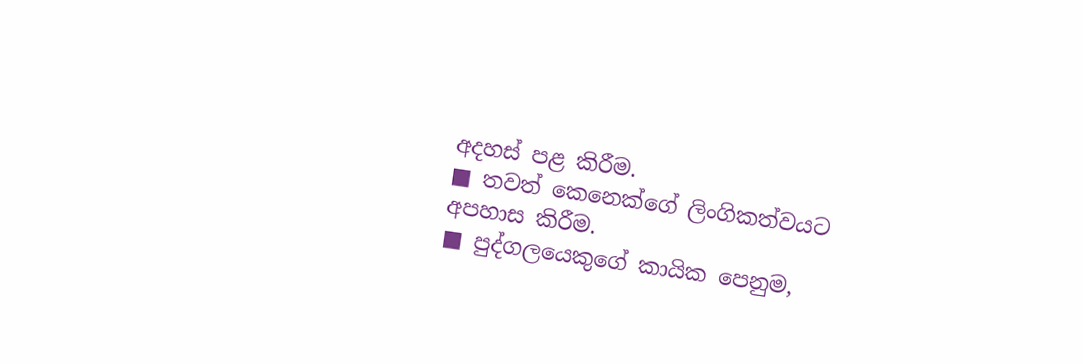අදහස් පළ කිරීම.
■ තවත් කෙනෙක්ගේ ලිංගිකත්වයට අපහාස කිරීම.
■ පුද්ගලයෙකුගේ කායික පෙනුම,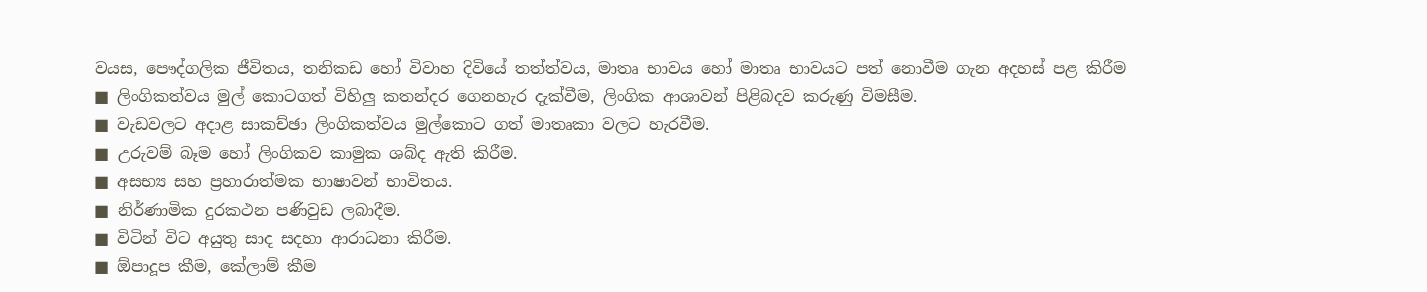වයස, පෞද්ගලික ජීවිතය, තනිකඩ හෝ විවාහ දිවියේ තත්ත්වය, මාතෘ භාවය හෝ මාතෘ භාවයට පත් නොවීම ගැන අදහස් පළ කිරීම
■ ලිංගිකත්වය මුල් කොටගත් විහිලු කතන්දර ගෙනහැර දැක්වීම, ලිංගික ආශාවන් පිළිබදව කරුණු විමසීම.
■ වැඩවලට අදාළ සාකච්ඡා ලිංගිකත්වය මුල්කොට ගත් මාතෘකා වලට හැරවීම.
■ උරුවම් බෑම හෝ ලිංගිකව කාමුක ශබ්ද ඇති කිරීම.
■ අසභ්‍ය සහ ප්‍රහාරාත්මක භාෂාවන් භාවිතය.
■ නිර්ණාමික දුරකථන පණිවුඩ ලබාදීම.
■ විටින් විට අයුතු සාද සදහා ආරාධනා කිරීම.
■ ඕපාදූප කීම, කේලාම් කීම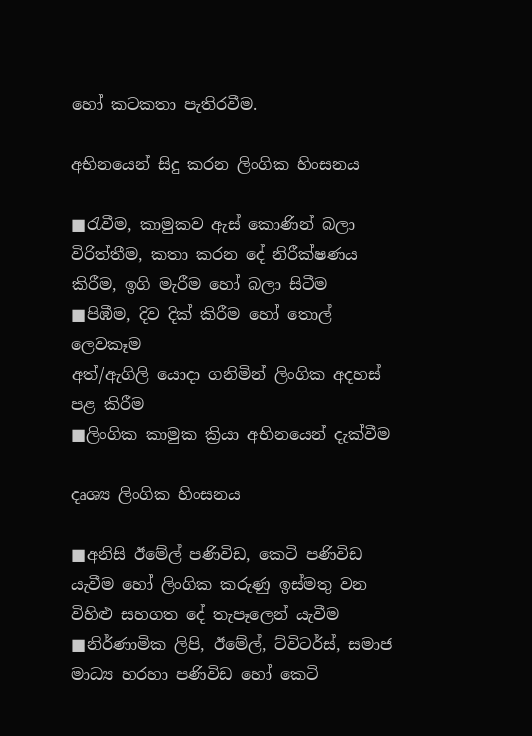හෝ කටකතා පැතිරවීම.

අභිනයෙන් සිදු කරන ලිංගික හිංසනය

■රැවීම, කාමුකව ඇස් කොණින් බලා විරිත්තීම, කතා කරන දේ නිරීක්ෂණය කිරීම, ඉගි මැරීම හෝ බලා සිටීම
■පිඹීම, දිව දික් කිරීම හෝ තොල් ලෙවකෑම
අත්/ඇගිලි යොදා ගනිමින් ලිංගික අදහස් පළ කිරීම
■ලිංගික කාමුක ක්‍රියා අභිනයෙන් දැක්වීම

දෘශ්‍ය ලිංගික හිංසනය

■අනිසි ඊමේල් පණිවිඩ, කෙටි පණිවිඩ යැවීම හෝ ලිංගික කරුණු ඉස්මතු වන විහිළු සහගත දේ තැපෑලෙන් යැවීම
■නිර්ණාමික ලිපි, ඊමේල්, ට්විටර්ස්, සමාජ මාධ්‍ය හරහා පණිවිඩ හෝ කෙටි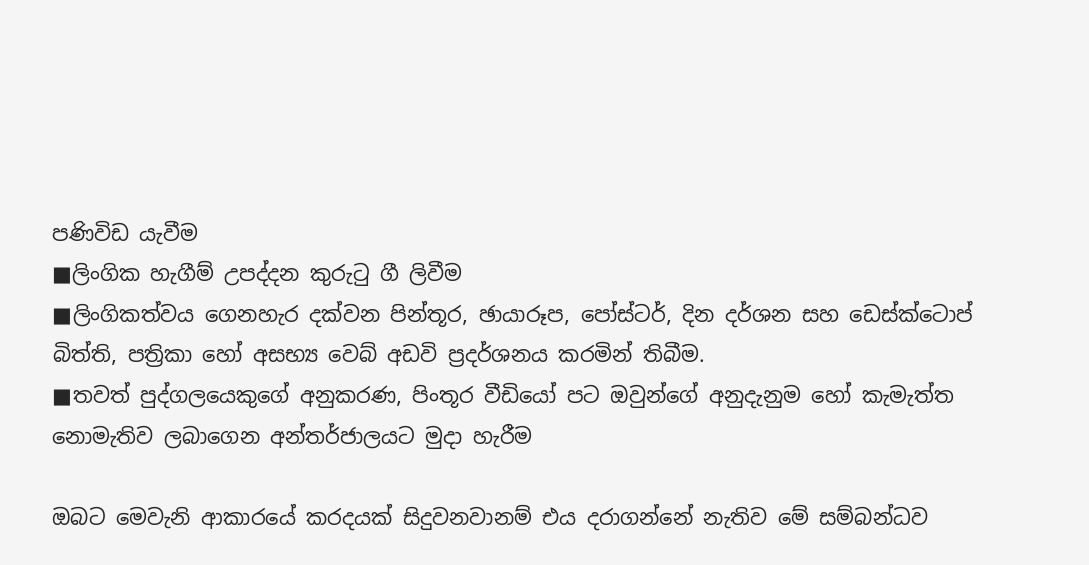පණිවිඩ යැවීම
■ලිංගික හැගීම් උපද්දන කුරුටු ගී ලිවීම
■ලිංගිකත්වය ගෙනහැර දක්වන පින්තූර, ඡායාරූප, පෝස්ටර්, දින දර්ශන සහ ඩෙස්ක්ටොප් බිත්ති, පත්‍රිකා හෝ අසභ්‍ය වෙබ් අඩවි ප්‍රදර්ශනය කරමින් තිබීම.
■තවත් පුද්ගලයෙකුගේ අනුකරණ, පිංතූර වීඩියෝ පට ඔවුන්ගේ අනුදැනුම හෝ කැමැත්ත නොමැතිව ලබාගෙන අන්තර්ජාලයට මුදා හැරීම

ඔබට මෙවැනි ආකාරයේ කරදයක් සිදුවනවානම් එය දරාගන්නේ නැතිව මේ සම්බන්ධව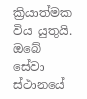ක්‍රියාත්මක විය යුතුයි. ඔබේ සේවා ස්ථානයේ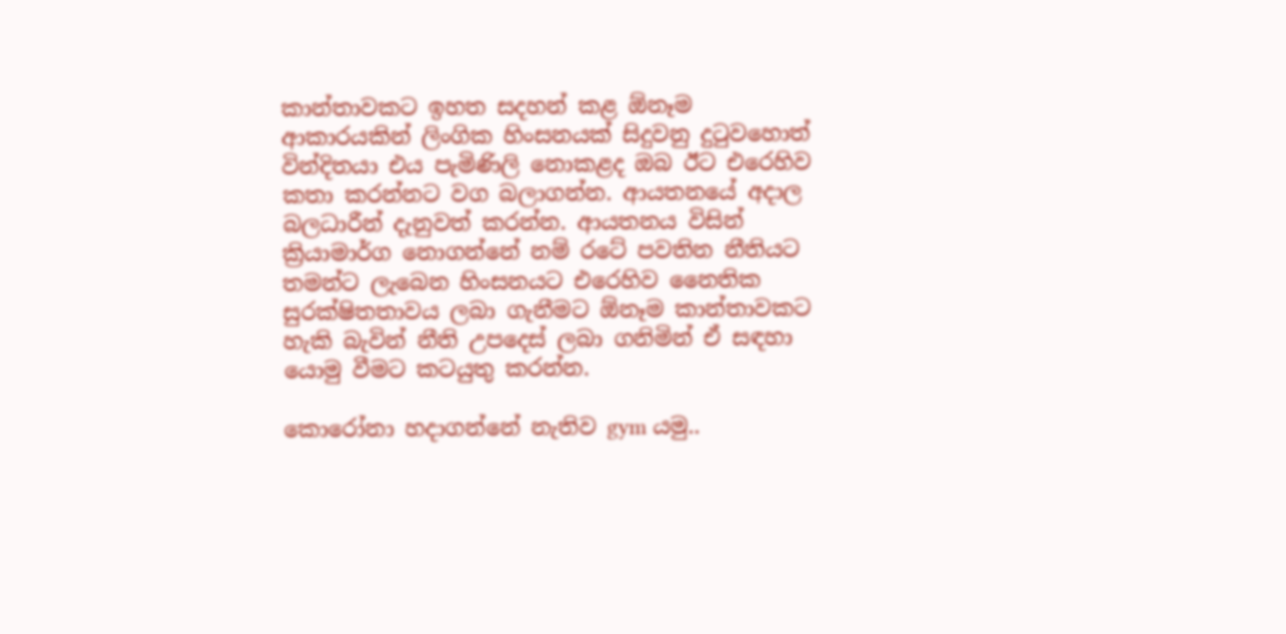කාන්තාවකට ඉහත සදහන් කළ ඕනෑම ආකාරයකින් ලිංගික හිංසනයක් සිදුවනු දුටුවහොත් වින්දිතයා එය පැමිණිලි නොකළද ඔබ ඊට එරෙහිව කතා කරන්නට වග බලාගන්න. ආයතනයේ අදාල බලධාරීන් දැනුවත් කරන්න. ආයතනය විසින් ක්‍රියාමාර්ග නොගන්නේ නම් රටේ පවතින නීතියට තමන්ට ලැබෙන හිංසනයට එරෙහිව නෛතික සුරක්ෂිතතාවය ලබා ගැනීමට ඕනෑම කාන්තාවකට හැකි බැවින් නීති උපදෙස් ලබා ගනිමින් ඒ සඳහා යොමු වීමට කටයුතු කරන්න.

කොරෝනා හදාගන්නේ නැතිව gym යමු..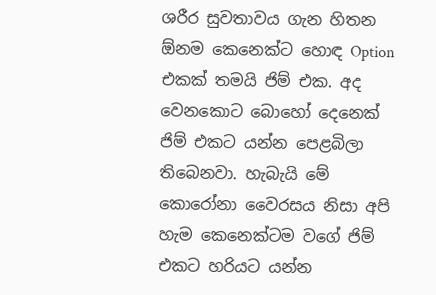ශරීර සුවතාවය ගැන හිතන ඕනම කෙනෙක්ට හොඳ Option එකක් තමයි ජිම් එක. අද වෙනකොට බොහෝ දෙනෙක් ජිම් එකට යන්න පෙළබිලා තිබෙනවා. හැබැයි මේ කොරෝනා වෛරසය නිසා අපි හැම කෙනෙක්ටම වගේ ජිම් එකට හරියට යන්න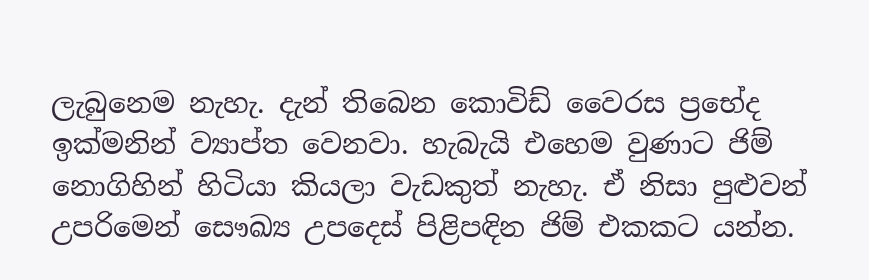ලැබුනෙම නැහැ. දැන් තිබෙන කොවිඩ් වෛරස ප්‍රභේද ඉක්මනින් ව්‍යාප්ත වෙනවා. හැබැයි එහෙම වුණාට ජිම් නොගිහින් හිටියා කියලා වැඩකුත් නැහැ. ඒ නිසා පුළුවන් උපරිමෙන් සෞඛ්‍ය උපදෙස් පිළිපඳින ජිම් එකකට යන්න.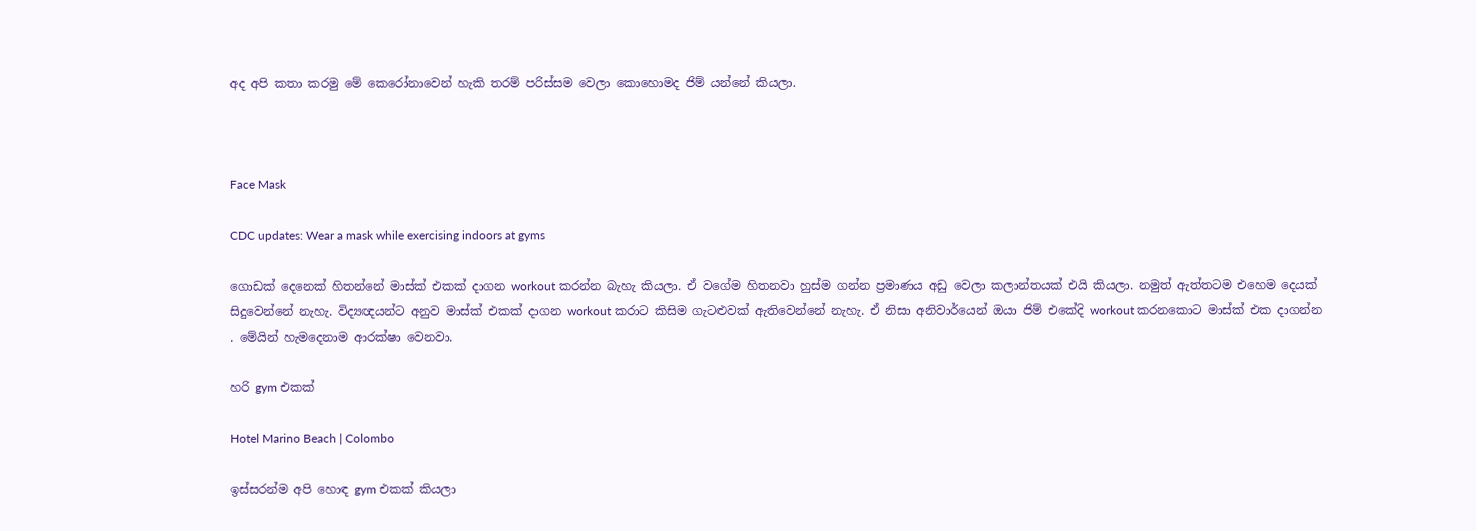අද අපි කතා කරමු මේ කෙරෝනාවෙන් හැකි තරම් පරිස්සම වෙලා කොහොමද ජිම් යන්නේ කියලා.



Face Mask

CDC updates: Wear a mask while exercising indoors at gyms

ගොඩක් දෙනෙක් හිතන්නේ මාස්ක් එකක් දාගන workout කරන්න බැහැ කියලා. ඒ වගේම හිතනවා හුස්ම ගන්න ප්‍රමාණය අඩු වෙලා කලාන්තයක් එයි කියලා. නමුත් ඇත්තටම එහෙම දෙයක් සිදුවෙන්නේ නැහැ. විද්‍යඥයන්ට අනුව මාස්ක් එකක් දාගන workout කරාට කිසිම ගැටළුවක් ඇතිවෙන්නේ නැහැ. ඒ නිසා අනිවාර්යෙන් ඔයා ජිම් එකේදි workout කරනකොට මාස්ක් එක දාගන්න . මේයින් හැමදෙනාම ආරක්ෂා වෙනවා.

හරි gym එකක්

Hotel Marino Beach | Colombo

ඉස්සරන්ම අපි හොඳ gym එකක් කියලා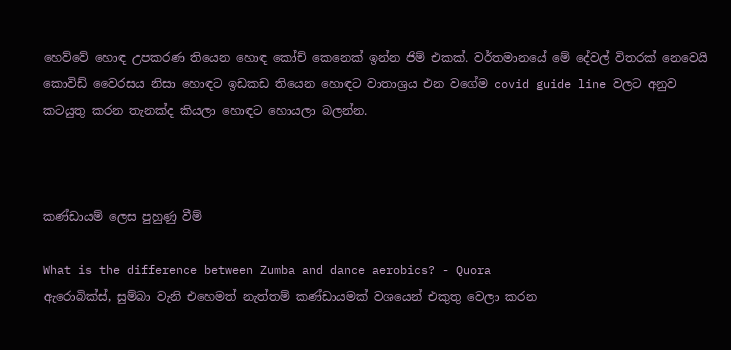හෙව්වේ හොඳ උපකරණ තියෙන හොඳ කෝච් කෙනෙක් ඉන්න ජිම් එකක්. වර්තමානයේ මේ දේවල් විතරක් නෙවෙයි කොවිඩ් වෛරසය නිසා හොඳට ඉඩකඩ තියෙන හොඳට වාතාශ්‍රය එන වගේම covid guide line වලට අනුව කටයුතු කරන තැනක්ද කියලා හොඳට හොයලා බලන්න.



කණ්ඩායම් ලෙස පුහුණු වීම්

What is the difference between Zumba and dance aerobics? - Quora
ඇරොබික්ස්, සුම්බා වැනි එහෙමත් නැත්තම් කණ්ඩායමක් වශයෙන් එකුතු වෙලා කරන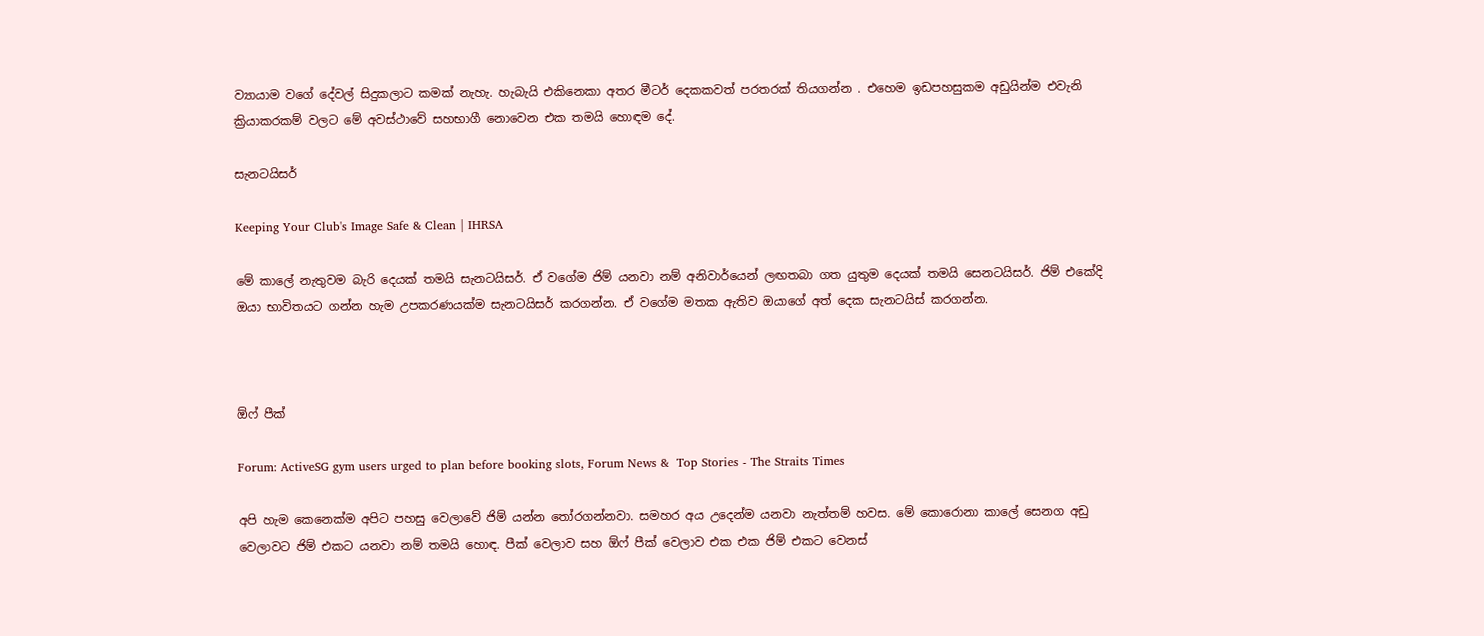ව්‍යායාම වගේ දේවල් සිදුකලාට කමක් නැහැ. හැබැයි එකිනෙකා අතර මීටර් දෙකකවත් පරතරක් තියගන්න . එහෙම ඉඩපහසුකම අඩුයින්ම එවැනි ක්‍රියාකරකම් වලට මේ අවස්ථාවේ සහභාගී නොවෙන එක තමයි හොඳම දේ.

සැනටයිසර්

Keeping Your Club's Image Safe & Clean | IHRSA

මේ කාලේ නැතුවම බැරි දෙයක් තමයි සැනටයිසර්. ඒ වගේම ජිම් යනවා නම් අනිවාර්යෙන් ලඟතබා ගත යුතුම දෙයක් තමයි සෙනටයිසර්. ජිම් එකේදි ඔයා භාවිතයට ගන්න හැම උපකරණයක්ම සැනටයිසර් කරගන්න. ඒ වගේම මතක ඇතිව ඔයාගේ අත් දෙක සැනටයිස් කරගන්න.



ඕෆ් පීක්

Forum: ActiveSG gym users urged to plan before booking slots, Forum News &  Top Stories - The Straits Times

අපි හැම කෙනෙක්ම අපිට පහසු වෙලාවේ ජිම් යන්න තෝරගන්නවා. සමහර අය උදෙන්ම යනවා නැත්තම් හවස. මේ කොරොනා කාලේ සෙනග අඩු වෙලාවට ජිම් එකට යනවා නම් තමයි හොඳ. පීක් වෙලාව සහ ඕෆ් පීක් වෙලාව එක එක ජිම් එකට වෙනස්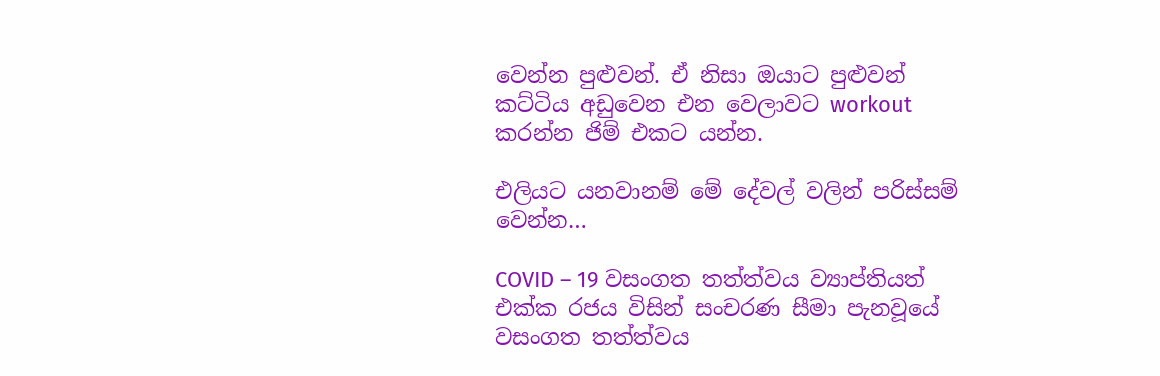වෙන්න පුළුවන්. ඒ නිසා ඔයාට පුළුවන් කට්ටිය අඩුවෙන එන වෙලාවට workout කරන්න ජිම් එකට යන්න.

එලියට යනවානම් මේ දේවල් වලින් පරිස්සම් වෙන්න…

COVID – 19 වසංගත තත්ත්වය ව්‍යාප්තියත් එක්ක රජය විසින් සංචරණ සීමා පැනවූයේ වසංගත තත්ත්වය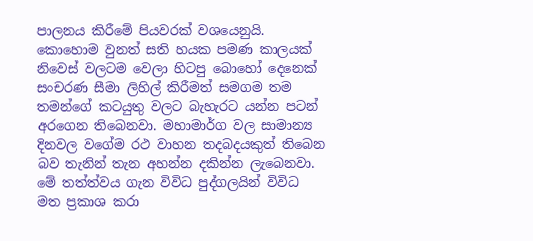පාලනය කිරීමේ පියවරක් වශයෙනුයි. කොහොම වුනත් සති හයක පමණ කාලයක් නිවෙස් වලටම වෙලා හිටපු බොහෝ දෙනෙක් සංචරණ සීමා ලිහිල් කිරීමත් සමගම තම තමන්ගේ කටයුතු වලට බැහැරට යන්න පටන් අරගෙන තිබෙනවා. මහාමාර්ග වල සාමාන්‍ය දිනවල වගේම රථ වාහන තදබදයකුත් තිබෙන බව තැනින් තැන අහන්න දකින්න ලැබෙනවා. මේ තත්ත්වය ගැන විවිධ පුද්ගලයින් විවිධ මත ප්‍රකාශ කරා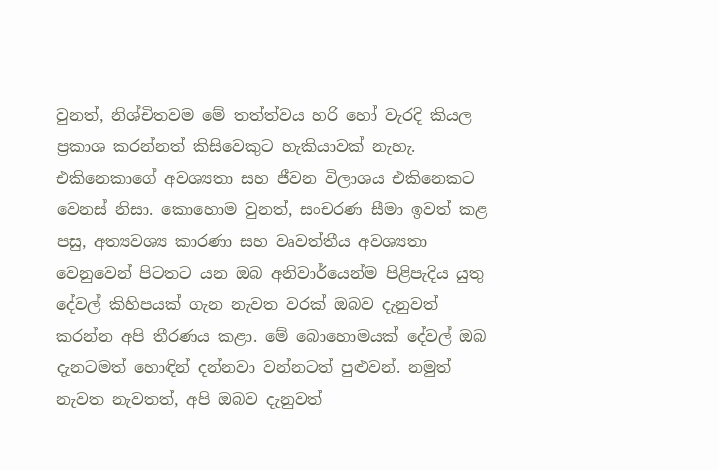වුනත්, නිශ්චිතවම මේ තත්ත්වය හරි හෝ වැරදි කියල ප්‍රකාශ කරන්නත් කිසිවෙකුට හැකියාවක් නැහැ. එකිනෙකාගේ අවශ්‍යතා සහ ජීවන විලාශය එකිනෙකට වෙනස් නිසා. කොහොම වුනත්, සංචරණ සීමා ඉවත් කළ පසු, අත්‍යවශ්‍ය කාරණා සහ වෘවත්තීය අවශ්‍යතා වෙනුවෙන් පිටතට යන ඔබ අනිවාර්යෙන්ම පිළිපැදිය යුතු දේවල් කිහිපයක් ගැන නැවත වරක් ඔබව දැනුවත් කරන්න අපි තීරණය කළා. මේ බොහොමයක් දේවල් ඔබ දැනටමත් හොඳින් දන්නවා වන්නටත් පුළුවන්. නමුත් නැවත නැවතත්, අපි ඔබව දැනුවත්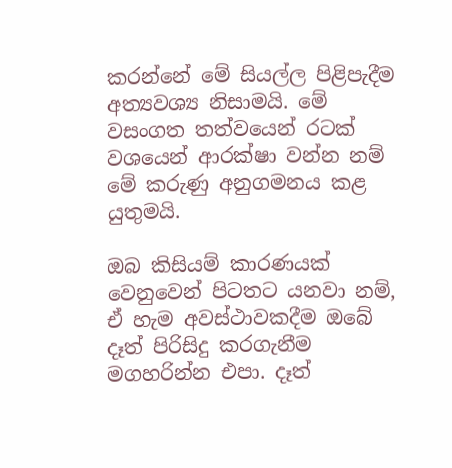කරන්නේ මේ සියල්ල පිළිපැදීම අත්‍යවශ්‍ය නිසාමයි. මේ වසංගත තත්වයෙන් රටක් වශයෙන් ආරක්ෂා වන්න නම් මේ කරුණු අනුගමනය කළ යුතුමයි.

ඔබ කිසියම් කාරණයක් වෙනුවෙන් පිටතට යනවා නම්, ඒ හැම අවස්ථාවකදීම ඔබේ දෑත් පිරිසිදු කරගැනීම මගහරින්න එපා. දෑත්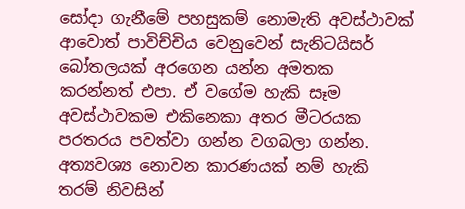සෝදා ගැනීමේ පහසුකම් නොමැති අවස්ථාවක් ආවොත් පාවිච්චිය වෙනුවෙන් සැනිටයිසර් බෝතලයක් අරගෙන යන්න අමතක කරන්නත් එපා. ඒ වගේම හැකි සෑම අවස්ථාවකම එකිනෙකා අතර මීටරයක පරතරය පවත්වා ගන්න වගබලා ගන්න. අත්‍යවශ්‍ය නොවන කාරණයක් නම් හැකි තරම් නිවසින්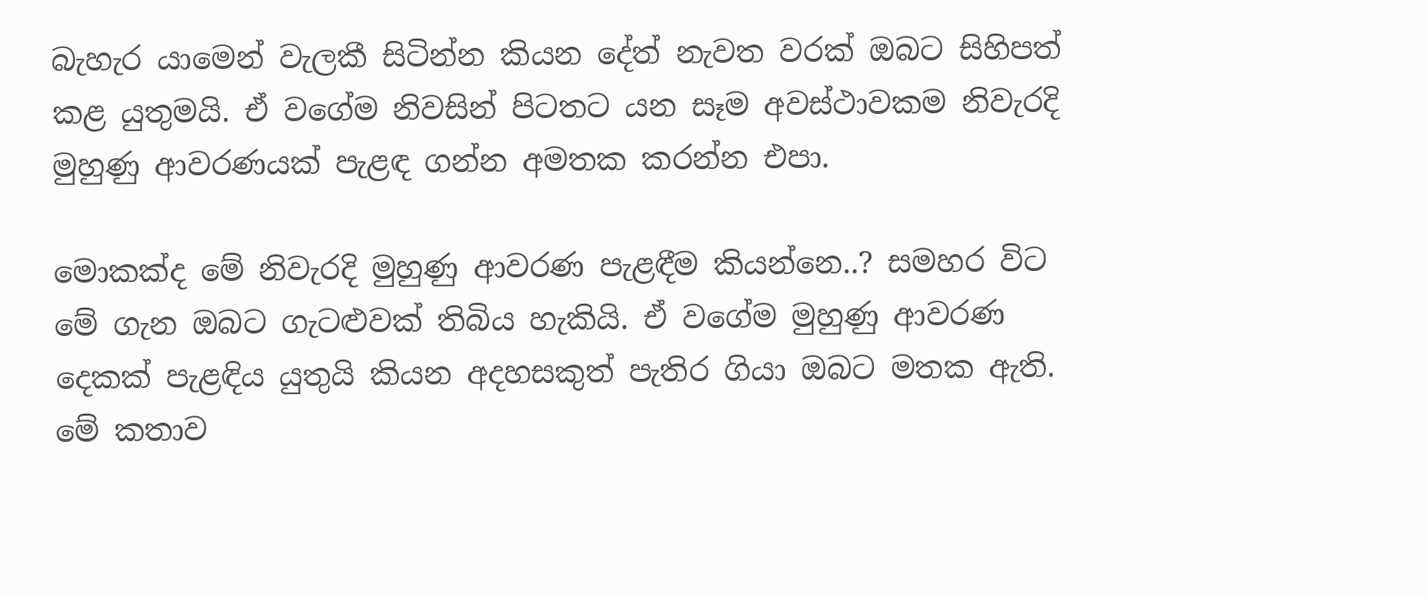බැහැර යාමෙන් වැලකී සිටින්න කියන දේත් නැවත වරක් ඔබට සිහිපත් කළ යුතුමයි. ඒ වගේම නිවසින් පිටතට යන සෑම අවස්ථාවකම නිවැරදි මුහුණු ආවරණයක් පැළඳ ගන්න අමතක කරන්න එපා.

මොකක්ද මේ නිවැරදි මුහුණු ආවරණ පැළඳීම කියන්නෙ..? සමහර විට මේ ගැන ඔබට ගැටළුවක් තිබිය හැකියි. ඒ වගේම මුහුණු ආවරණ දෙකක් පැළඳිය යුතුයි කියන අදහසකුත් පැතිර ගියා ඔබට මතක ඇති. මේ කතාව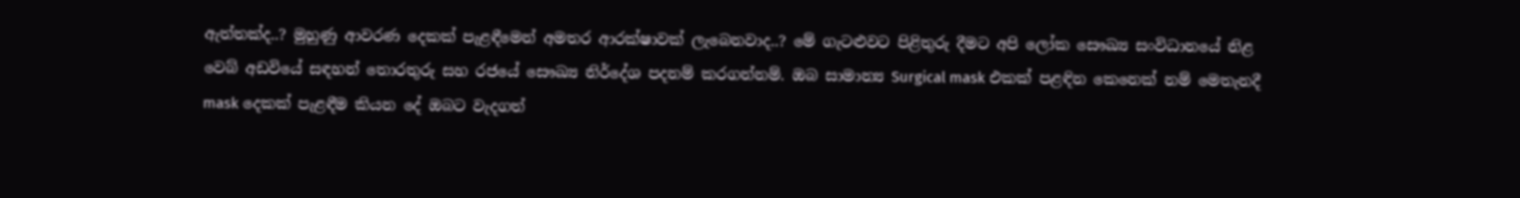ඇත්තක්ද..? මුහුණු ආවරණ දෙකක් පැළඳීමෙන් අමතර ආරක්ෂාවක් ලැබෙනවාද..? මේ ගැටළුවට පිළිතුරු දීමට අපි ලෝක සෞඛ්‍ය සංවිධානයේ නිළ වෙබ් අඩවියේ සඳහන් තොරතුරු සහ රජයේ සෞඛ්‍ය නිර්දේශ පදනම් කරගන්නම්. ඔබ සාමාන්‍ය Surgical mask එකක් පළඳින කෙනෙක් නම් මෙතැනදී mask දෙකක් පැළඳීම කියන දේ ඔබට වැදගත්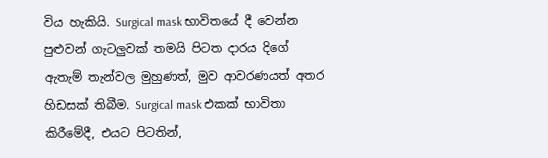විය හැකියි. Surgical mask භාවිතයේ දී වෙන්න පුළුවන් ගැටලුවක් තමයි පිටත දාරය දිගේ ඇතැම් තැන්වල මුහුණත්, මුව ආවරණයත් අතර හිඩසක් තිබීම. Surgical mask එකක් භාවිතා කිරීමේදී, එයට පිටතින්,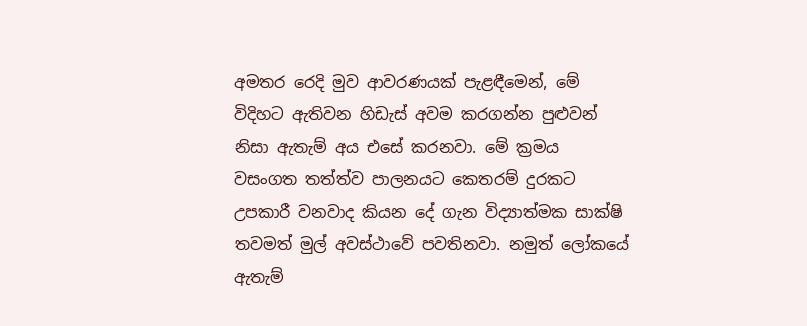අමතර රෙදි මුව ආවරණයක් පැළඳීමෙන්, මේ විදිහට ඇතිවන හිඩැස් අවම කරගන්න පුළුවන් නිසා ඇතැම් අය එසේ කරනවා. මේ ක්‍රමය වසංගත තත්ත්ව පාලනයට කෙතරම් දුරකට උපකාරී වනවාද කියන දේ ගැන විද්‍යාත්මක සාක්ෂි තවමත් මුල් අවස්ථාවේ පවතිනවා. නමුත් ලෝකයේ ඇතැම්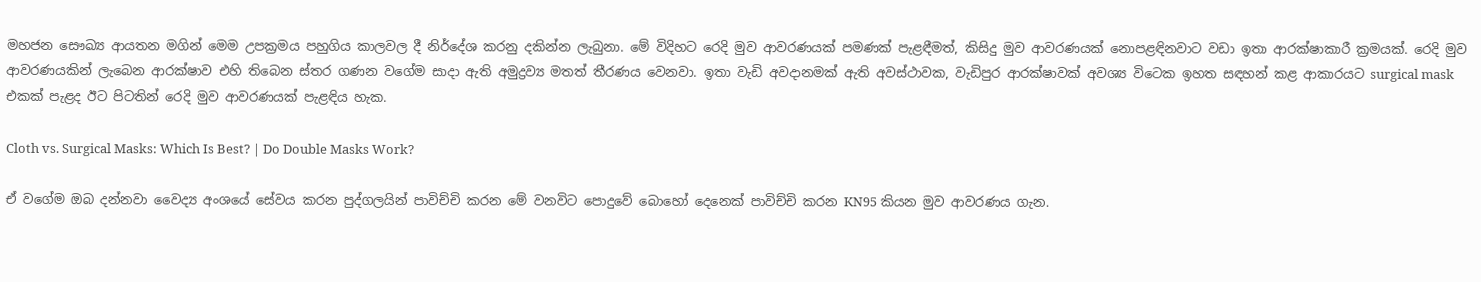මහජන සෞඛ්‍ය ආයතන මගින් මෙම උපක්‍රමය පහුගිය කාලවල දී නිර්දේශ කරනු දකින්න ලැබුනා. මේ විදිහට රෙදි මුව ආවරණයක් පමණක් පැළඳීමත්, කිසිදු මුව ආවරණයක් නොපළඳිනවාට වඩා ඉතා ආරක්ෂාකාරී ක්‍රමයක්. රෙදි මුව ආවරණයකින් ලැබෙන ආරක්ෂාව එහි තිබෙන ස්තර ගණන වගේම සාදා ඇති අමුද්‍රව්‍ය මතත් තීරණය වෙනවා. ඉතා වැඩි අවදානමක් ඇති අවස්ථාවක, වැඩිපුර ආරක්ෂාවක් අවශ්‍ය විටෙක ඉහත සඳහන් කළ ආකාරයට surgical mask එකක් පැළද ඊට පිටතින් රෙදි මුව ආවරණයක් පැළඳිය හැක.

Cloth vs. Surgical Masks: Which Is Best? | Do Double Masks Work?

ඒ වගේම ඔබ දන්නවා වෛද්‍ය අංශයේ සේවය කරන පුද්ගලයින් පාවිච්චි කරන මේ වනවිට පොදුවේ බොහෝ දෙනෙක් පාවිච්චි කරන KN95 කියන මුව ආවරණය ගැන.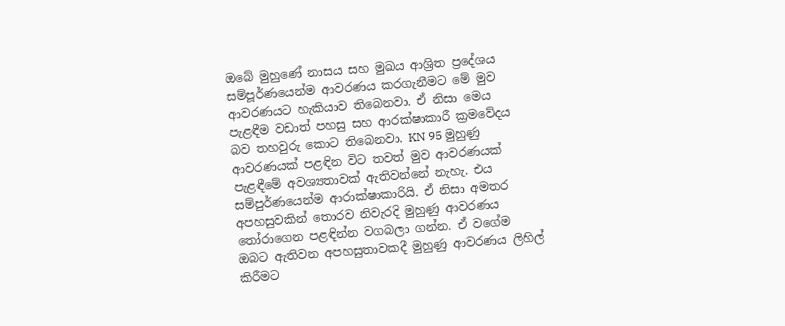ඔබේ මුහුණේ නාසය සහ මුඛය ආශ්‍රිත ප්‍රදේශය සම්පූර්ණයෙන්ම ආවරණය කරගැනීමට මේ මුව ආවරණයට හැකියාව තිබෙනවා. ඒ නිසා මෙය පැළඳීම වඩාත් පහසු සහ ආරක්ෂාකාරී ක්‍රමවේදය බව තහවුරු කොට තිබෙනවා. KN 95 මුහුණු ආවරණයක් පළඳින විට තවත් මුව ආවරණයක් පැළඳීමේ අවශ්‍යතාවක් ඇතිවන්නේ නැහැ. එය සම්පුර්ණයෙන්ම ආරාක්ෂාකාරියි. ඒ නිසා අමතර අපහසුවකින් තොරව නිවැරදි මුහුණු ආවරණය තෝරාගෙන පළඳින්න වගබලා ගන්න. ඒ වගේම ඔබට ඇතිවන අපහසුතාවකදී මුහුණු ආවරණය ලිහිල් කිරීමට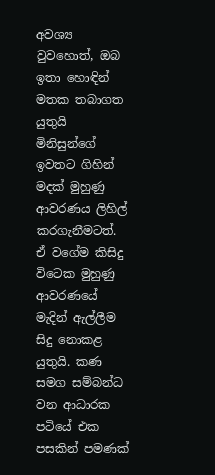අවශ්‍ය වුවහොත්, ඔබ ඉතා හොඳින් මතක තබාගත යුතුයි මිනිසුන්ගේ ඉවතට ගිහින් මදක් මුහුණු ආවරණය ලිහිල් කරගැනීමටත්. ඒ වගේම කිසිදු විටෙක මුහුණු ආවරණයේ මැදින් ඇල්ලීම සිදු නොකළ යුතුයි. කණ සමග සම්බන්ධ වන ආධාරක පටියේ එක පසකින් පමණක්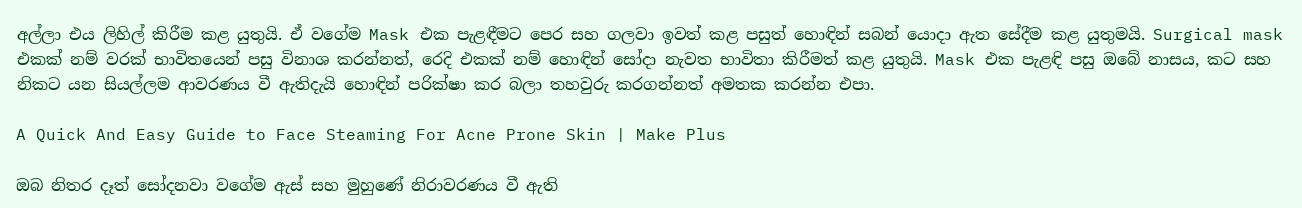අල්ලා එය ලිහිල් කිරීම කළ යුතුයි. ඒ වගේම Mask එක පැළඳීමට පෙර සහ ගලවා ඉවත් කළ පසුත් හොඳින් සබන් යොදා ඇත සේදීම කළ යුතුමයි. Surgical mask එකක් නම් වරක් භාවිතයෙන් පසු විනාශ කරන්නත්, රෙදි එකක් නම් හොඳින් සෝදා නැවත භාවිතා කිරීමත් කළ යුතුයි. Mask එක පැළඳි පසු ඔබේ නාසය, කට සහ නිකට යන සියල්ලම ආවරණය වී ඇතිදැයි හොඳින් පරික්ෂා කර බලා තහවුරු කරගන්නත් අමතක කරන්න එපා.

A Quick And Easy Guide to Face Steaming For Acne Prone Skin | Make Plus

ඔබ නිතර දෑත් සෝදනවා වගේම ඇස් සහ මුහුණේ නිරාවරණය වී ඇති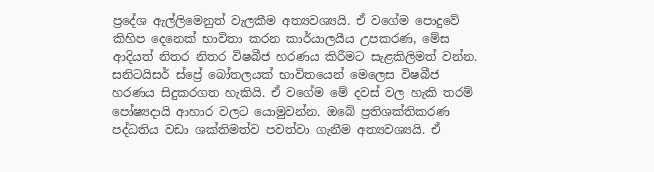ප්‍රදේශ ඇල්ලිමෙනුත් වැලකීම අත්‍යවශ්‍යයි. ඒ වගේම පොදුවේ කිහිප දෙනෙක් භාවිතා කරන කාර්යාලයීය උපකරණ, මේස ආදියත් නිතර නිතර විෂබීජ හරණය කිරීමට සැළකිලිමත් වන්න. සනිටයිසර් ස්ප්‍රේ බෝතලයක් භාවිතයෙන් මෙලෙස විෂබීජ හරණය සිදුකරගත හැකියි. ඒ වගේම මේ දවස් වල හැකි තරම් පෝෂ්‍යදායි ආහාර වලට යොමුවන්න. ඔබේ ප්‍රතිශක්තිකරණ පද්ධතිය වඩා ශක්තිමත්ව පවත්වා ගැනීම අත්‍යවශ්‍යයි. ඒ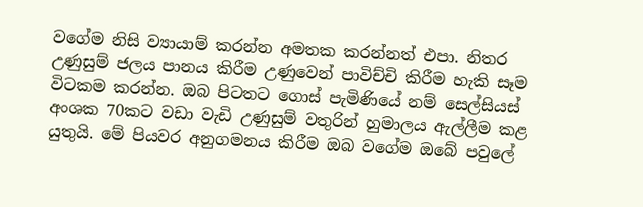වගේම නිසි ව්‍යායාම් කරන්න අමතක කරන්නත් එපා. නිතර උණුසුම් ජලය පානය කිරීම උණුවෙන් පාවිච්චි කිරීම හැකි සෑම විටකම කරන්න. ඔබ පිටතට ගොස් පැමිණියේ නම් සෙල්සියස් අංශක 70කට වඩා වැඩි උණුසුම් වතුරින් හුමාලය ඇල්ලීම කළ යුතුයි. මේ පියවර අනුගමනය කිරීම ඔබ වගේම ඔබේ පවුලේ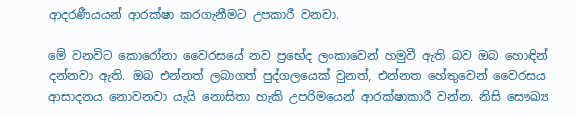ආදරණීයයන් ආරක්ෂා කරගැනීමට උපකාරී වනවා.

මේ වනවිට කොරෝනා වෛරසයේ නව ප්‍රභේද ලංකාවෙන් හමුවී ඇති බව ඔබ හොඳින් දන්නවා ඇති. ඔබ එන්නත් ලබාගත් පුද්ගලයෙක් වුනත්, එන්නත හේතුවෙන් වෛරසය ආසාදනය නොවනවා යැයි නොසිතා හැකි උපරිමයෙන් ආරක්ෂාකාරී වන්න. නිසි සෞඛ්‍ය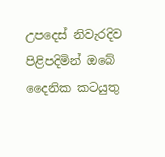උපදෙස් නිවැරදිව පිළිපදිමින් ඔබේ දෛනික කටයුතු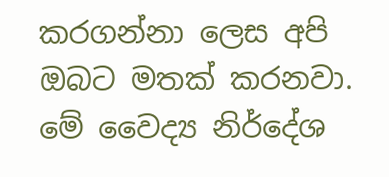කරගන්නා ලෙස අපි ඔබට මතක් කරනවා. මේ වෛද්‍ය නිර්දේශ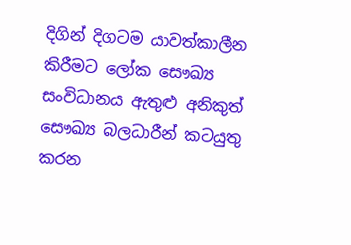දිගින් දිගටම යාවත්කාලීන කිරීමට ලෝක සෞඛ්‍ය සංවිධානය ඇතුළු අනිකුත් සෞඛ්‍ය බලධාරීන් කටයුතු කරන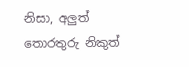නිසා, අලුත් තොරතුරු නිකුත්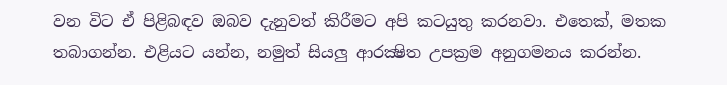වන විට ඒ පිළිබඳව ඔබව දැනුවත් කිරීමට අපි කටයුතු කරනවා. එතෙක්, මතක තබාගන්න. එළියට යන්න, නමුත් සියලු ආරක්‍ෂිත උපක්‍රම අනුගමනය කරන්න.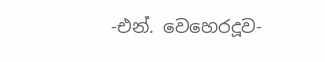-එන්. වෙහෙරදූව-